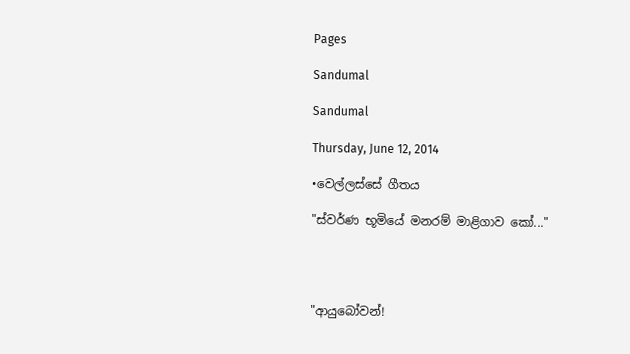Pages

Sandumal

Sandumal

Thursday, June 12, 2014

•වෙල්ලස්සේ ගීතය

"ස්වර්ණ භූමියේ මනරම් මාළිගාව කෝ..."




"ආයුබෝවන්!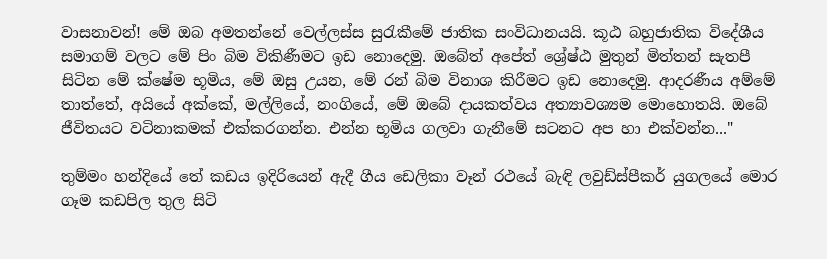වාසනාවන්! මේ ඔබ අමතන්නේ වෙල්ලස්ස සුරැකීමේ ජාතික සංවිධානයයි. කූඨ බහුජාතික විදේශීය සමාගම් වලට මේ පිං බිම විකිණීමට ඉඩ නොදෙමු. ඔබේත් අපේත් ශ්‍රේෂ්ඨ මුතුන් මිත්තන් සැතපී සිටින මේ ක්ෂේම භූමිය, මේ ඔසු උයන, මේ රන් බිම විනාශ කිරීමට ඉඩ නොදෙමු. ආදරණීය අම්මේ තාත්තේ, අයියේ අක්කේ, මල්ලියේ, නංගියේ, මේ ඔබේ දායකත්වය අත්‍යාවශ්‍යම මොහොතයි. ඔබේ ජීවිතයට වටිනාකමක් එක්කරගන්න. එන්න භූමිය ගලවා ගැනීමේ සටනට අප හා එක්වන්න..."

තුම්මං හන්දියේ තේ කඩය ඉදිරියෙන් ඇදී ගීය ඩෙලිකා වෑන් රථයේ බැඳි ලවුඩ්ස්පීකර් යුගලයේ මොර ගෑම කඩපිල තුල සිටි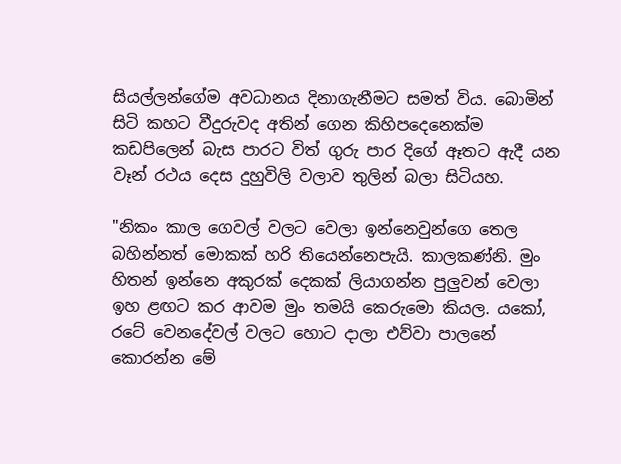සියල්ලන්ගේම අවධානය දිනාගැනීමට සමත් විය. බොමින් සිටි කහට වීදුරුවද අතින් ගෙන කිහිපදෙනෙක්ම කඩපිලෙන් බැස පාරට විත් ගුරු පාර දිගේ ඈතට ඇදී යන වෑන් රථය දෙස දුහුවිලි වලාව තුලින් බලා සිටියහ.

"නිකං කාල ගෙවල් වලට වෙලා ඉන්නෙවුන්ගෙ තෙල බහින්නත් මොකක් හරි තියෙන්නෙපැයි. කාලකණ්නි. මුං හිතන් ඉන්නෙ අකුරක් දෙකක් ලියාගන්න පුලුවන් වෙලා ඉහ ළඟට කර ආවම මුං තමයි කෙරුමො කියල. යකෝ, රටේ වෙනදේවල් වලට හොට දාලා එව්වා පාලනේ කොරන්න මේ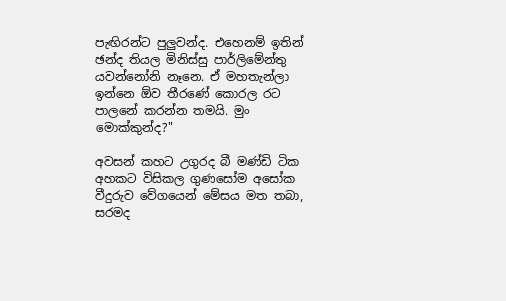පැඟිරන්ට පුලුවන්ද. එහෙනම් ඉතින් ඡන්ද තියල මිනිස්සු පාර්ලිමේන්තු යවන්නෝනි නෑනෙ. ඒ මහතැන්ලා ඉන්නෙ ඕව තීරණේ කොරල රට පාලනේ කරන්න තමයි. මුං මොක්කුන්ද?"

අවසන් කහට උගුරද බී මණ්ඩි ටික අහකට විසිකල ගුණසෝම අසෝක වීදුරුව වේගයෙන් මේසය මත තබා, සරමද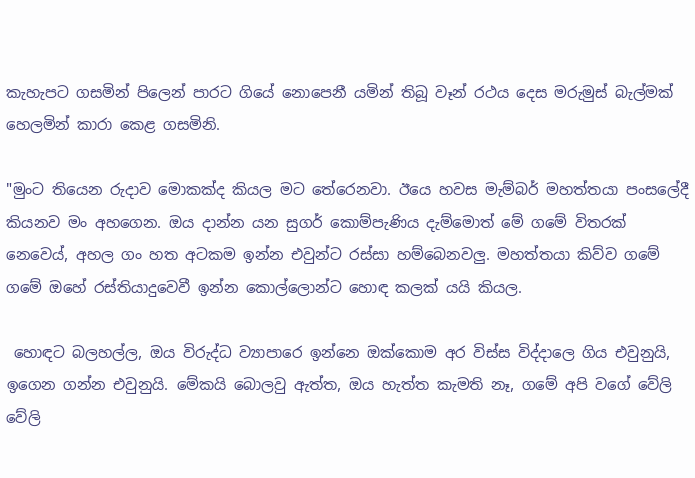කැහැපට ගසමින් පිලෙන් පාරට ගියේ නොපෙනී යමින් තිබූ වෑන් රථය දෙස මරුමුස් බැල්මක් හෙලමින් කාරා කෙළ ගසමිනි.

"මුංට තියෙන රුදාව මොකක්ද කියල මට තේරෙනවා. ඊයෙ හවස මැම්බර් මහත්තයා පංසලේදී කියනව මං අහගෙන. ඔය දාන්න යන සුගර් කොම්පැණි‍ය දැම්මොත් මේ ගමේ විතරක් නෙවෙය්, අහල ගං හත අටකම ඉන්න එවුන්ට රස්සා හම්බෙනවලු. මහත්තයා කිව්ව ගමේ ගමේ ඔහේ රස්තියාදුවෙවී ඉන්න කොල්ලොන්ට හොඳ කලක් යයි කියල.

 හොඳට බලහල්ල, ඔය විරුද්ධ ව්‍යාපාරෙ ඉන්නෙ ඔක්කොම අර විස්ස විද්දාලෙ ගිය එවුනුයි, ඉගෙන ගන්න එවුනුයි. මේකයි බොලවු ඇත්ත, ඔය හැත්ත කැමති නෑ, ගමේ අපි වගේ වේලි වේලි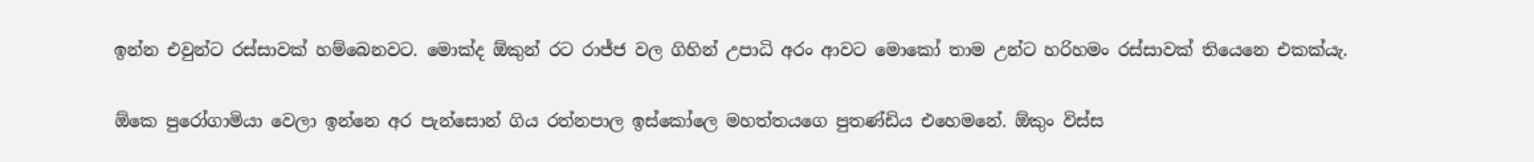ඉන්න එවුන්ට රස්සාවක් හම්බෙනවට. මොක්ද ඕකුන් රට රාජ්ජ වල ගිහින් උපාධි අරං ආවට මොකෝ තාම උන්ට හරිහමං රස්සාවක් තියෙනෙ එකක්යැ.

ඕකෙ පුරෝගාමියා වෙලා ඉන්නෙ අර පැන්සොන් ගිය රත්නපාල ඉස්කෝලෙ මහත්තයගෙ පුතණ්ඩිය එහෙමනේ. ඕකුං විස්ස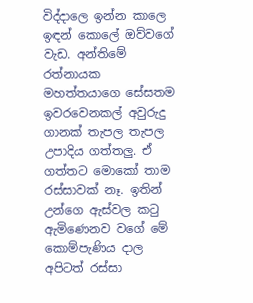විද්දාලෙ ඉන්න කාලෙ ඉඳන් කොලේ ඔව්වගේ වැඩ. අන්තිමේ රත්නායක මහත්තයාගෙ සේසතම ඉවරවෙනකල් අවුරුදු ගානක් තැපල තැපල උපාදිය ගත්තලු. ඒ ගත්තට මොකෝ තාම රස්සාවක් නෑ. ඉතින් උන්ගෙ ඇස්වල කටු ඇමිණෙනව වගේ මේ කොම්පැණිය දාල අපිටත් රස්සා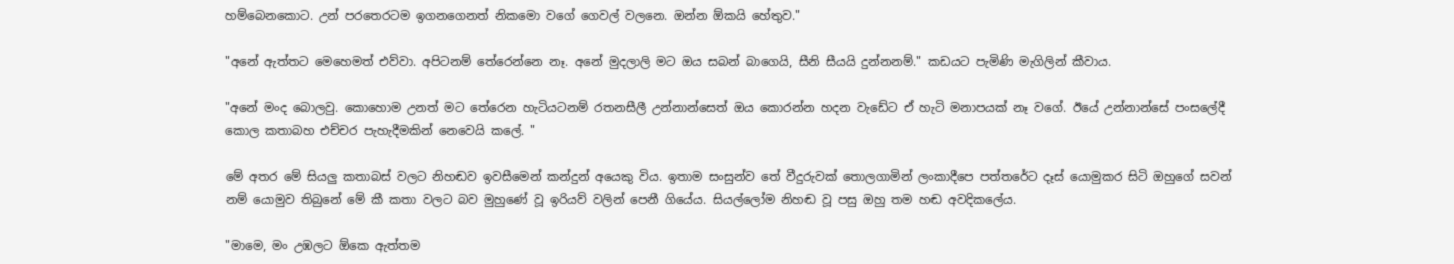හම්බෙනකොට. උන් පරතෙරටම ඉගනගෙනත් නිකමො වගේ ගෙවල් වලනෙ. ඔන්න ඕකයි හේතුව."

"අනේ ඇත්තට මෙහෙමත් එව්වා. අපිටනම් තේරෙන්නෙ නෑ. අනේ මුදලාලි මට ඔය සබන් බාගෙයි, සීනි සීයයි දුන්නනම්." කඩයට පැමිණි මැගිලින් කීවාය.

"අනේ මංද බොලවු. කොහොම උනත් මට තේරෙන හැටියටනම් රතනසීලී උන්නාන්සෙත් ඔය කොරන්න හදන වැඩේට ඒ හැටි මනාපයක් නෑ වගේ. ඊයේ උන්නාන්සේ පංසලේදී කොල කතාබහ එච්චර පැහැදීමකින් නෙවෙයි කලේ. "

මේ අතර මේ සියලු කතාබස් වලට නිහඬව ඉවසීමෙන් කන්දුන් අයෙකු විය. ඉතාම සංසුන්ව තේ වීදුරුවක් තොලගාමින් ලංකාදීපෙ පත්තරේට දෑස් යොමුකර සිටි ඔහුගේ සවන් නම් යොමුව තිබුනේ මේ කී කතා වලට බව මුහුණේ වූ ඉරියව් වලින් පෙනී ගියේය. සියල්ලෝම නිහඬ වූ පසු ඔහු තම හඬ අවදිකලේය.

"මාමෙ, මං උඹලට ඕකෙ ඇත්තම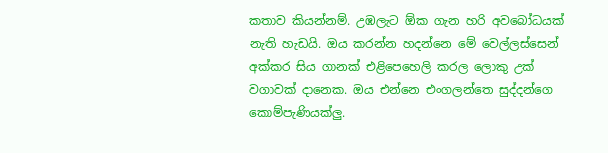කතාව කියන්නම්. උඹලැට ඕක ගැන හරි අවබෝධයක් නැති හැඩයි. ඔය කරන්න හදන්නෙ මේ වෙල්ලස්සෙන් අක්කර සිය ගානක් එළිපෙහෙලි කරල ලොකු උක් වගාවක් දානෙක. ඔය එන්නෙ එංගලන්තෙ සුද්දන්ගෙ කොම්පැණියක්ලු.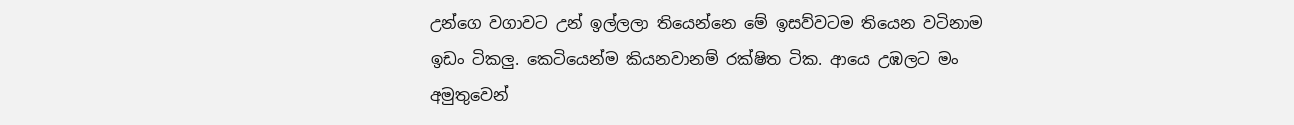උන්ගෙ වගාවට උන් ඉල්ලලා තියෙන්නෙ මේ ඉසව්වටම තියෙන වටිනාම ඉඩං ටිකලු. කෙටියෙන්ම කියනවානම් රක්ෂිත ටික. ආයෙ උඹලට මං අමුතුවෙන්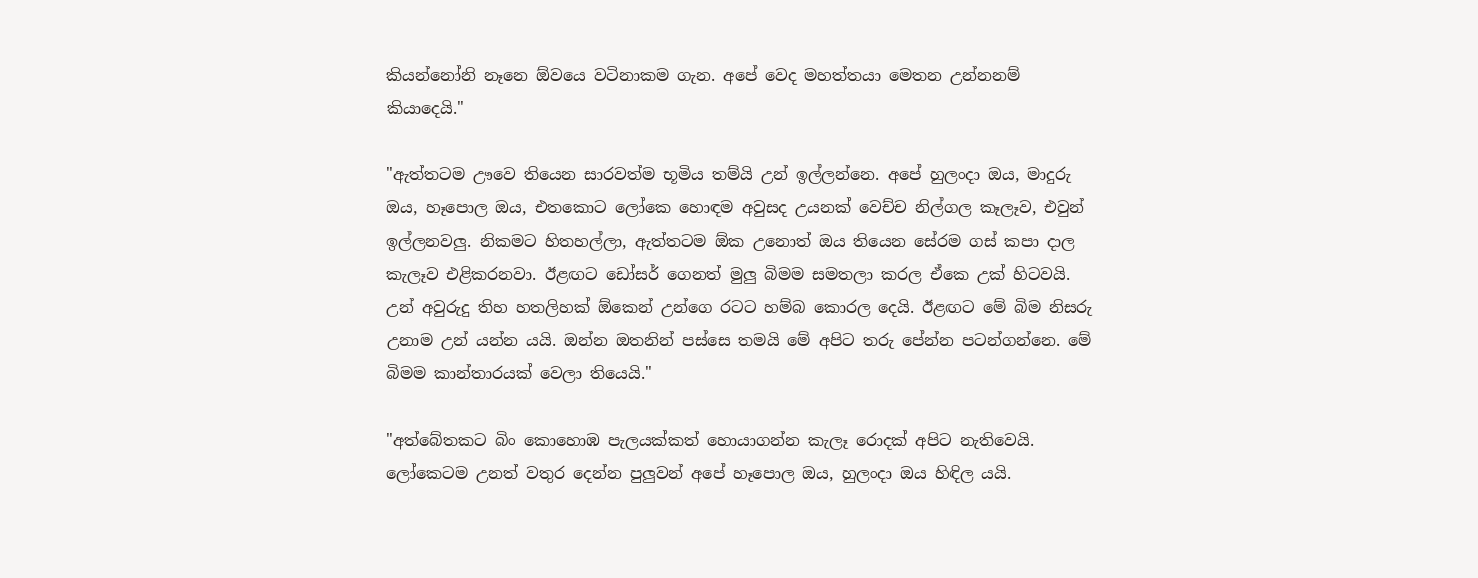කියන්නෝනි නෑනෙ ඕවයෙ වටිනාකම ගැන. අපේ වෙද මහත්තයා මෙතන උන්නනම් කියාදෙයි."

"ඇත්තටම ඌවෙ තියෙන සාරවත්ම භූමිය තම්යි උන් ඉල්ලන්නෙ. අපේ හුලංදා ඔය, මාදුරු ඔය, හෑපොල ඔය, එතකොට ලෝකෙ හොඳම අවුසද උයනක් වෙච්ච නිල්ගල කෑලෑව, එවුන් ඉල්ලනවලු. නිකමට හිතහල්ලා, ඇත්තටම ඕක උනොත් ඔය තියෙන සේරම ගස් කපා දාල කැලෑව එළිකරනවා. ඊළඟට ඩෝසර් ගෙනත් මුලු බිමම සමතලා කරල ඒකෙ උක් හිටවයි. උන් අවුරුදු තිහ හතලිහක් ඕකෙන් උන්ගෙ රටට හම්බ කොරල දෙයි. ඊළඟට මේ බිම නිසරු උනාම උන් යන්න යයි. ඔන්න ඔතනින් පස්සෙ තමයි මේ අපිට තරු පේන්න පටන්ගන්නෙ. මේ බිමම කාන්තාරයක් වෙලා තියෙයි."

"අත්බේතකට බිං කොහොඹ පැලයක්කත් හොයාගන්න කැලෑ රොදක් අපිට නැතිවෙයි. ලෝකෙටම උනත් වතුර දෙන්න පුලුවන් අපේ හෑපොල ඔය, හුලංදා ඔය හිඳිල යයි.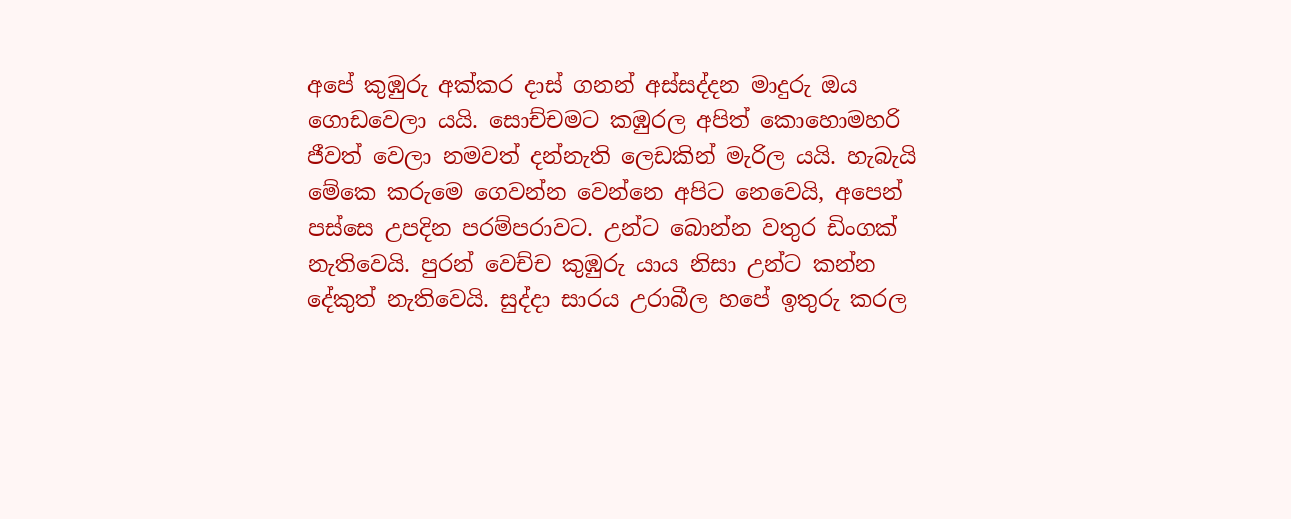අපේ කුඹුරු අක්කර දාස් ගනන් අස්සද්දන මාදුරු ඔය ගොඩවෙලා යයි. සොච්චමට කඹුරල අපිත් කොහොමහරි ජීවත් වෙලා නමවත් දන්නැති ලෙඩකින් මැරිල යයි. හැබැයි මේකෙ කරුමෙ ගෙවන්න වෙන්නෙ අපිට නෙවෙයි, අපෙන් පස්සෙ උපදින පරම්පරාවට. උන්ට බොන්න වතුර ඩිංගක් නැතිවෙයි. පුරන් වෙච්ච කුඹුරු යාය නිසා උන්ට කන්න දේකුත් නැතිවෙයි. සුද්දා සාරය උරාබීල හපේ ඉතුරු කරල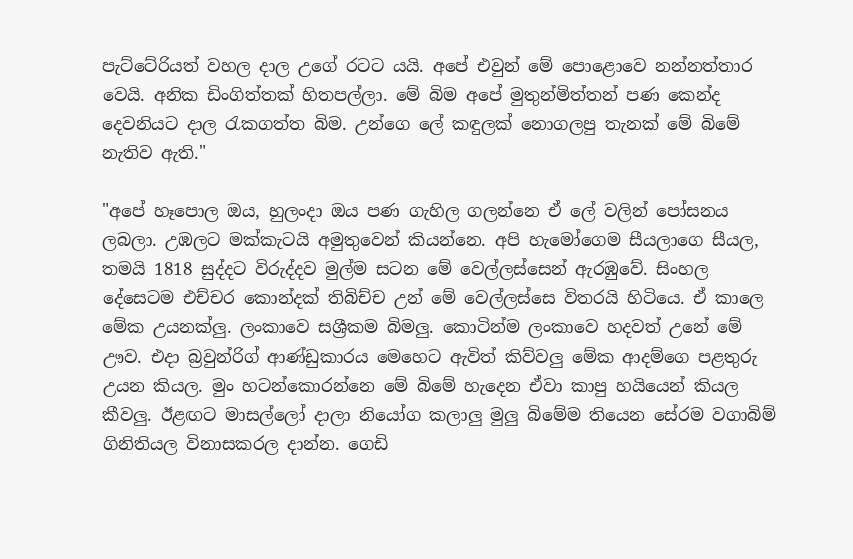පැට්ටේරියත් වහල දාල උගේ රටට යයි. අපේ එවුන් මේ පොළොවෙ නන්නත්තාර වෙයි. අනික ඩිංගිත්තක් හිතපල්ලා. මේ බිම අපේ මුතුන්මිත්තන් පණ කෙන්ද දෙවනියට දාල රැකගත්ත බිම. උන්ගෙ ලේ කඳුලක් නොගලපු තැනක් මේ බිමේ නැතිව ඇති."

"අපේ හෑපොල ඔය, හුලංදා ඔය පණ ගැහිල ගලන්නෙ ඒ ලේ වලින් පෝසනය ලබලා. උඹලට මක්කැටයි අමුතුවෙන් කියන්නෙ. අපි හැමෝගෙම සීයලාගෙ සීයල, තමයි 1818 සුද්දට විරුද්දව මුල්ම සටන මේ වෙල්ලස්සෙන් ඇරඹුවේ. සිංහල දේසෙටම එච්චර කොන්දක් තිබිච්ච උන් මේ වෙල්ලස්සෙ විතරයි හිටියෙ. ඒ කාලෙ මේක උයනක්ලු. ලංකාවෙ සශ්‍රීකම බිමලු. කොටින්ම ලංකාවෙ හදවත් උනේ මේ ඌව. එදා බ්‍රවුන්රිග් ආණ්ඩුකාරය මෙහෙට ඇවිත් කිව්වලු මේක ආදම්ගෙ පළතුරු උයන කියල. මුං හටන්කොරන්නෙ මේ බිමේ හැදෙන ඒවා කාපු හයියෙන් කියල කීවලු. ඊළඟට මාසල්ලෝ දාලා නියෝග කලාලු මුලු බිමේම තියෙන සේරම වගාබිම් ගිනිතියල විනාසකරල දාන්න. ගෙඩි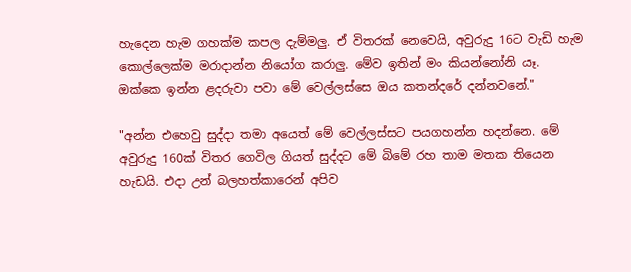හැදෙන හැම ගහක්ම කපල දැම්මලු. ඒ විතරක් නෙවෙයි, අවුරුදු 16ට වැඩි හැම කොල්ලෙක්ම මරාදාන්න නියෝග කරාලු. මේව ඉතින් මං කියන්නෝනි යෑ. ඔක්කෙ ඉන්න ළදරුවා පවා මේ වෙල්ලස්සෙ ඔය කතන්දරේ දන්නවනේ."

"අන්න එහෙවු සුද්දා තමා අයෙත් මේ වෙල්ලස්සට පයගහන්න හදන්නෙ. මේ අවුරුදු 160ක් විතර ගෙවිල ගියත් සුද්දට මේ බිමේ රහ තාම මතක තියෙන හැඩයි. එදා උන් බලහත්කාරෙන් අපිව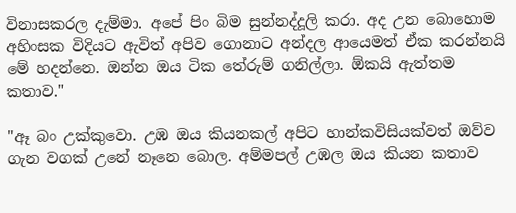විනාසකරල දැම්මා. අපේ පිං බිම සුන්නද්දූලි කරා. අද උන බොහොම අහිංසක විදියට ඇවිත් අපිව ගොනාට අන්දල ආයෙමත් ඒක කරන්නයි මේ හදන්නෙ. ඔන්න ඔය ටික තේරුම් ගනිල්ලා. ඕකයි ඇත්තම කතාව."

"ඈ බං උක්කුවො. උඹ ඔය කියනකල් අපිට හාන්කවිසියක්වත් ඔව්ව ගැන වගක් උනේ නෑනෙ බොල. අම්මපල් උඹල ඔය කියන කතාව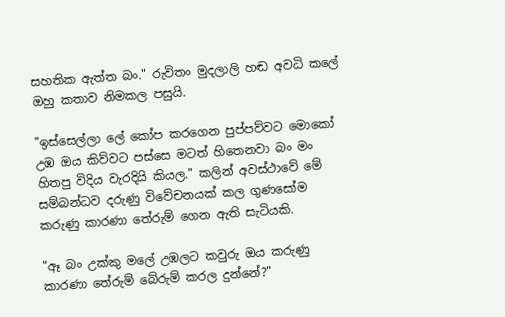සහතික ඇත්ත බං." රුවිතං මුදලාලි හඬ අවධි කලේ ඔහු කතාව නිමකල පසුයි.

"ඉස්සෙල්ලා ලේ කෝප කරගෙන පුප්පව්වට මොකෝ උඹ ඔය කිව්වට පස්සෙ මටත් හිතෙනවා බං මං හිතපු විදිය වැරදියි කියල." කලින් අවස්ථාවේ මේ සම්බන්ධව දරුණු විවේචනයක් කල ගුණසෝම කරුණු කාරණා තේරුම් ගෙන ඇති සැටියකි.

"ඈ බං උක්කු මලේ උඹලට කවුරු ඔය කරුණු කාරණා තේරුම් බේරුම් කරල දුන්නේ?"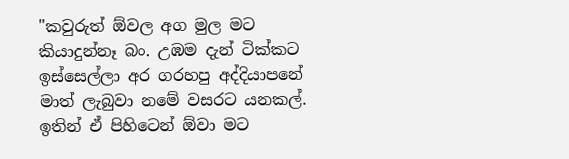"කවුරුත් ඕවල අග මුල මට කියාදුන්නෑ බං. උඹම දැන් ටික්කට ඉස්සෙල්ලා අර ගරහපු අද්දියාපනේ මාත් ලැබුවා නමේ වසරට යනකල්. ඉතින් ඒ පිහිටෙන් ඕවා මට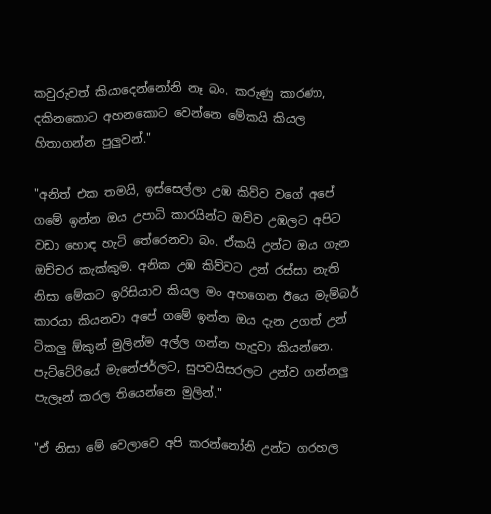කවුරුවත් කියාදෙන්නෝනි නෑ බං. කරුණු කාරණා, දකිනකොට අහනකොට වෙන්නෙ මේකයි කියල හිතාගන්න පුලුවන්."

"අනිත් එක තමයි, ඉස්සෙල්ලා උඹ කිව්ව වගේ අපේ ගමේ ඉන්න ඔය උපාධි කාරයින්ට ඔව්ව උඹලට අපිට වඩා හොඳ හැටි තේරෙනවා බං. ඒකයි උන්ට ඔය ගැන ඔච්චර කැක්කුම. අනික උඹ කිව්වට උන් රස්සා නැති නිසා මේකට ඉරිසියාව කියල මං අහගෙන ඊයෙ මැම්බර් කාරයා කියනවා අපේ ගමේ ඉන්න ඔය දැන උගත් උන් ටිකලු ඕකුන් මුලින්ම අල්ල ගන්න හැදුවා කියන්නෙ. පැට්ටේරියේ මැනේජර්ලට, සුපවයිසරලට උන්ව ගන්නලු පැලෑන් කරල තියෙන්නෙ මුලින්."

"ඒ නිසා මේ වෙලාවෙ අපි කරන්නෝනි උන්ට ගරහල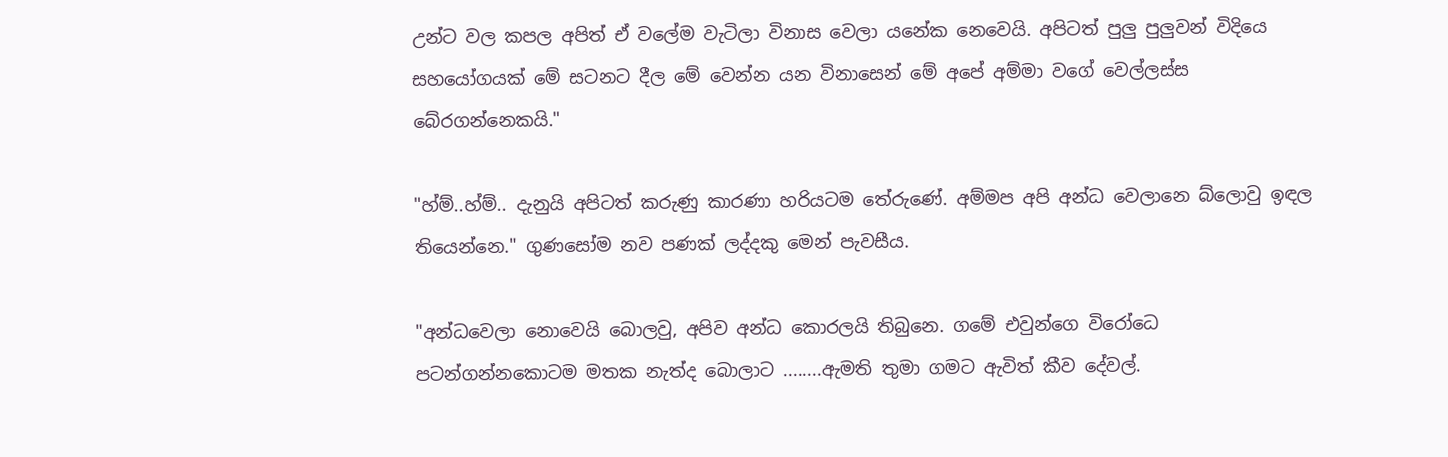උන්ට වල කපල අපිත් ඒ වලේම වැටිලා විනාස වෙලා යනේක නෙවෙයි. අපිටත් පුලු පුලුවන් විදියෙ සහයෝගයක් මේ සටනට දීල මේ වෙන්න යන විනාසෙන් මේ අපේ අම්මා වගේ වෙල්ලස්ස බේරගන්නෙකයි."

"හ්ම්..හ්ම්.. දැනුයි අපිටත් කරුණු කාරණා හරියටම තේරුණේ. අම්මප අපි අන්ධ වෙලානෙ බ්ලොවු ඉඳල තියෙන්නෙ." ගුණසෝම නව පණක් ලද්දකු මෙන් පැවසීය.

"අන්ධවෙලා නොවෙයි බොලවු, අපිව අන්ධ කොරලයි තිබුනෙ. ගමේ එවුන්ගෙ විරෝධෙ පටන්ගන්නකොටම මතක නැත්ද බොලාට ........ඇමති තුමා ගමට ඇවිත් කීව දේවල්.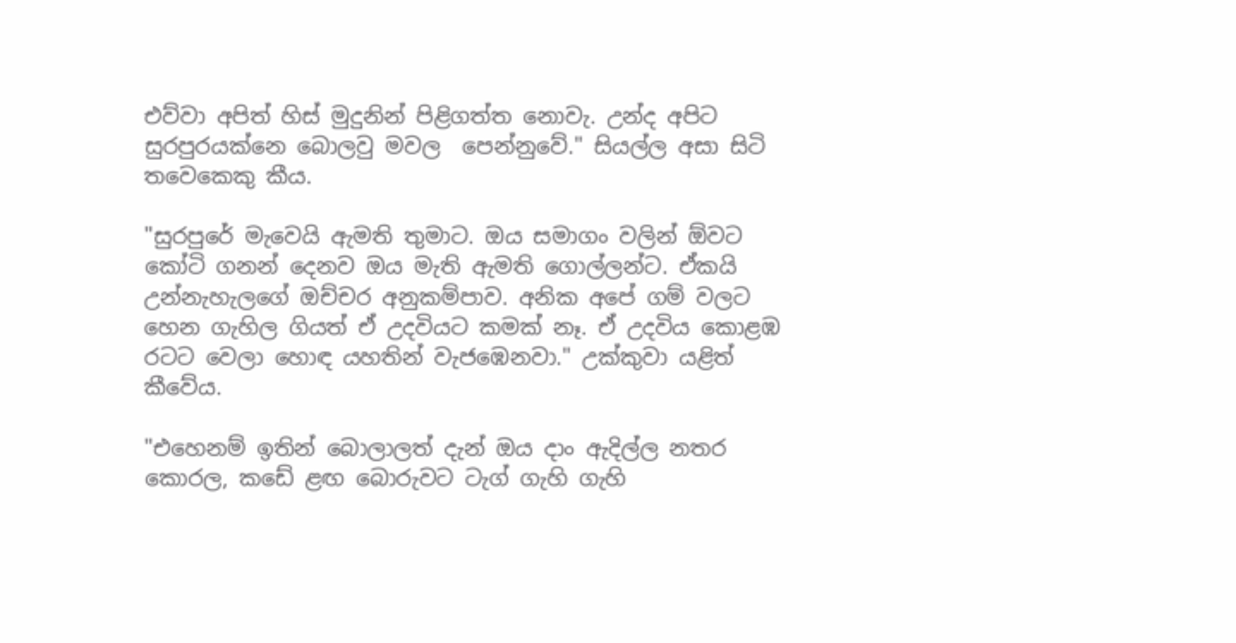එව්වා අපිත් හිස් මුදුනින් පිළිගත්ත නොවැ. උන්ද අපිට සුරපුරයක්නෙ බොලවු මවල  පෙන්නුවේ." සියල්ල අසා සිටි තවෙකෙකු කීය.

"සුරපුරේ මැවෙයි ඇමති තුමාට. ඔය සමාගං වලින් ඕවට කෝටි ගනන් දෙනව ඔය මැති ඇමති ගොල්ලන්ට. ඒකයි උන්නැහැලගේ ඔච්චර අනුකම්පාව. අනික අපේ ගම් වලට හෙන ගැහිල ගියත් ඒ උදවියට කමක් නෑ. ඒ උදවිය කොළඹ රටට වෙලා හොඳ යහතින් වැජඹෙනවා." උක්කුවා යළිත් කීවේය.

"එහෙනම් ඉතින් බොලාලත් දැන් ඔය දාං ඇදිල්ල නතර කොරල, කඩේ ළඟ බොරුවට ටැග් ගැහි ගැහි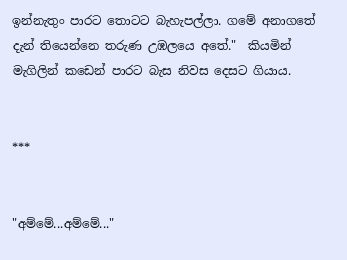ඉන්නැතුං පාරට තොටට බැහැපල්ලා. ගමේ අනාගතේ දැන් තියෙන්නෙ තරුණ උඹලයෙ අතේ."  කියමින් මැගිලින් කඩෙන් පාරට බැස නිවස දෙසට ගියාය.


***


"අම්මේ...අම්මේ..."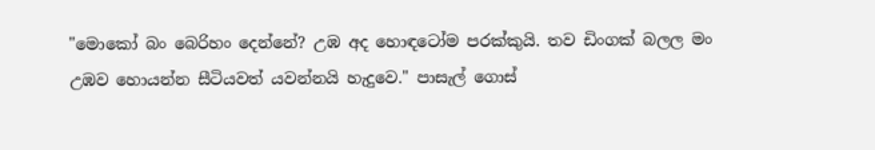"මොකෝ බං බෙරිහං දෙන්නේ? උඹ අද හොඳටෝම පරක්කුයි. තව ඩිංගක් බලල මං උඹව හොයන්න සීටියවත් යවන්නයි හැදුවෙ." පාසැල් ගොස්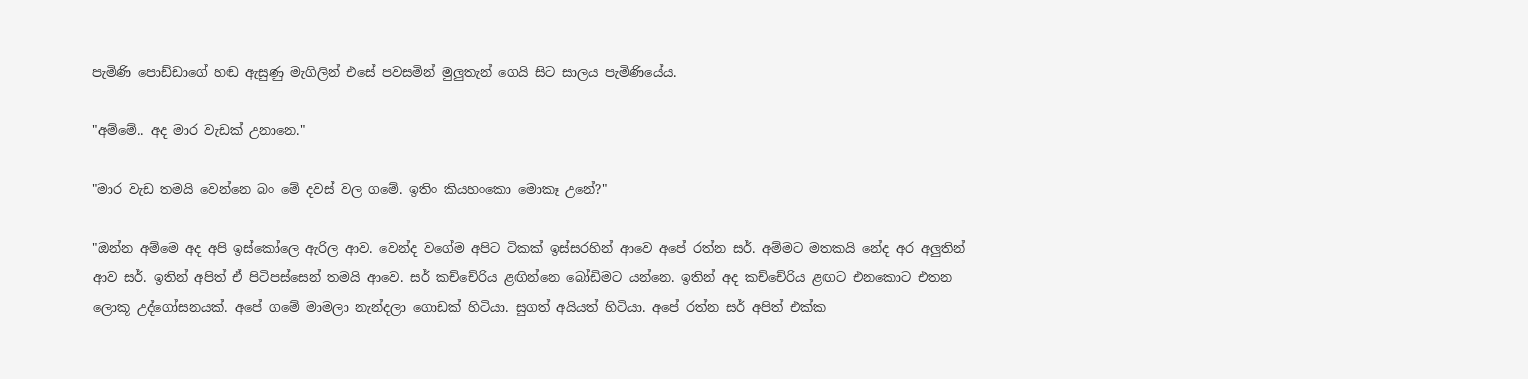පැමිණි පොඩ්ඩාගේ හඬ ඇසුණු මැගිලින් එසේ පවසමින් මුලුතැන් ගෙයි සිට සාලය පැමිණියේය.

"අම්මේ.. අද මාර වැඩක් උනානෙ."

"මාර වැඩ තමයි වෙන්නෙ බං මේ දවස් වල ගමේ. ඉතිං කියහංකො මොකෑ උනේ?"

"ඔන්න අම්මෙ අද අපි ඉස්කෝලෙ ඇරිල ආව. වෙන්ද වගේම අපිට ටිකක් ඉස්සරහින් ආවෙ අපේ රත්න සර්. අම්මට මතකයි නේද අර අලුතින් ආව සර්. ඉතින් අපිත් ඒ පිටිපස්සෙන් තමයි ආවෙ. සර් කච්චේරිය ළඟින්නෙ බෝඩිමට යන්නෙ. ඉතින් අද කච්චේරිය ළඟට එනකොට එතන ලොකූ උද්ගෝසනයක්. අපේ ගමේ මාමලා නැන්දලා ගොඩක් හිටියා. සුගත් අයියත් හිටියා. අපේ රත්න සර් අපිත් එක්ක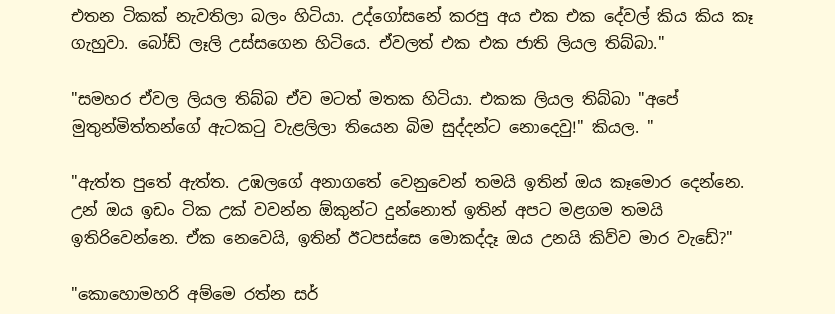එතන ටිකක් නැවතිලා බලං හිටියා. උද්ගෝසනේ කරපු අය එක එක දේවල් කිය කිය කෑ ගැහුවා. බෝඩ් ලෑලි උස්සගෙන හිටියෙ. ඒවලත් එක එක ජාති ලියල තිබ්බා."

"සමහර ඒවල ලියල තිබ්බ ඒව මටත් මතක හිටියා. එකක ලියල තිබ්බා "අපේ මුතුන්මිත්තන්ගේ ඇටකටු වැළලිලා තියෙන බිම සුද්දන්ට නොදෙවු!" කියල. "

"ඇත්ත පුතේ ඇත්ත. උඹලගේ අනාගතේ වෙනුවෙන් තමයි ඉතින් ඔය කෑමොර දෙන්නෙ. උන් ඔය ඉඩං ටික උක් වවන්න ඕකුන්ට දුන්නොත් ඉතින් අපට මළගම තමයි ඉතිරිවෙන්නෙ. ඒක නෙවෙයි, ඉතින් ඊටපස්සෙ මොකද්දෑ ඔය උනයි කිව්ව මාර වැඩේ?"

"කොහොමහරි අම්මෙ රත්න සර්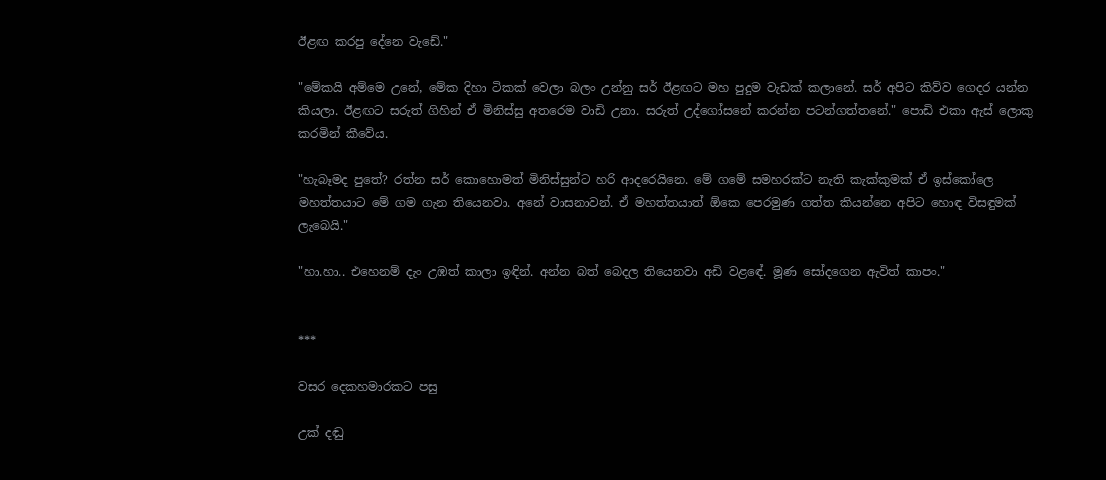ඊළඟ කරපු දේනෙ වැඩේ."

"මේකයි අම්මෙ උනේ, මේක දිහා ටිකක් වෙලා බලං උන්නු සර් ඊළඟට මහ පුදුම වැඩක් කලානේ. සර් අපිට කිව්ව ගෙදර යන්න කියලා. ඊළඟට සරුත් ගිහින් ඒ මිනිස්සු අතරෙම වාඩි උනා. සරුත් උද්ගෝසනේ කරන්න පටන්ගත්තනේ." පොඩි එකා ඇස් ලොකු කරමින් කීවේය.

"හැබෑමද පුතේ? රත්න සර් කොහොමත් මිනිස්සුන්ට හරි ආදරෙයිනෙ. මේ ගමේ සමහරක්ට නැති කැක්කුමක් ඒ ඉස්කෝලෙ මහත්තයාට මේ ගම ගැන තියෙනවා. අනේ වාසනාවන්. ඒ මහත්තයාත් ඕකෙ පෙරමුණ ගත්ත කියන්නෙ අපිට හොඳ විසඳුමක් ලැබෙයි."

"හා.හා.. එහෙනම් දැං උඹත් කාලා ඉඳින්. අන්න බත් බෙදල තියෙනවා අඩි වළඳේ. මූණ සෝදගෙන ඇවිත් කාපං."


***

වසර දෙකහමාරකට පසු

උක් දඬු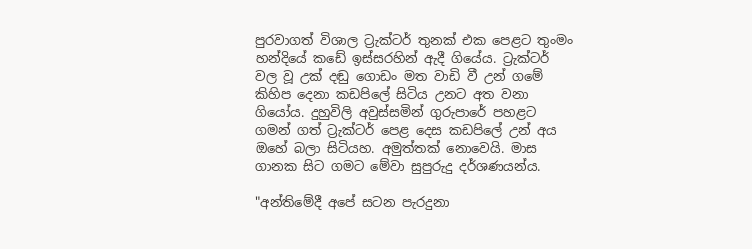පුරවාගත් විශාල ට්‍රැක්ටර් තුනක් එක පෙළට තුංමං හන්දියේ කඩේ ඉස්සරහින් ඇදී ගියේය. ට්‍රැක්ටර් වල වූ උක් දඬු ගොඩං මත වාඩි වී උන් ගමේ කිහිප දෙනා කඩපිලේ සිටිය උනට අත වනා ගියෝය. දුහුවිලි අවුස්සමින් ගුරුපාරේ පහළට ගමන් ගත් ට්‍රැක්ටර් පෙළ දෙස කඩපිලේ උන් අය ඔහේ බලා සිටියහ. අමුත්තක් නොවෙයි. මාස ගානක සිට ගමට මේවා සුපුරුදු දර්ශණයන්ය.

"අන්තිමේදී අපේ සටන පැරදුනා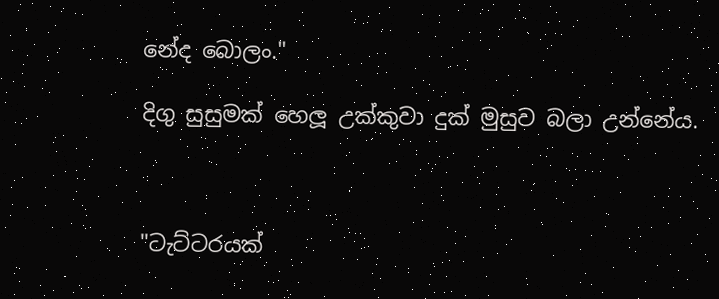නේද බොලං."

දිගු සුසුමක් හෙලූ උක්කුවා දුක් මුසුව බලා උන්නේය.



"ටැට්ටරයක්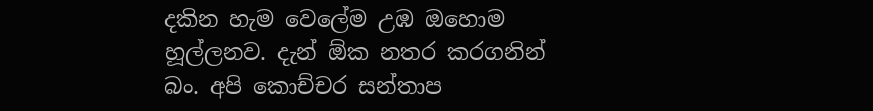දකින හැම වෙලේම උඹ ඔහොම හූල්ලනව. දැන් ඕක නතර කරගනින් බං. අපි කොච්චර සන්තාප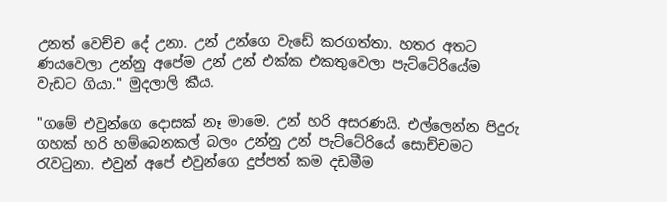උනත් වෙච්ච දේ උනා. උන් උන්ගෙ වැඩේ කරගත්තා. හතර අතට ණයවෙලා උන්නු අපේම උන් උන් එක්ක එකතුවෙලා පැට්ටේරියේම වැඩට ගියා." මුදලාලි කීය.

"ගමේ එවුන්ගෙ දොසක් නෑ මාමෙ. උන් හරි අසරණයි. එල්ලෙන්න පිදුරු ගහක් හරි හම්බෙනකල් බලං උන්නු උන් පැට්ටේරියේ සොච්චමට රැවටුනා. එවුන් අපේ එවුන්ගෙ දුප්පත් කම දඩමීම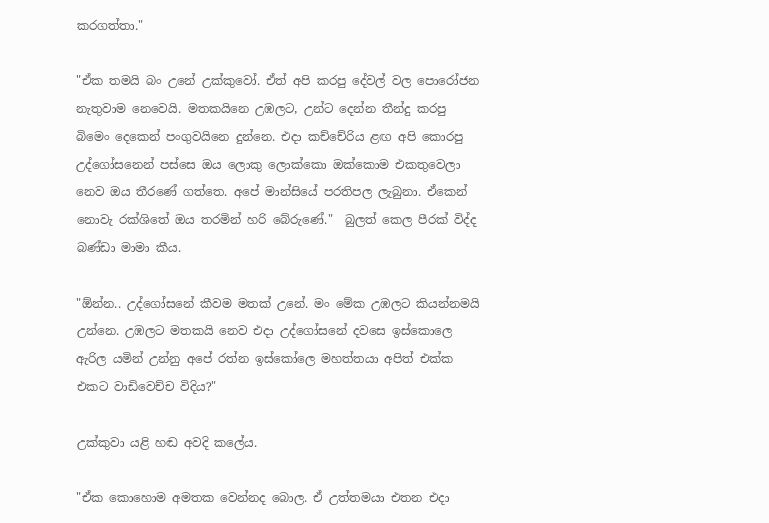කරගත්තා."

"ඒක තමයි බං උනේ උක්කුවෝ. ඒත් අපි කරපු දේවල් වල පොරෝජන නැතුවාම නෙවෙයි. මතකයිනෙ උඹලට, උන්ට දෙන්න තීන්දු කරපු බිමෙං දෙකෙන් පංගුවයිනෙ දුන්නෙ. එදා කච්චේරිය ළඟ අපි කොරපු උද්ගෝසනෙන් පස්සෙ ඔය ලොකු ලොක්කො ඔක්කොම එකතුවෙලා නෙව ඔය තීරණේ ගත්තෙ. අපේ මාන්සියේ පරතිපල ලැබුනා. ඒකෙන් නොවැ රක්ශිතේ ඔය තරමින් හරි බේරුණේ."  බුලත් කෙල පීරක් විද්ද බණ්ඩා මාමා කීය.

"ඕන්න.. උද්ගෝසනේ කීවම මතක් උනේ. මං මේක උඹලට කියන්නමයි උන්නෙ. උඹලට මතකයි නෙව එදා උද්ගෝසනේ දවසෙ ඉස්කොලෙ ඇරිල යමින් උන්නු අපේ රත්න ඉස්කෝලෙ මහත්තයා අපිත් එක්ක එකට වාඩිවෙච්ච විදිය?"

උක්කුවා යළි හඬ අවදි කලේය.

"ඒක කොහොම අමතක වෙන්නද බොල. ඒ උත්තමයා එතන එදා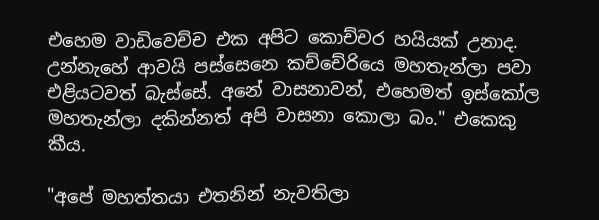එහෙම වාඩිවෙච්ච එක අපිට කොච්චර හයියක් උනාද. උන්නැහේ ආවයි පස්සෙනෙ කච්චේරියෙ මහතැන්ලා පවා එළියටවත් බැස්සේ. අනේ වාසනාවන්, එහෙමත් ඉස්කෝල මහතැන්ලා දකින්නත් අපි වාසනා කොලා බං." එකෙකු කීය.

"අපේ මහත්තයා එතනින් නැවතිලා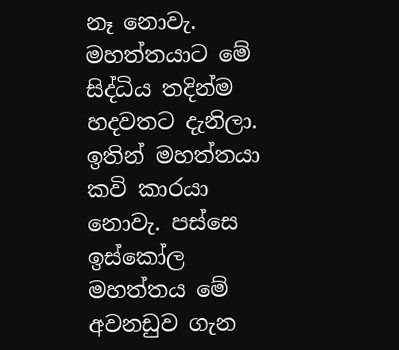නෑ නොවැ. මහත්තයාට මේ සිද්ධිය තදින්ම හදවතට දැනිලා. ඉතින් මහත්තයා කවි කාරයා නොවැ. පස්සෙ ඉස්කෝල මහත්තය මේ අවනඩුව ගැන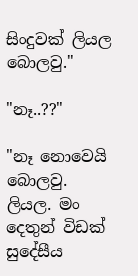සිංදුවක් ලියල බොලවු."

"නෑ..??"

"නෑ නොවෙයි බොලවු. ලියල. මං දෙතුන් විඩක් සුදේසීය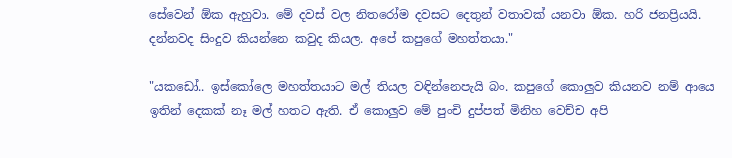සේවෙන් ඕක ඇහුවා. මේ දවස් වල නිතරෝම දවසට දෙතුන් වතාවක් යනවා ඕක. හරි ජනප්‍රියයි. දන්නවද සිංදුව කියන්නෙ කවුද කියල. අපේ කපුගේ මහත්තයා."

"යකඩෝ.. ඉස්කෝලෙ මහත්තයාට මල් තියල වඳින්නෙපැයි බං. කපුගේ කොලුව කියනව නම් ආයෙ ඉතින් දෙකක් නෑ මල් හතට ඇති. ඒ කොලුව මේ පුංචි දුප්පත් මිනිහ වෙච්ච අපි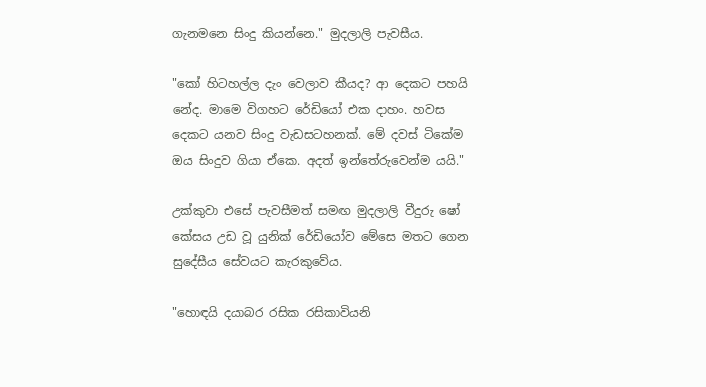ගැනමනෙ සිංදු කියන්නෙ." මුදලාලි පැවසීය.

"කෝ හිටහල්ල දැං වෙලාව කීයද? ආ දෙකට පහයි නේද. මාමෙ විගහට රේඩියෝ එක දාහං. හවස දෙකට යනව සිංදු වැඩසටහනක්. මේ දවස් ටිකේම ඔය සිංදුව ගියා ඒකෙ. අදත් ඉන්තේරුවෙන්ම යයි."

උක්කුවා එසේ පැවසීමත් සමඟ මුදලාලි වීදුරු ෂෝ කේසය උඩ වූ යුනික් රේඩියෝව මේසෙ මතට ගෙන සුදේසීය සේවයට කැරකුවේය.

"හොඳයි දයාබර රසික රසිකාවියනි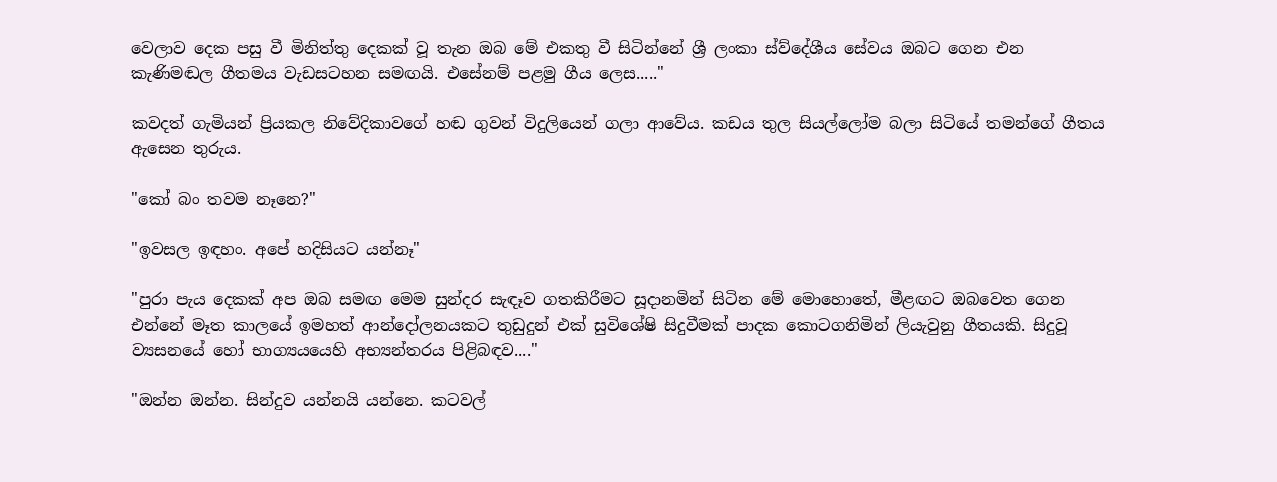වෙලාව දෙක පසු වී මිනිත්තු දෙකක් වූ තැන ඔබ මේ එකතු වී සිටින්නේ ශ්‍රී ලංකා ස්ව්දේශීය සේවය ඔබට ගෙන එන කැණිමඬල ගීතමය වැඩසටහන සමඟයි. එසේනම් පළමු ගීය ලෙස....."

කවදත් ගැමියන් ප්‍රියකල නිවේදිකාවගේ හඬ ගුවන් විදුලියෙන් ගලා ආවේය. කඩය තුල සියල්ලෝම බලා සිටියේ තමන්ගේ ගීතය ඇසෙන තුරුය.

"කෝ බං තවම නෑනෙ?"

"ඉවසල ඉඳහං. අපේ හදිසියට යන්නෑ"

"පුරා පැය දෙකක් අප ඔබ සමඟ මෙම සුන්දර සැඳෑව ගතකිරීමට සූදානමින් සිටින මේ මොහොතේ, මීළඟට ඔබවෙත ගෙන එන්නේ මෑත කාලයේ ඉමහත් ආන්දෝලනයකට තුඩුදුන් එක් සුවිශේෂි සිදුවීමක් පාදක කොටගනිමින් ලියැවුනු ගීතයකි. සිදුවූ ව්‍යසනයේ හෝ භාග්‍යයයෙහි අභ්‍යන්තරය පිළිබඳව...."

"ඔන්න ඔන්න. සින්දුව යන්නයි යන්නෙ. කටවල්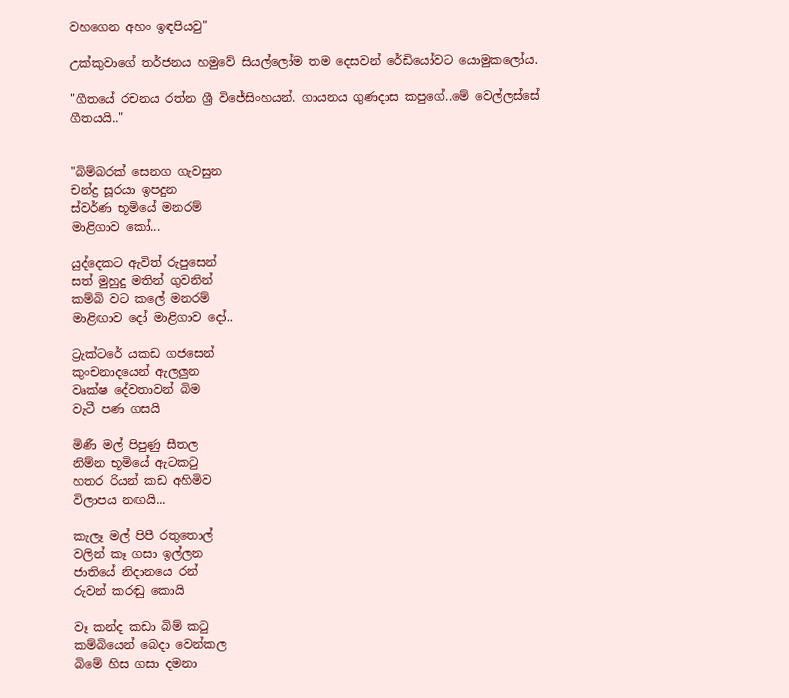වහගෙන අහං ඉඳපියවු"

උක්කුවාගේ තර්ජනය හමුවේ සියල්ලෝම තම දෙසවන් රේඩියෝවට යොමුකලෝය.

"ගීතයේ රචනය රත්න ශ්‍රී විජේසිංහයන්. ගායනය ගුණදාස කපුගේ..මේ වෙල්ලස්සේ ගීතයයි.."


"බිම්බරක් සෙනග ගැවසුන
චන්ද්‍ර සූරයා ඉපදුන
ස්වර්ණ භූමියේ මනරම්
මාළිගාව කෝ...

යුද්දෙකට ඇවිත් රුපුසෙන්
සත් මුහුදු මතින් ගුවනින්
කම්බි වට කලේ මනරම්
මාළිඟාව ‍දෝ මාළිගාව දෝ..

ට්‍රැක්ටරේ යකඩ ගජසෙන්
කුංචනාදයෙන් ඇලලුන
වෘක්ෂ දේවතාවන් බිම
වැටී පණ ගසයි

මිණී මල් පිපුණු සීතල
නිම්න භූමියේ ඇටකටු
හතර රියන් කඩ අහිමිව
විලාපය නඟයි...

කැලෑ මල් පිපී රතුතොල්
වලින් කෑ ගසා ඉල්ලන
ජාතියේ නිදානයෙ රන්
රුවන් කරඬු කොයි

වෑ කන්ද කඩා බිම් කටු
කම්බියෙන් බෙදා වෙන්කල
බිමේ හිස ගසා දමනා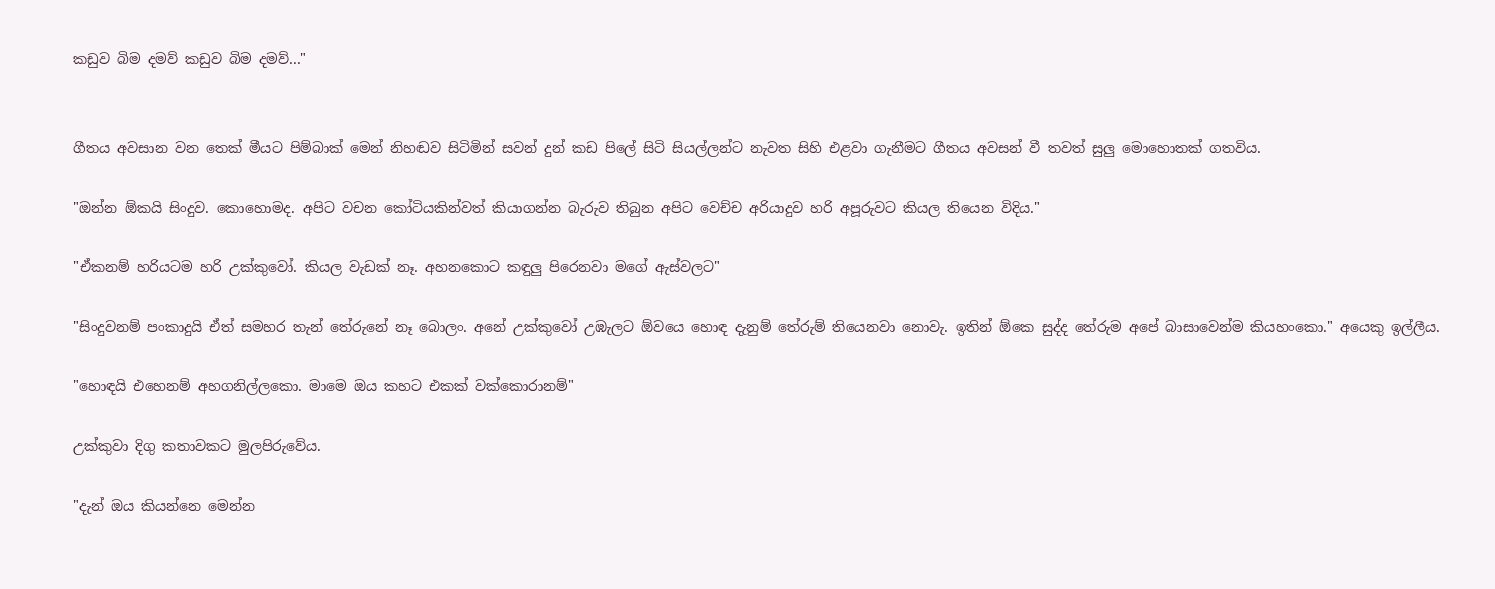කඩුව බිම දමව් කඩුව බිම දමව්..."


ගීතය අවසාන වන තෙක් මීයට පිම්බාක් මෙන් නිහඬව සිටිමින් සවන් දුන් කඩ පිලේ සිටි සියල්ලන්ට නැවත සිහි එළවා ගැනීමට ගීතය අවසන් වී තවත් සුලු මොහොතක් ගතවිය.

"ඔන්න ඕකයි සිංදුව. කොහොමද. අපිට වචන කෝටියකින්වත් කියාගන්න බැරුව තිබුන අපිට වෙච්ච අරියාදුව හරි අපූරුවට කියල තියෙන විදිය."

"ඒකනම් හරියටම හරි උක්කුවෝ. කියල වැඩක් නෑ. අහනකොට කඳුලු පිරෙනවා මගේ ඇස්වලට"

"සිංදුවනම් පංකාදුයි ඒත් සමහර තැන් තේරුනේ නෑ බොලං. අනේ උක්කුවෝ උඹැලට ඕවයෙ හොඳ දැනුම් තේරුම් තියෙනවා නොවැ. ඉතින් ඕකෙ සුද්ද තේරුම අපේ බාසාවෙන්ම කියහංකො." අයෙකු ඉල්ලීය.

"හොඳයි එහෙනම් අහගනිල්ලකො. මාමෙ ඔය කහට එකක් වක්කොරානම්"

උක්කුවා දිගු කතාවකට මුලපිරුවේය.

"දැන් ඔය කියන්නෙ මෙන්න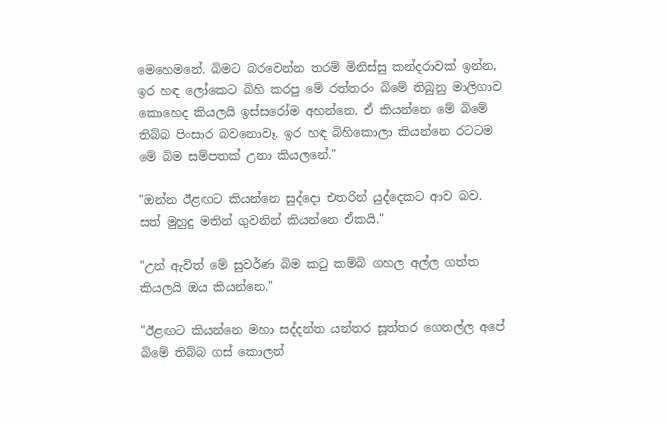මෙහෙමනේ. බිමට බරවෙන්න තරම් මිනිස්සු කන්දරාවක් ඉන්න, ඉර හඳ ලෝකෙට බිහි කරපු මේ රත්තරං බිමේ තිබුනු මාලිගාව කොහෙද කියලයි ඉස්සරෝම අහන්නෙ. ඒ කියන්නෙ මේ බිමේ තිබ්බ පිංසාර බවනොවෑ. ඉර හඳ බිහිකොලා කියන්නෙ රටටම මේ බිම සම්පතක් උනා කියලනේ."

"ඔන්න ඊළඟට කියන්නෙ සුද්දො එතරින් යුද්දෙකට ආව බව. සත් මුහුදු මතින් ගුවනින් කියන්නෙ ඒකයි."

"උන් ඇවිත් මේ සුවර්ණ බිම කටු කම්බි ගහල අල්ල ගත්ත කියලයි ඔය කියන්නෙ."

"ඊළඟට කියන්නෙ මහා සද්දන්ත යන්තර සූත්තර ගෙනල්ල අපේ බිමේ තිබ්බ ගස් කොලන්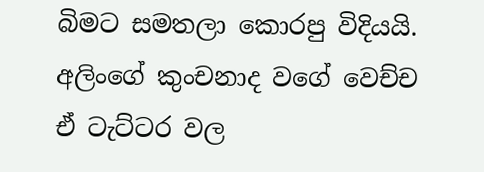බිමට සමතලා කොරපු විදියයි.  අලිංගේ කුංචනාද වගේ වෙච්ච ඒ ටැට්ටර වල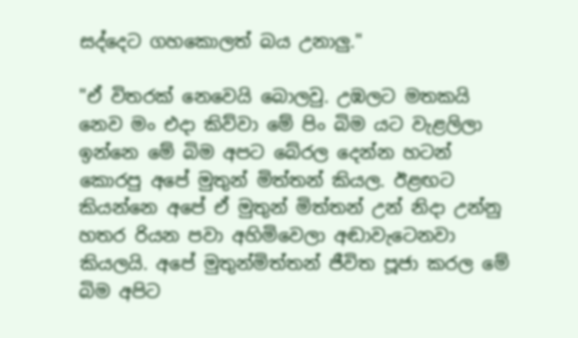සද්දෙට ගහකොලත් බය උනාලු."

"ඒ විතරක් නෙවෙයි බොලවු. උඹලට මතකයි නෙව මං එදා කිව්වා මේ පිං බිම යට වැළලිලා ඉන්නෙ මේ බිම අපට බේරල දෙන්න හටන් කොරපු අපේ මුතුන් මිත්තන් කියල. ඊළඟට කියන්නෙ අපේ ඒ මුතුන් මිත්තන් උන් නිදා උන්නු හතර රියන පවා අහිමිවෙලා අඬාවැටෙනවා කියලයි. අපේ මුතුන්මිත්තන් ජීවිත පූජා කරල මේ බිම අපිට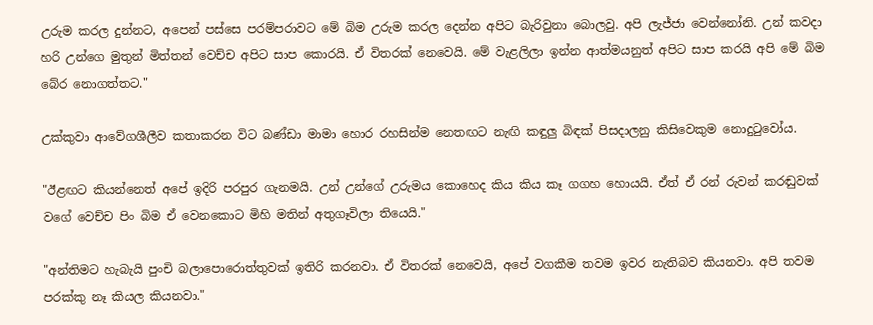උරුම කරල දුන්නට, අපෙන් පස්සෙ පරම්පරාවට මේ බිම උරුම කරල දෙන්න අපිට බැරිවුනා බොලවු. අපි ලැජ්ජා වෙන්නෝනි. උන් කවදා හරි උන්ගෙ මුතුන් මිත්තන් වෙච්ච අපිට සාප කොරයි. ඒ විතරක් නෙවෙයි. මේ වැළලිලා ඉන්න ආත්මයනුත් අපිට සාප කරයි අපි මේ බිම බේර නොගත්තට."

උක්කුවා ආවේගශීලීව කතාකරන විට බණ්ඩා මාමා හොර රහසින්ම නෙතඟට නැඟි කඳුලු බිඳක් පිසදාලනු කිසිවෙකුම නොදුටුවෝය.

"ඊළඟට කියන්නෙත් අපේ ඉදිරි පරපුර ගැනමයි. උන් උන්ගේ උරුමය කොහෙද කිය කිය කෑ ගගහ හොයයි. ඒත් ඒ රන් රුවන් කරඬුවක් වගේ වෙච්ච පිං බිම ඒ වෙනකොට මිහි මතින් අතුගෑවිලා තියෙයි."

"අන්තිමට හැබැයි පුංචි බලාපොරොත්තුවක් ඉතිරි කරනවා. ඒ විතරක් නෙවෙයි, අපේ වගකීම තවම ඉවර නැතිබව කියනවා. අපි තවම පරක්කු නෑ කියල කියනවා."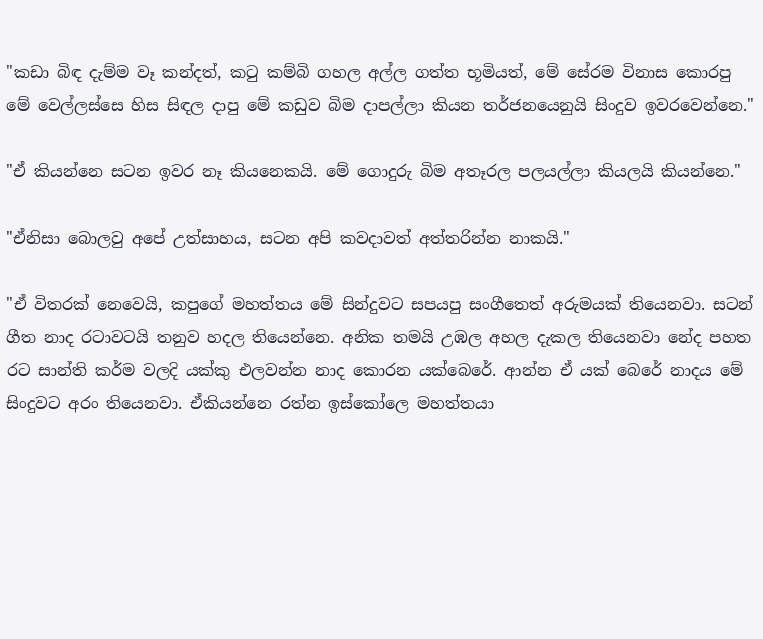"කඩා බිඳ දැම්ම වෑ කන්දත්, කටු කම්බි ගහල අල්ල ගත්ත භූමියත්, මේ සේරම විනාස කොරපු මේ වෙල්ලස්සෙ හිස සිඳල දාපු මේ කඩුව බිම දාපල්ලා කියන තර්ජනයෙනුයි සිංදුව ඉවරවෙන්නෙ."

"ඒ කියන්නෙ සටන ඉවර නෑ කියනෙකයි. මේ ගොදුරු බිම අතෑරල පලයල්ලා කියලයි කියන්නෙ."

"ඒනිසා බොලවු අපේ උත්සාහය, සටන අපි කවදාවත් අත්තරින්න නාකයි."

"ඒ විතරක් නෙවෙයි, කපුගේ මහත්තය මේ සින්දුවට සපයපු සංගීතෙත් අරුමයක් තියෙනවා. සටන් ගීත නාද රටාවටයි තනුව හදල තියෙන්නෙ. අනික තමයි උඹල අහල දැකල තියෙනවා නේද පහත රට සාන්ති කර්ම වලදි යක්කු එලවන්න නාද කොරන යක්බෙරේ. ආන්න ඒ යක් බෙරේ නාදය මේ සිංදුවට අරං තියෙනවා. ඒකියන්නෙ රත්න ඉස්කෝලෙ මහත්තයා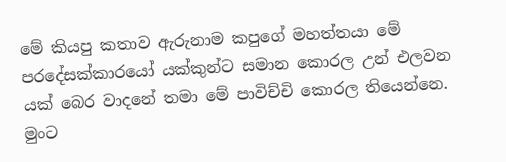මේ කියපු කතාව ඇරුනාම කපුගේ මහත්තයා මේ පරදේසක්කාරයෝ යක්කුන්ට සමාන කොරල උන් එලවන යක් බෙර වාදනේ තමා මේ පාවිච්චි කොරල තියෙන්නෙ. මුංට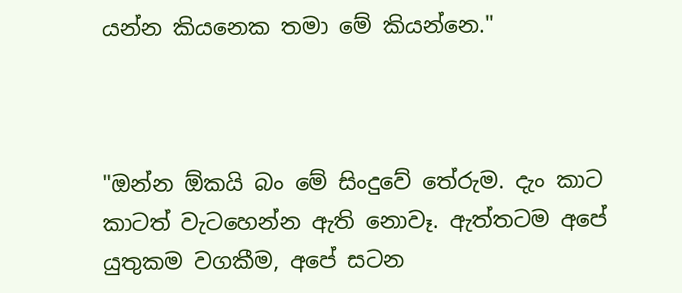යන්න කියනෙක තමා මේ කියන්නෙ."



"ඔන්න ඕකයි බං මේ සිංදුවේ තේරුම. දැං කාට කාටත් වැටහෙන්න ඇති නොවෑ. ඇත්තටම අපේ යුතුකම වගකීම, අපේ සටන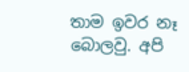තාම ඉවර නෑ බොලවු. අපි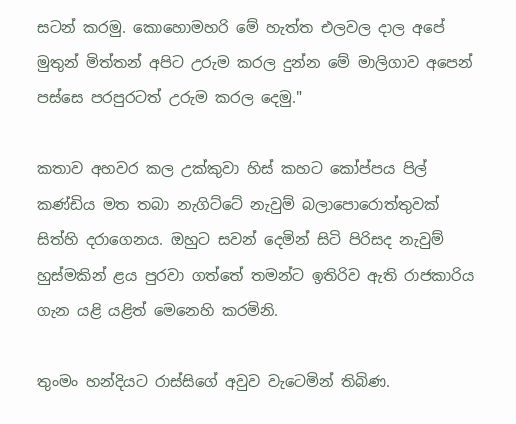සටන් කරමු. කොහොමහරි මේ හැත්ත එලවල දාල අපේ මුතුන් මිත්තන් අපිට උරුම කරල දුන්න මේ මාලිගාව අපෙන් පස්සෙ පරපුරටත් උරුම කරල දෙමු."

කතාව අහවර කල උක්කුවා හිස් කහට කෝප්පය පිල් කණ්ඩිය මත තබා නැගිට්ටේ නැවුම් බලාපොරොත්තුවක් සිත්හි දරාගෙනය. ඔහුට සවන් දෙමින් සිටි පිරිසද නැවුම් හුස්මකින් ළය පුරවා ගත්තේ තමන්ට ඉතිරිව ඇති රාජකාරිය ගැන යළි යළිත් මෙනෙහි කරමිනි.

තුංමං හන්දියට රාස්සිගේ අවුව වැටෙමින් තිබිණ.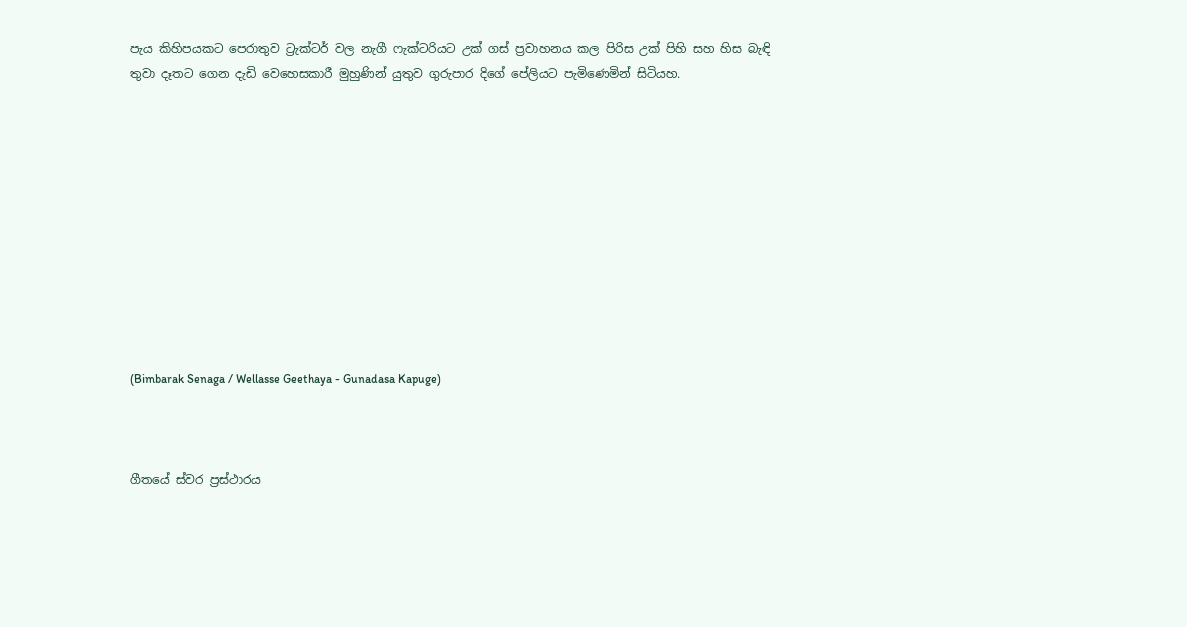පැය කිහිපයකට පෙරාතුව ට්‍රැක්ටර් වල නැගී ෆැක්ටරියට උක් ගස් ප්‍රවාහනය කල පිරිස උක් පිහි සහ හිස බැඳි තුවා දෑතට ගෙන දැඩි වෙහෙසකාරී මුහුණින් යුතුව ගුරුපාර දිගේ පේලියට පැමිණෙමින් සිටියහ.











(Bimbarak Senaga / Wellasse Geethaya - Gunadasa Kapuge)



ගීතයේ ස්වර ප්‍රස්ථාරය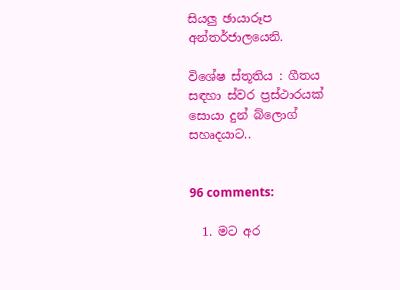සියලු ඡායාරූප අන්තර්ජාලයෙනි.

විශේෂ ස්තූතිය : ගීතය සඳහා ස්වර ප්‍රස්ථාරයක් සොයා දුන් බ්ලොග් සහෘදයාට..


96 comments:

  1. මට අර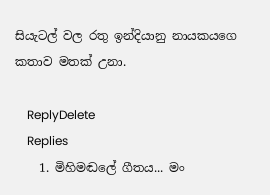සියැටල් වල රතු ඉන්දියානු නායකයගෙ කතාව මතක් උනා.

    ReplyDelete
    Replies
    1. මිහිමඬලේ ගීතය... මං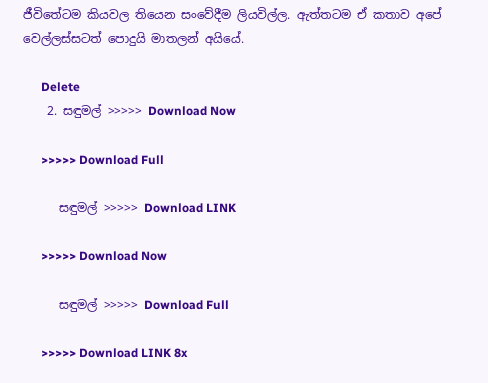ජීවිතේටම කියවල තියෙන සංවේදීම ලියවිල්ල. ඇත්තටම ඒ කතාව අපේ වෙල්ලස්සටත් පොදුයි මාතලන් අයියේ.

      Delete
    2. සඳුමල් >>>>> Download Now

      >>>>> Download Full

      සඳුමල් >>>>> Download LINK

      >>>>> Download Now

      සඳුමල් >>>>> Download Full

      >>>>> Download LINK 8x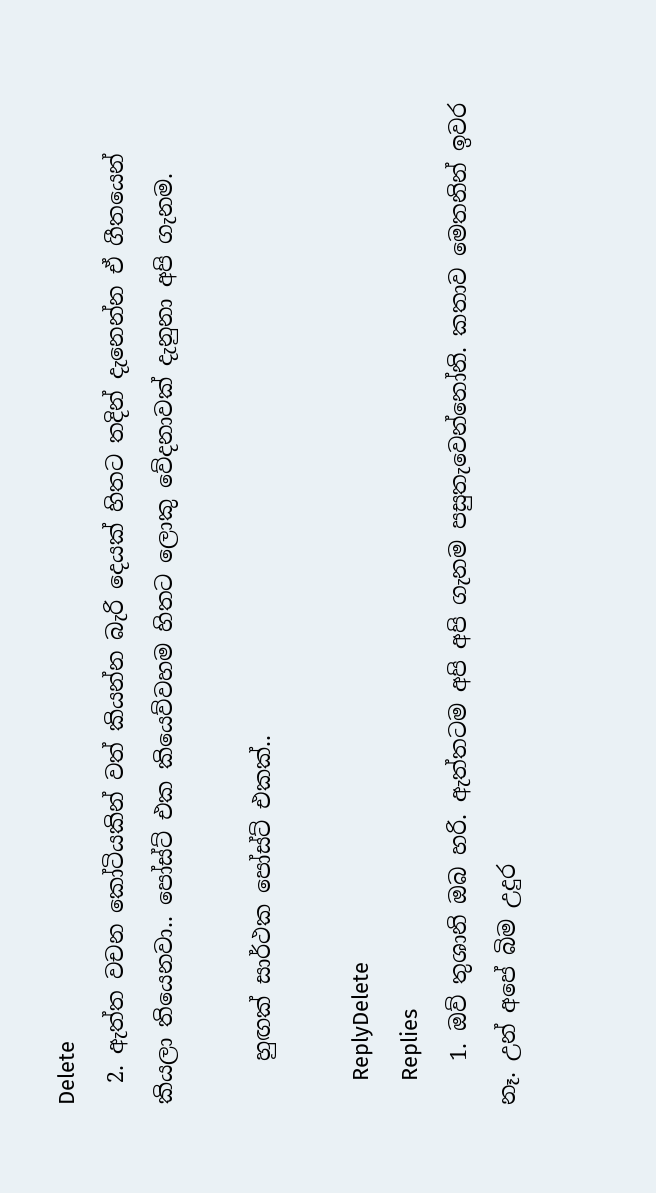Delete
  2. ඇත්ත වචන කෝටියකින් වත් කියන්න බැරි දෙයක් හිතට තදින් දැනෙන්න ඒ ගීතයෙන් කියලා තියෙනවා.. පෝස්ට් එක කියෙව්වහම හිතට ලොකු වේදනාවක් දැනුනා අපි ගැනම.

    හුඟක් සාර්ථක පෝස්ට් එකක්..

    ReplyDelete
    Replies
    1. ඔව් තුශානි ඔබ හරි. ඇත්තටම අපි අපි ගැනම පසුතැවෙන්නෝනි. කතාව මෙතනින් ඉවර නෑ. උන් අපේ බිම උදුර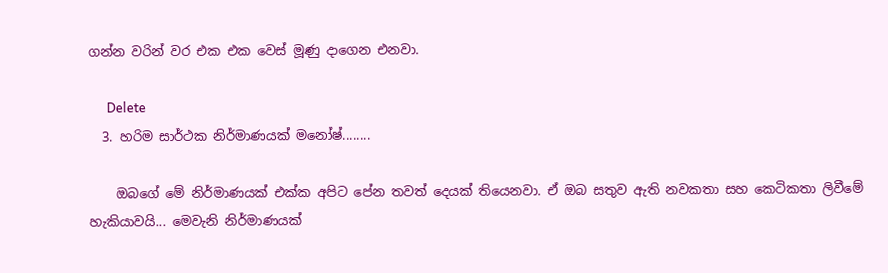ගන්න වරින් වර එක එක වෙස් මූණු දාගෙන එනවා.

      Delete
  3. හරිම සාර්ථක නිර්මාණයක් මනෝෂ්........

    ඔබගේ මේ නිර්මාණයක් එක්ක අපිට පේන තවත් දෙයක් තියෙනවා. ඒ ඔබ සතුව ඇති නවකතා සහ කෙටිකතා ලිවීමේ හැකියාවයි... මෙවැනි නිර්මාණයක්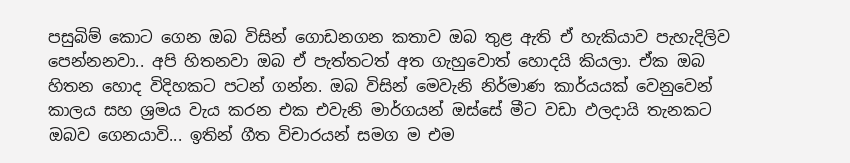පසුබිම් කොට ගෙන ඔබ විසින් ගොඩනගන කතාව ඔබ තුළ ඇති ඒ හැකියාව පැහැදිලිව පෙන්නනවා.. අපි හිතනවා ඔබ ඒ පැත්තටත් අත ගැහුවොත් හොදයි කියලා. ඒක ඔබ හිතන හොද විදිහකට පටන් ගන්න. ඔබ විසින් මෙවැනි නිර්මාණ කාර්යයක් වෙනුවෙන් කාලය සහ ශ්‍රමය වැය කරන එක එවැනි මාර්ගයන් ඔස්සේ මීට වඩා ඵලදායි තැනකට ඔබව ගෙනයාවි... ඉතින් ගීත විචාරයන් සමග ම එම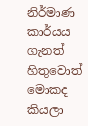නිර්මාණ කාර්යය ගැනත් හිතුවොත් මොකද කියලා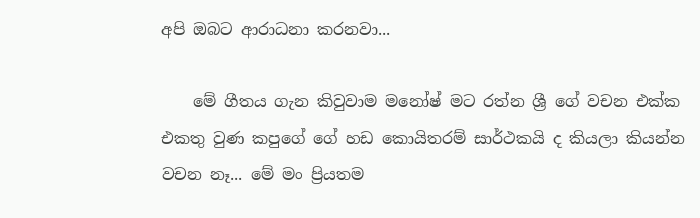අපි ඔබට ආරාධනා කරනවා...

    මේ ගීතය ගැන කිවුවාම මනෝෂ් මට රත්න ශ්‍රී ගේ වචන එක්ක එකතු වුණ කපුගේ ගේ හඩ කොයිතරම් සාර්ථකයි ද කියලා කියන්න වචන නෑ... මේ මං ප්‍රියතම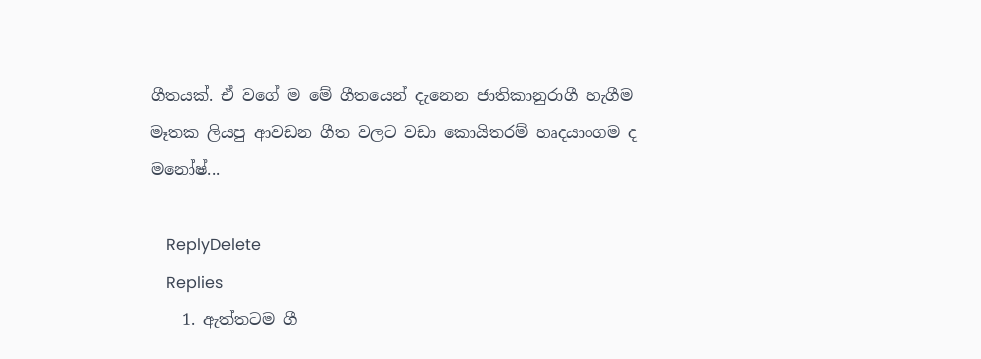ගීතයක්. ඒ වගේ ම මේ ගීතයෙන් දැනෙන ජාතිකානුරාගී හැගීම මෑතක ලියපු ආවඩන ගීත වලට වඩා කොයිතරම් හෘදයාංගම ද මනෝෂ්...

    ReplyDelete
    Replies
    1. ඇත්තටම ගී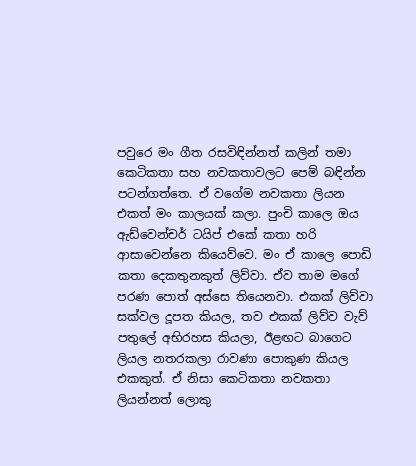පවුරෙ මං ගීත රසවිඳින්නත් කලින් තමා කෙටිකතා සහ නවකතාවලට පෙම් බඳින්න පටන්ගත්තෙ. ඒ වගේම නවකතා ලියන එකත් මං කාලයක් කලා. පුංචි කාලෙ ඔය ඇඩ්වෙන්චර් ටයිප් එකේ කතා හරි ආසාවෙන්නෙ කියෙව්වෙ. මං ඒ කාලෙ පොඩි කතා දෙකතුනකුත් ලිව්වා. ඒව තාම මගේ පරණ පොත් අස්සෙ තියෙනවා. එකක් ලිව්වා සක්වල දූපත කියල, තව එකක් ලිව්ව වැව් පතුලේ අභිරහස කියලා, ඊළඟට බාගෙට ලියල නතරකලා රාවණා පොකුණ කියල එකකුත්. ඒ නිසා කෙටිකතා නවකතා ලියන්නත් ලොකු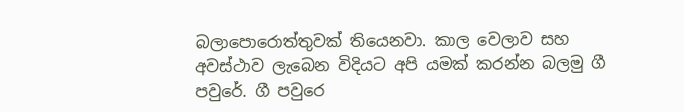බලාපොරොත්තුවක් තියෙනවා. කාල වෙලාව සහ අවස්ථාව ලැබෙන විදියට අපි යමක් කරන්න බලමු ගී පවුරේ. ගී පවුරෙ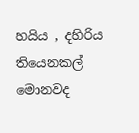හයිය , දහිරිය තියෙනකල් මොනවද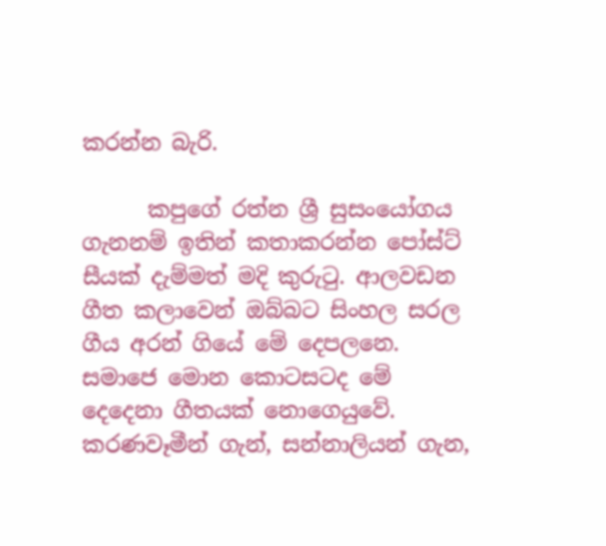කරන්න බැරි.

      කපුගේ රත්න ශ්‍රී සුසංයෝගය ගැනනම් ඉතින් කතාකරන්න පෝස්ට් සීයක් දැම්මත් මදි කුරුටු. ආලවඩන ගීත කලාවෙන් ඔබ්බට සිංහල සරල ගීය අරන් ගියේ මේ දෙපලනෙ. සමාජෙ මොන කොටසටද මේ දෙදෙනා ගීතයක් නොගෙයුවේ. කරණවෑමීන් ගැන්, සන්නාලියන් ගැන,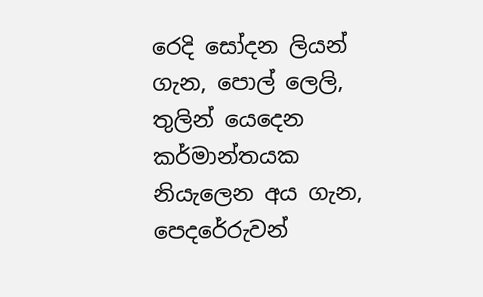රෙදි සෝදන ලියන් ගැන, පොල් ලෙලි, තුලින් යෙදෙන කර්මාන්තයක නියැලෙන අය ගැන, පෙදරේරුවන්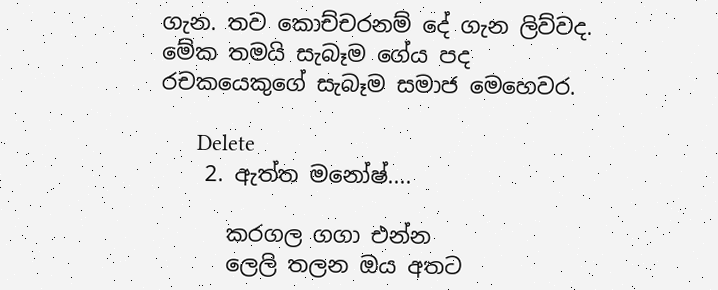ගැන. තව කොච්චරනම් දේ ගැන ලිව්වද. මේක තමයි සැබෑම ගේය පද රචකයෙකුගේ සැබෑම සමාජ මෙහෙවර.

      Delete
    2. ඇත්ත මනෝෂ්....

      කරගල ගගා එන්න
      ලෙලි තලන ඔය අතට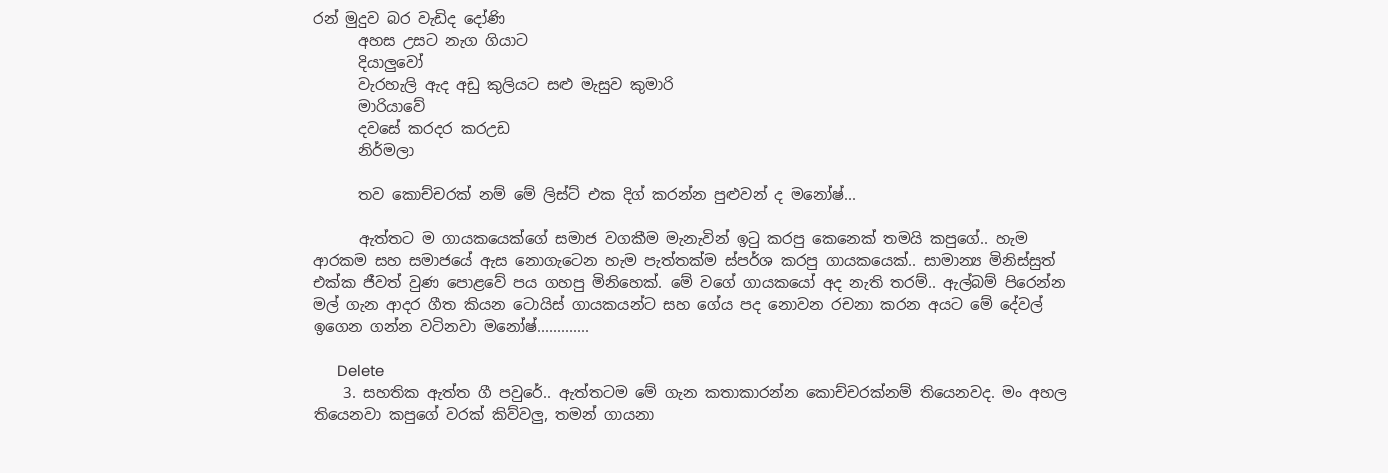රන් මුදුව බර වැඩිද දෝණි
      අහස උසට නැග ගියාට
      දියාලුවෝ
      වැරහැලි ඇද අඩු කුලියට සළු මැසුව කුමාරි
      මාරියාවේ
      දවසේ කරදර කරඋඩ
      නිර්මලා

      තව කොච්චරක් නම් මේ ලිස්ට් එක දිග් කරන්න පුළුවන් ද මනෝෂ්...

      ඇත්තට ම ගායකයෙක්ගේ සමාජ වගකීම මැනැවින් ඉටු කරපු කෙනෙක් තමයි කපුගේ.. හැම ආරකම සහ සමාජයේ ඇස නොගැටෙන හැම පැත්තක්ම ස්පර්ශ කරපු ගායකයෙක්.. සාමාන්‍ය මිනිස්සුත් එක්ක ජීවත් වුණ පොළවේ පය ගහපු මිනිහෙක්. මේ වගේ ගායකයෝ අද නැති තරම්.. ඇල්බම් පිරෙන්න මල් ගැන ආදර ගීත කියන ටොයිස් ගායකයන්ට සහ ගේය පද නොවන රචනා කරන අයට මේ දේවල් ඉගෙන ගන්න වටිනවා මනෝෂ්.............

      Delete
    3. සහතික ඇත්ත ගී පවුරේ.. ඇත්තටම මේ ගැන කතාකාරන්න කොච්චරක්නම් තියෙනවද. මං අහල තියෙනවා කපුගේ වරක් කිව්වලු, තමන් ගායනා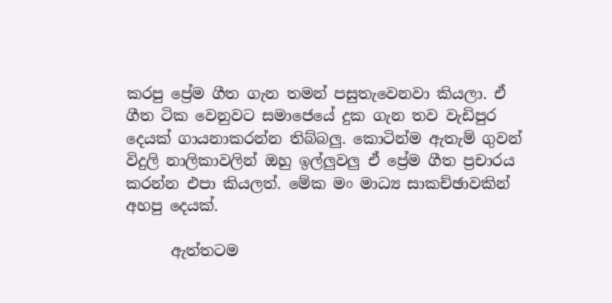කරපු ප්‍රේම ගීත ගැන තමන් පසුතැවෙනවා කියලා. ඒ ගීත ටික වෙනුවට සමාජෙයේ දුක ගැන තව වැඩිපුර දෙයක් ගායනාකරන්න තිබ්බලු. කොටින්ම ඇතැම් ගුවන් විදුලි නාලිකාවලින් ඔහු ඉල්ලුවලු ඒ ප්‍රේම ගීත ප්‍රචාරය කරන්න එපා කියලත්. මේක මං මාධ්‍ය සාකච්ඡාවකින් අහපු දෙයක්.

      ඇත්තටම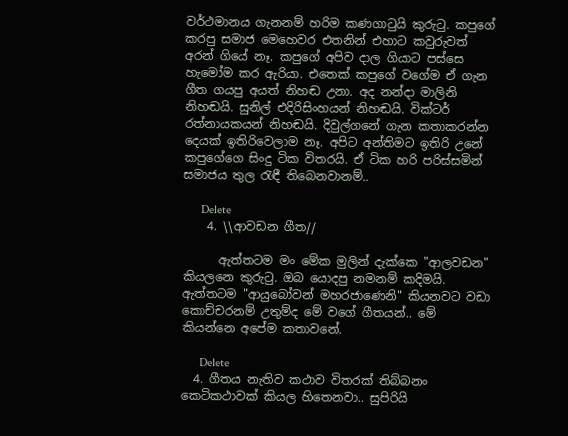වර්ථමානය ගැනනම් හරිම කණගාටුයි කුරුටු. කපුගේ කරපු සමාජ මෙහෙවර එතනින් එහාට කවුරුවත් අරන් ගියේ නෑ. කපුගේ අපිව දාල ගියාට පස්සෙ හැමෝම කර ඇරියා. එතෙක් කපුගේ වගේම ඒ ගැන ගීත ගයපු අයත් නිහඬ උනා. අද නන්දා මාලිනි නිහඬයි. සුනිල් එදිරිසිංහයන් නිහඬයි. වික්ටර් රත්නායකයන් නිහඬයි. දිවුල්ගනේ ගැන කතාකරන්න දෙයක් ඉතිරිවෙලාම නෑ. අපිට අන්තිමට ඉතිරි උනේ කපුගේගෙ සිංදු ටික විතරයි. ඒ ටික හරි පරිස්සමින් සමාජය තුල රැඳී තිබෙනවානම්..

      Delete
    4. \\ආවඩන ගීත//

      ඇත්තටම මං මේක මුලින් දැක්කෙ "ආලවඩන" කියලනෙ කුරුටු. ඔබ යොදපු නමනම් කදිමයි. ඇත්තටම "ආයුබෝවන් මහරජාණෙනි" කියනවට වඩා කොච්චරනම් උතුම්ද මේ වගේ ගීතයන්.. මේ කියන්නෙ අපේම කතාවනේ.

      Delete
  4. ගීතය නැතිව කථාව විතරක් තිබ්බනං කෙටිකථාවක් කියල හිතෙනවා.. සුපිරියි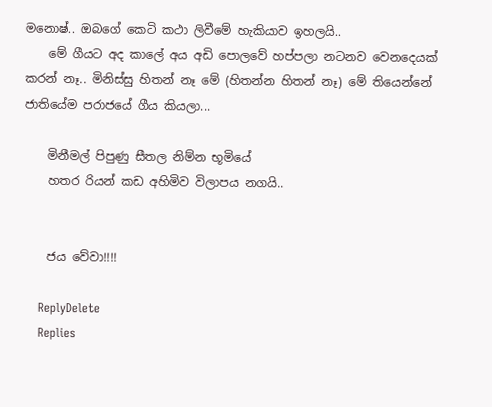මනොෂ්.. ඔබගේ කෙටි කථා ලිවීමේ හැකියාව ඉහලයි..
    මේ ගීයට අද කාලේ අය අඩි පොලවේ හප්පලා නටනව වෙනදෙයක් කරන් නෑ.. මිනිස්සු හිතන් නෑ මේ (හිතන්න හිතන් නෑ) මේ තියෙන්නේ ජාතියේම පරාජයේ ගීය කියලා...

    මිනීමල් පිපුණු සීතල නිම්න භූමියේ
    හතර රියන් කඩ අහිමිව විලාපය නගයි..


    ජය වේවා!!!!

    ReplyDelete
    Replies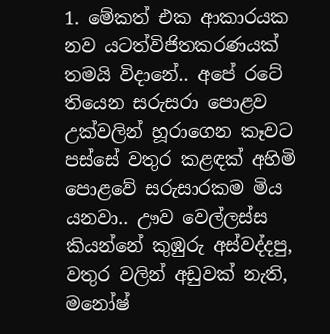1. මේකත් එක ආකාරයක නව යටත්විජිතකරණයක් තමයි විදානේ.. අපේ රටේ තියෙන සරුසරා පොළව උක්වලින් හූරාගෙන කෑවට පස්සේ වතුර කළඳක් අහිමි පොළවේ සරුසාරකම මිය යනවා.. ඌව වෙල්ලස්ස කියන්නේ කුඹුරු අස්වද්දපු, වතුර වලින් අඩුවක් නැති, මනෝෂ්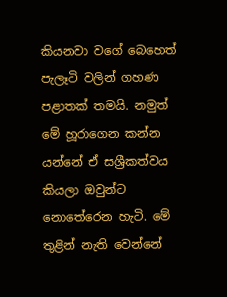කියනවා වගේ බෙහෙත් පැලෑටි වලින් ගහණ පළාතක් තමයි. නමුත් මේ හූරාගෙන කන්න යන්නේ ඒ සශ්‍රීකත්වය කියලා ඔවුන්ට නොතේරෙන හැටි. මේ තුළින් නැති වෙන්නේ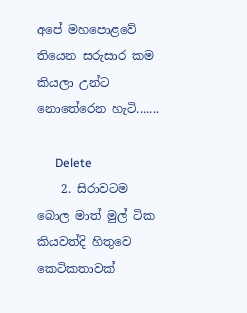අපේ මහපොළවේ තියෙන සරුසාර කම කියලා උන්ට නොතේරෙන හැටි.......

      Delete
    2. සිරාවටම බොල මාත් මුල් ටික කියවත්දි හිතුවෙ කෙටිකතාවක්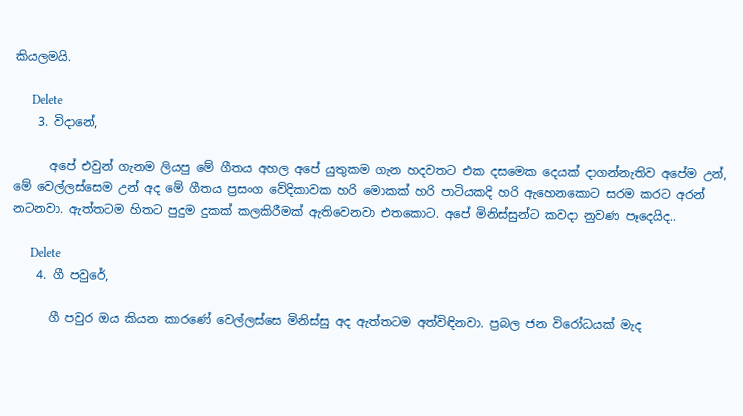කියලමයි.

      Delete
    3. විදානේ,

      අපේ එවුන් ගැනම ලියපු මේ ගීතය අහල අපේ යුතුකම ගැන හදවතට එක දසමෙක දෙයක් දාගන්නැතිව අපේම උන්, මේ වෙල්ලස්සෙම උන් අද මේ ගීතය ප්‍රසංග වේදිකාවක හරි මොකක් හරි පාටියකදි හරි ඇහෙනකොට සරම කරට අරන් නටනවා. ඇත්තටම හිතට පුදුම දුකක් කලකිරීමක් ඇතිවෙනවා එතකොට. අපේ මිනිස්සුන්ට කවදා නුවණ පෑදෙයිද..

      Delete
    4. ගී පවුරේ,

      ගී පවුර ඔය කියන කාරණේ වෙල්ලස්සෙ මිනිස්සු අද ඇත්තටම අත්විඳිනවා. ප්‍රබල ජන විරෝධයක් මැද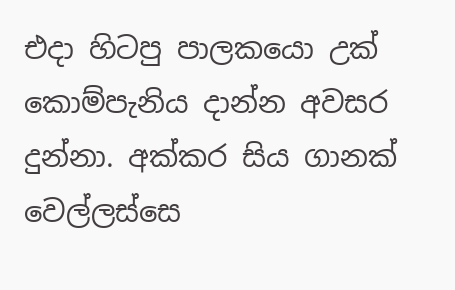එදා හිටපු පාලකයො උක් කොම්පැනිය දාන්න අවසර දුන්නා. අක්කර සිය ගානක් වෙල්ලස්සෙ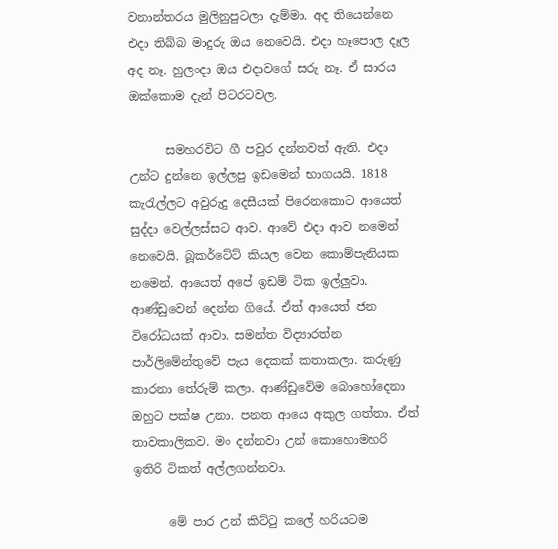වනාන්තරය මුලිනුපුටලා දැම්මා. අද තියෙන්නෙ එදා තිබ්බ මාදුරු ඔය නෙවෙයි. එදා හෑපොල දෑල අද නෑ. හුලංදා ඔය එදාවගේ සරු නෑ. ඒ සාරය ඔක්කොම දැන් පිටරටවල.

      සමහරවිට ගී පවුර දන්නවත් ඇති. එදා උන්ට දුන්නෙ ඉල්ලපු ඉඩමෙන් භාගයයි. 1818 කැරැල්ලට අවුරුදු දෙසීයක් පිරෙනකොට ආයෙත් සුද්දා වෙල්ලස්සට ආව. ආවේ එදා ආව නමෙන් නෙවෙයි. බූකර්ටේට් කියල වෙන කොම්පැනියක නමෙන්. ආයෙත් අපේ ඉඩම් ටික ඉල්ලුවා. ආණ්ඩුවෙන් දෙන්න ගියේ. ඒත් ආයෙත් ජන විරෝධයක් ආවා. සමන්ත විද්‍යාරත්න පාර්ලිමේන්තුවේ පැය දෙකක් කතාකලා. කරුණු කාරනා තේරුම් කලා. ආණ්ඩුවේම බොහෝදෙනා ඔහුට පක්ෂ උනා. පනත ආයෙ අකුල ගත්තා. ඒත් තාවකාලිකව. මං දන්නවා උන් කොහොමහරි ඉතිරි ටිකත් අල්ලගන්නවා.

      මේ පාර උන් කිට්ටු කලේ හරියටම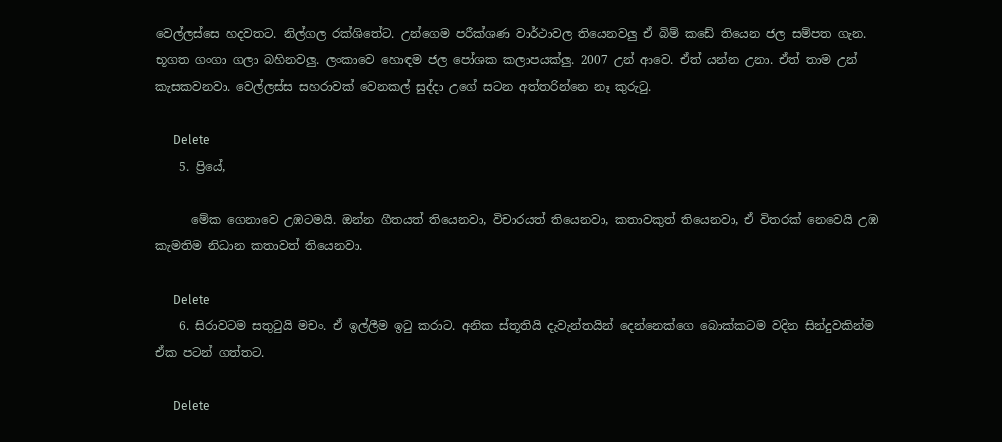වෙල්ලස්සෙ හදවතට. නිල්ගල රක්ශිතේට. උන්ගෙම පරීක්ශණ වාර්ථාවල තියෙනවලු ඒ බිම් කඩේ තියෙන ජල සම්පත ගැන. භූගත ගංගා ගලා බහිනවලු. ලංකාවෙ හොඳම ජල පෝශක කලාපයක්ලු. 2007 උන් ආවෙ. ඒත් යන්න උනා. ඒත් තාම උන් කැසකවනවා. වෙල්ලස්ස සහරාවක් වෙනකල් සුද්දා උගේ සටන අත්තරින්නෙ නෑ කුරුටු.

      Delete
    5. ප්‍රියේ,

      මේක ගෙනාවෙ උඹටමයි. ඔන්න ගීතයත් තියෙනවා, විචාරයත් තියෙනවා, කතාවකුත් තියෙනවා, ඒ විතරක් නෙවෙයි උඹ කැමතිම නිධාන කතාවත් තියෙනවා.

      Delete
    6. සිරාවටම සතුටුයි මචං. ඒ ඉල්ලීම ඉටු කරාට. අනික ස්තූතියි දැවැන්තයින් දෙන්නෙක්ගෙ බොක්කටම වදින සින්දුවකින්ම ඒක පටන් ගත්තට.

      Delete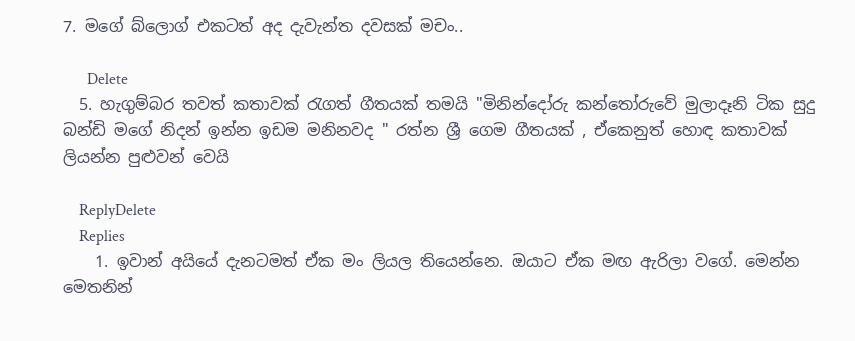7. මගේ බ්ලොග් එකටත් අද දැවැන්ත දවසක් මචං..

      Delete
  5. හැගුම්බර තවත් කතාවක් රැගත් ගීතයක් තමයි "මිනින්දෝරු කන්තෝරුවේ මුලාදෑනි ටික සුදු බන්ඩි මගේ නිදන් ඉන්න ඉඩම මනිනවද " රත්න ශ්‍රී ගෙම ගීතයක් , ඒකෙනුත් හොඳ කතාවක් ලියන්න පුළුවන් වෙයි

    ReplyDelete
    Replies
    1. ඉවාන් අයියේ දැනටමත් ඒක මං ලියල තියෙන්නෙ. ඔයාට ඒක මඟ ඇරිලා වගේ. මෙන්න මෙතනින්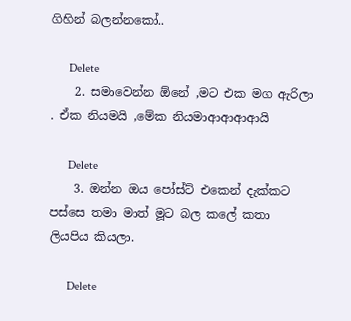ගිහින් බලන්නකෝ..

      Delete
    2. සමාවෙන්න ඕනේ ,මට එක මග ඇරිලා . ඒක නියමයි ,මේක නියමාආආආආයි

      Delete
    3. ඔන්න ඔ‍ය පෝස්ට් එකෙන් දැක්කට පස්සෙ තමා මාත් මූට බල කලේ කතා ලියපිය කියලා.

      Delete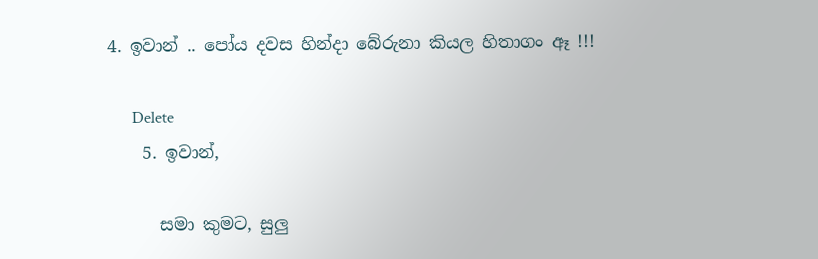4. ඉවාන් .. පෝය දවස හින්දා බේරුනා කියල හිතාගං ඈ !!!

      Delete
    5. ඉවාන්,

      සමා කුමට, සුලු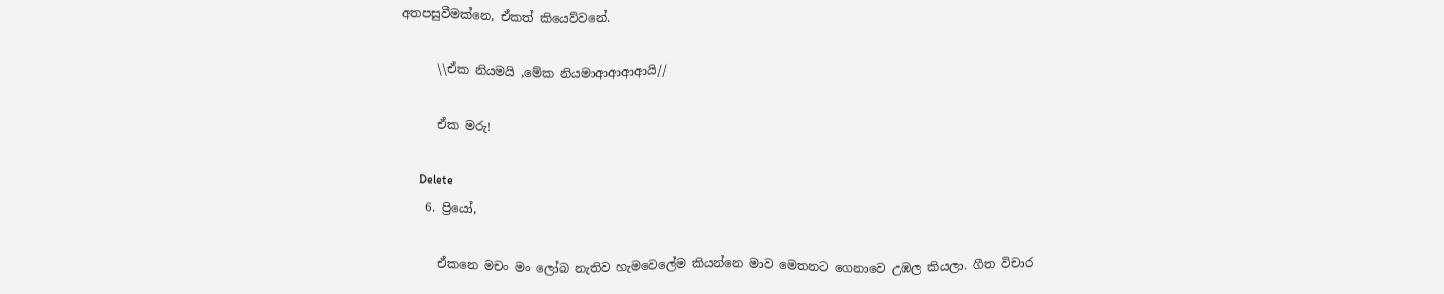අතපසුවීමක්නෙ, ඒකත් කියෙව්වනේ.

      \\ඒක නියමයි ,මේක නියමාආආආආයි//

      ඒක මරු!

      Delete
    6. ප්‍රියෝ,

      ඒකනෙ මචං මං ලෝබ නැතිව හැමවෙලේම කියන්නෙ මාව මෙතනට ගෙනාවෙ උඹල කියලා. ගීත විචාර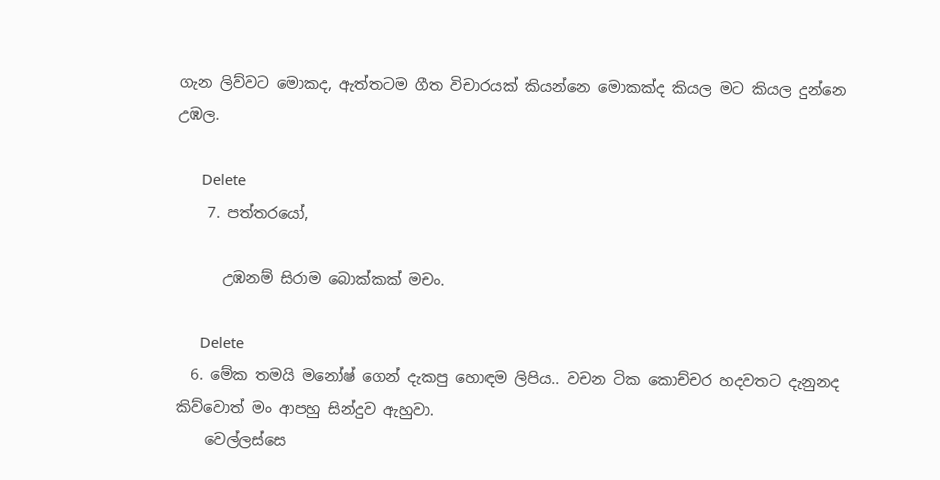ගැන ලිව්වට මොකද, ඇත්තටම ගීත විචාරයක් කියන්නෙ මොකක්ද කියල මට කියල දුන්නෙ උඹල.

      Delete
    7. පත්තරයෝ,

      උඹනම් සිරාම බොක්කක් මචං.

      Delete
  6. මේක තමයි මනෝෂ් ගෙන් දැකපු හොඳම ලිපිය.. වචන ටික කොච්චර හදවතට දැනුනද කිව්වොත් මං ආපහු සින්දුව ඇහුවා.
    වෙල්ලස්සෙ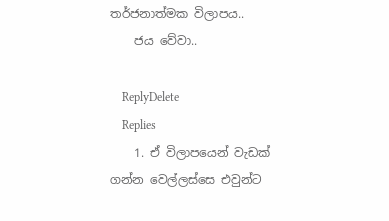තර්ජනාත්මක විලාපය..
    ජය වේවා..

    ReplyDelete
    Replies
    1. ඒ විලාපයෙන් වැඩක් ගන්න වෙල්ලස්සෙ එවුන්ට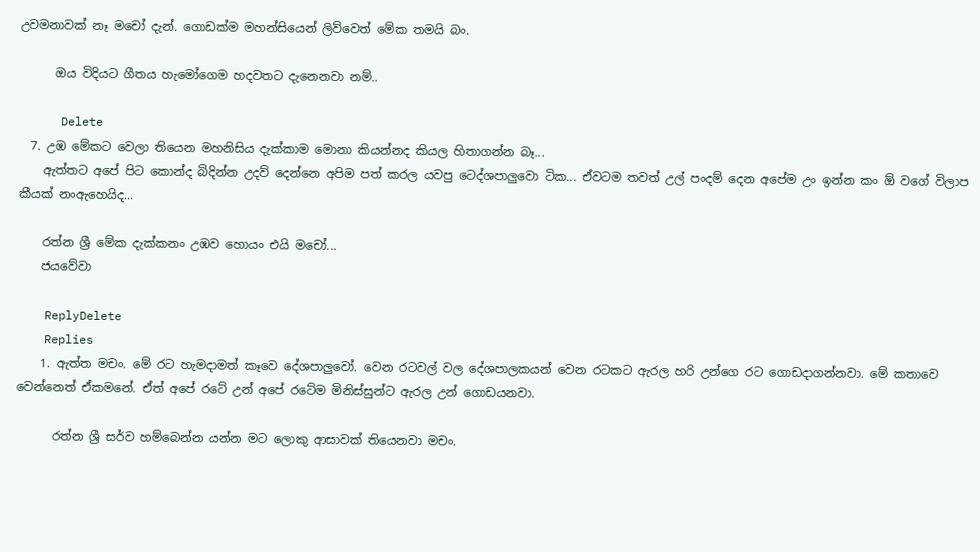උවමනාවක් නෑ මචෝ දැන්. ගොඩක්ම මහන්සියෙන් ලිව්වෙත් මේක තමයි බං.

      ඔය විදියට ගීතය හැමෝගෙම හදවතට දැනෙනවා නම්..

      Delete
  7. උඹ මේකට වෙලා තියෙන මහනිසිය දැක්කාම මොනා කියන්නද කියල හිතාගන්න බෑ...
    ඇත්තට අපේ පිට කොන්ද බිදින්න උදව් දෙන්නෙ අපිම පත් කරල යවපු ටෙද්ශපාලුවො ටික... ඒවටම තවත් උල් පංදම් දෙන අපේම උං ඉන්න කං ඕ වගේ විලාප කීයක් නංඇහෙයිද...

    රත්න ශ්‍රී මේක දැක්කනං උඹව හොයං එයි මචෝ...
    ජයවේවා

    ReplyDelete
    Replies
    1. ඇත්ත මචං. මේ රට හැමදාමත් කෑවෙ දේශපාලුවෝ. වෙන රටවල් වල දේශපාලකයන් වෙන රටකට ඇරල හරි උන්ගෙ රට ගොඩදාගන්නවා. මේ කතාවෙ වෙන්නෙත් ඒකමනේ. ඒත් අපේ රටේ උන් අපේ රටේම මිනිස්සුන්ට ඇරල උන් ගොඩයනවා.

      රත්න ශ්‍රී සර්ව හම්බෙන්න යන්න මට ලොකු ආසාවක් තියෙනවා මචං.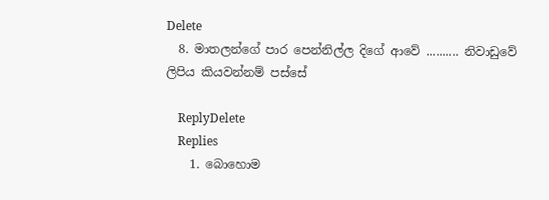Delete
  8. මාතලන්ගේ පාර පෙන්නිල්ල දිගේ ආවේ .......... නිවාඩුවේ ලිපිය කියවන්නම් පස්සේ

    ReplyDelete
    Replies
    1. බොහොම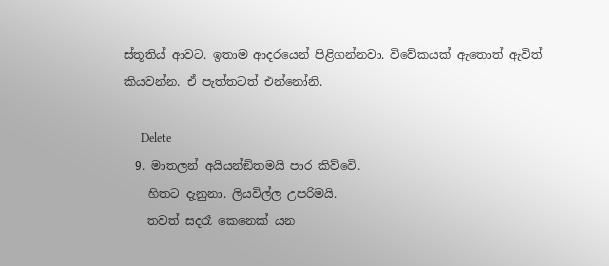ස්තූතිය් ආවට. ඉතාම ආදරයෙන් පිළිගන්නවා. විවේකයක් ඇතොත් ඇවිත් කියවන්න. ඒ පැත්තටත් එන්නෝනි.

      Delete
  9. මාතලන් අයියන්ඞිතමයි පාර කිව්වෙි.
    හිතට දැනුනා. ලියවිල්ල උපරිමයි.
    තවත් සදරෑ කෙනෙක් යන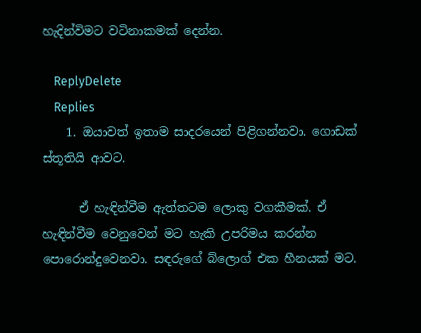හැදින්විමට වටිනාකමක් දෙන්න.

    ReplyDelete
    Replies
    1. ඔයාවත් ඉතාම සාදරයෙන් පිළිගන්නවා. ගොඩක් ස්තූතියි ආවට.

      ඒ හැඳින්වීම ඇත්තටම ලොකු වගකීමක්. ඒ හැඳින්වීම වෙනුවෙන් මට හැකි උපරිමය කරන්න පොරොන්දුවෙනවා. සඳරුගේ බ්ලොග් එක හීනයක් මට.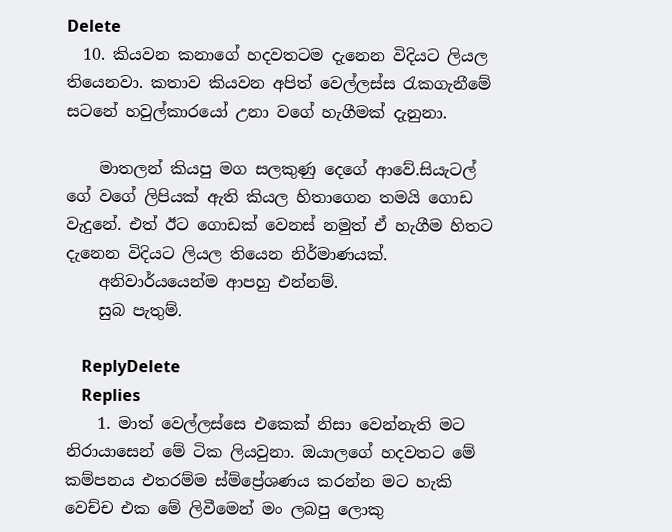Delete
  10. කියවන කනාගේ හදවතටම දැනෙන විදියට ලියල තියෙනවා. කතාව කියවන අපිත් වෙල්ලස්ස රැකගැනීමේ සටනේ හවුල්කාරයෝ උනා වගේ හැගීමක් දැනුනා.

    මාතලන් කියපු මග සලකුණු දෙගේ ආවේ.සියැටල් ගේ වගේ ලිපියක් ඇති කියල හිතාගෙන තමයි ගොඩ වැදුනේ. එත් ඊට ගොඩක් වෙනස් නමුත් ඒ හැගීම හිතට දැනෙන විදියට ලියල තියෙන නිර්මාණයක්.
    අනිවාර්යයෙන්ම ආපහු එන්නම්.
    සුබ පැතුම්.

    ReplyDelete
    Replies
    1. මාත් වෙල්ලස්සෙ එකෙක් නිසා වෙන්නැති මට නිරායාසෙන් මේ ටික ලියවුනා. ඔයාලගේ හදවතට මේ කම්පනය එතරම්ම ස්ම්ප්‍රේශණය කරන්න මට හැකි වෙච්ච එක මේ ලිවීමෙන් මං ලබපු ලොකු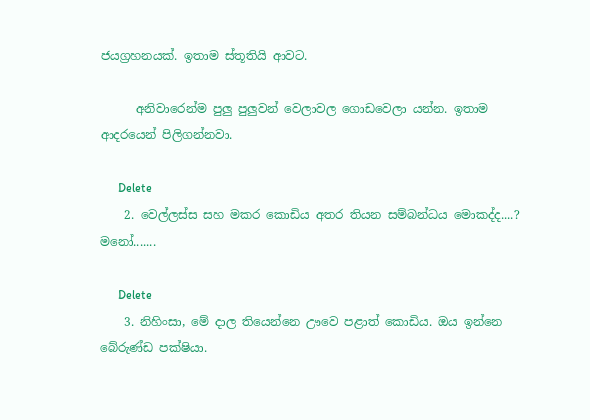ජයග්‍රහනයක්. ඉතාම ස්තූතියි ආවට.

      අනිවාරෙන්ම පුලු පුලුවන් වෙලාවල ගොඩවෙලා යන්න. ඉතාම ආදරයෙන් පිලිගන්නවා.

      Delete
    2. වෙල්ලස්ස සහ මකර කොඩිය අතර තියන සම්බන්ධය මොකද්ද....? මනෝ.......

      Delete
    3. නිහිංසා, මේ දාල තියෙන්නෙ ඌවෙ පළාත් කොඩිය. ඔය ඉන්නෙ බේරුණ්ඩ පක්ෂියා.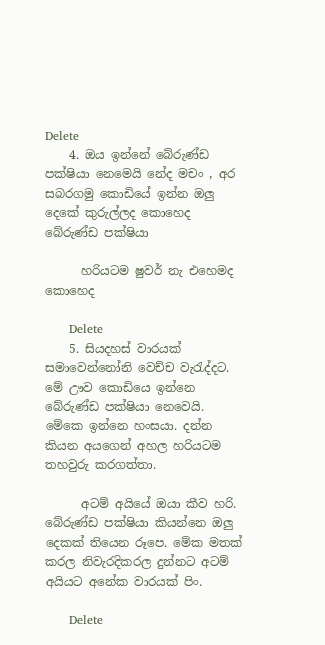Delete
    4. ඔය ඉන්නේ බේරුණ්ඩ පක්ෂියා නෙමෙයි නේද මචං , අර සබරගමු කොඩියේ ඉන්න ඔලු දෙකේ කුරුල්ලද කොහෙද බේරුණ්ඩ පක්ෂියා

      හරියටම ෂුවර් නැ එහෙමද කොහෙද

      Delete
    5. සියදහස් වාරයක් සමාවෙන්නෝනි වෙච්ච වැරැද්දට. මේ ඌව කොඩියෙ ඉන්නෙ බේරුණ්ඩ පක්ෂියා නෙවෙයි. මේකෙ ඉන්නෙ හංසයා. දන්න කියන අයගෙන් අහල හරියටම තහවුරු කරගත්තා.

      අටම් අයියේ ඔයා කීව හරි. බේරුණ්ඩ පක්ෂියා කියන්නෙ ඔලු දෙකක් තියෙන රූපෙ. මේක මතක් කරල නිවැරදිකරල දුන්නට අටම් අයියට අනේක වාරයක් පිං.

      Delete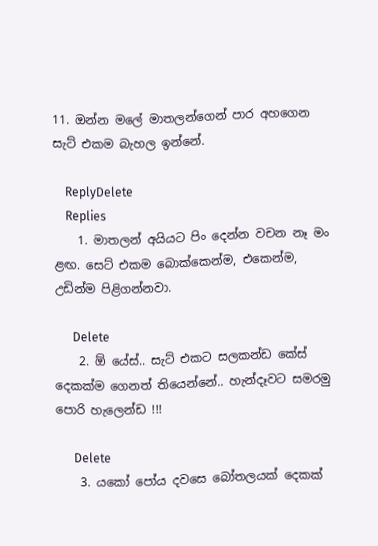11. ඔන්න මලේ මාතලන්ගෙන් පාර අහගෙන සැට් එකම බැහල ඉන්නේ.

    ReplyDelete
    Replies
    1. මාතලන් අයියට පිං දෙන්න වචන නෑ මං ළඟ. සෙට් එකම බොක්කෙන්ම, එකෙන්ම, උඩින්ම පිළිගන්නවා.

      Delete
    2. ඕ යේස්.. සැට් එකට සලකන්ඩ කේස් දෙකක්ම ගෙනත් තියෙන්නේ.. හැන්දෑවට සමරමු පොරි හැලෙන්ඩ !!!

      Delete
    3. යකෝ පෝය දවසෙ බෝතලයක් දෙකක්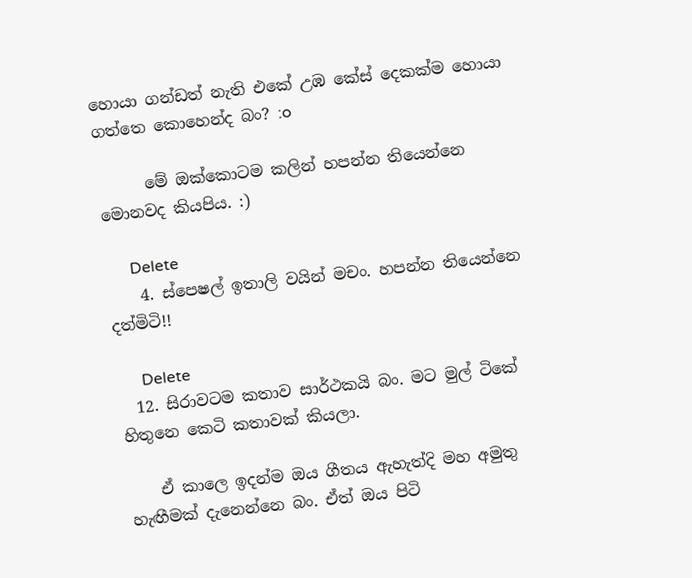හොයා ගන්ඩත් නැති එකේ උඹ කේස් දෙකක්ම හොයා ගත්තෙ කොහෙන්ද බං? :o

      මේ ඔක්කොටම කලින් හපන්න තියෙන්නෙ මොනවද කියපිය. :)

      Delete
    4. ස්පෙෂල් ඉතාලි වයින් මචං. හපන්න තියෙන්නෙ දත්මිටි!!

      Delete
  12. සිරාවටම කතාව සාර්ථකයි බං. මට මුල් ටිකේ හිතුනෙ කෙටි කතාවක් කියලා.

    ඒ කාලෙ ඉදන්ම ඔය ගීතය ඇහැත්දි මහ අමුතු හැඟීමක් දැනෙන්නෙ බං. ඒත් ඔය පිටි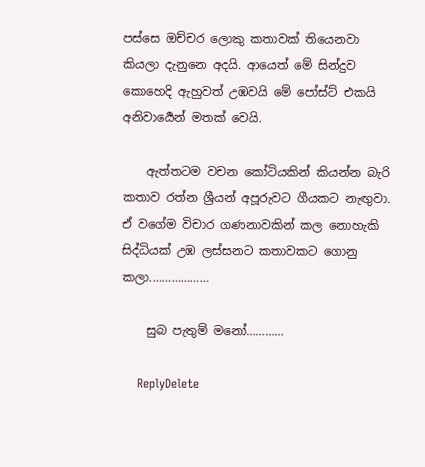පස්සෙ ඔච්චර ලොකු කතාවක් තියෙනවා කියලා දැනුනෙ අදයි. ආයෙත් මේ සින්දුව කොහෙදි ඇහුවත් උඹවයි මේ පෝස්ට් එකයි අනිවාර්‍යෙන් මතක් වෙයි.

    ඇත්තටම වචන කෝටියකින් කියන්න බැ‍රි කතාව රත්න ශ්‍රී‍යන් අපූරුවට ගීයකට නැඟුවා. ඒ වගේම විචාර ගණනාවකින් කල නොහැකි සිද්ධියක් උඹ ලස්සනට කතාවකට ගොනු කලා.………………

    සුබ පැතුම් මනෝ…………

    ReplyDelete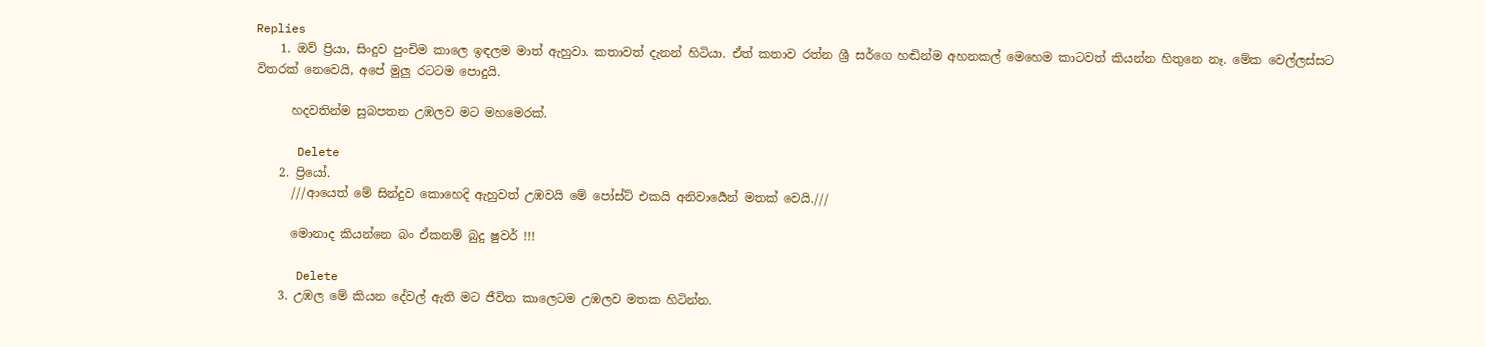Replies
    1. ඔව් ප්‍රියා, සිංදුව පුංචිම කාලෙ ඉඳලම මාත් ඇහුවා. කතාවත් දැනන් හිටියා. ඒත් කතාව රත්න ශ්‍රී සර්ගෙ හඬින්ම අහනකල් මෙහෙම කාටවත් කියන්න හිතුනෙ නෑ. මේක වෙල්ලස්සට විතරක් නෙවෙයි, අපේ මුලු රටටම පොදුයි.

      හදවතින්ම සුබපතන උඹලව මට මහමෙරක්.

      Delete
    2. ප්‍රියෝ.
      ///ආයෙත් මේ සින්දුව කොහෙදි ඇහුවත් උඹවයි මේ පෝස්ට් එකයි අනිවාර්‍යෙන් මතක් වෙයි.///

      මොනාද කියන්නෙ බං ඒකනම් බුදු ෂුවර් !!!

      Delete
    3. උඹල මේ කියන දේවල් ඇති මට ජීවිත කාලෙටම උඹලව මතක හිටින්න.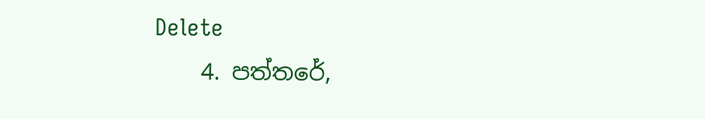Delete
    4. පත්තරේ,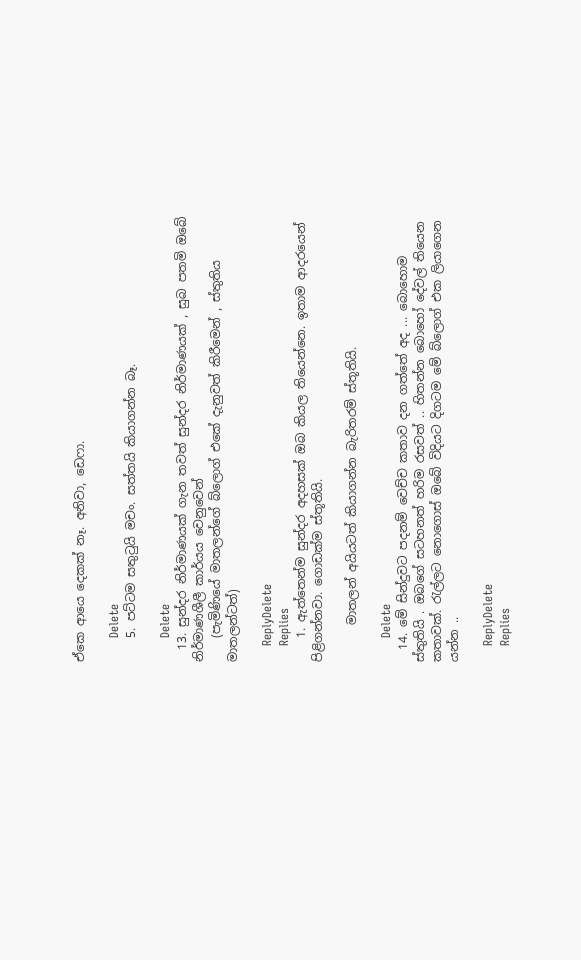ඒකෙ ආයෙ දෙකක් නෑ. අනිවා, ඩෙෆා.

      Delete
    5. පට්ටම සතුටුයි මචං. සත්තයි කියාගන්න බෑ.

      Delete
  13. සුන්දර නිර්මාණයක් ගැන තවත් සුන්දර නිර්මාණයක් , සුබ පතමි ඔබේ නිර්මාණශීලී කාර්යය වෙනුවෙන්
    (පැමිණියේ මාතලන්ගේ බ්ලොග් එකේ දැනුවත් කිරීමෙන් , ස්තුතිය මාතලන්ටත්)

    ReplyDelete
    Replies
    1. ඇත්තෙන්ම සුන්දර අදහසක් ඔබ කියල තියෙන්නෙ. ඉතාම ආදරයෙන් පිළිගන්නවා. ගොඩක්ම ස්තූතියි.

      මාතලන් අයියටත් කියාගන්න බැරිතරම් ස්තූතියි.

      Delete
  14. මේ සින්දුවට පදනම් වෙච්ච කතාව දන ගත්තේ අද ... බොහොම ස්තුතියි . ඔබගේ සටහනත් හරිම රසවත් .. හිතන්න බොහෝ දේවල් තියෙන කතාවක්. රැල්ලට නොගොස් ඔබේ විදියට දිගටම මේ බ්ලොග් එක ලියාගෙන යන්න ..

    ReplyDelete
    Replies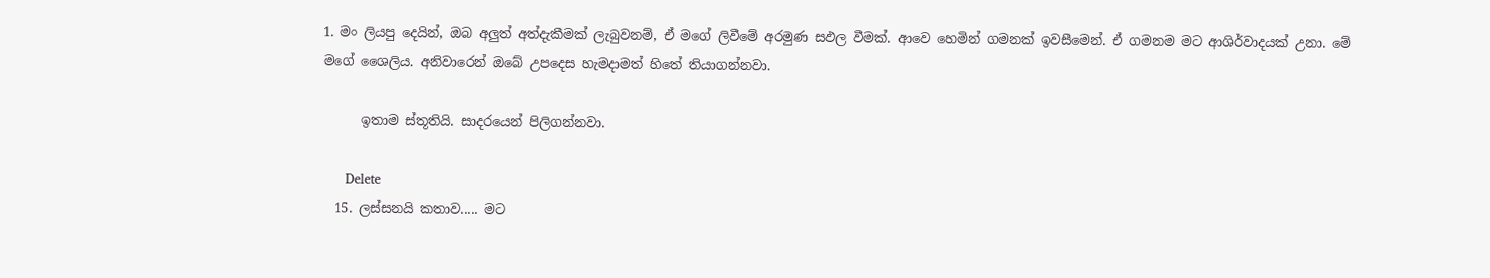1. මං ලියපු දෙයින්, ඔබ අලුත් අත්දැකීමක් ලැබුවනම්, ඒ මගේ ලිවීමේ අරමුණ සඵල වීමක්. ආවෙ හෙමින් ගමනක් ඉවසීමෙන්. ඒ ගමනම මට ආශිර්වාදයක් උනා. මේ මගේ ශෛලිය. අනිවාරෙන් ඔබේ උපදෙස හැමදාමත් හිතේ තියාගන්නවා.

      ඉතාම ස්තූතියි. සාදරයෙන් පිලිගන්නවා.

      Delete
  15. ලස්සනයි කතාව..... මට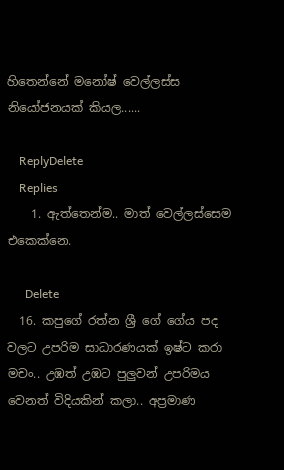හිතෙන්නේ මනෝෂ් වෙල්ලස්ස නියෝජනයක් කියල......

    ReplyDelete
    Replies
    1. ඇත්තෙන්ම.. මාත් වෙල්ලස්සෙම එකෙක්නෙ.

      Delete
  16. කපුගේ රත්න ශ්‍රී ගේ ගේය පද වලට උපරිම සාධාරණයක් ඉෂ්ට කරා මචං.. උඹත් උඹට පුලුවන් උපරිමය වෙනත් විදියකින් කලා.. අප්‍රමාණ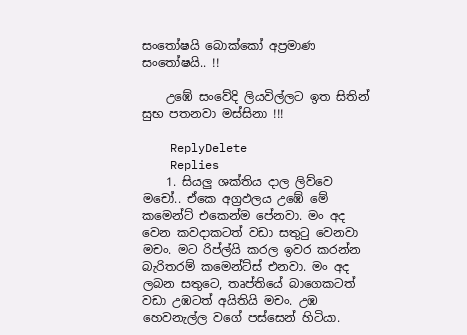සංතෝෂයි බොක්කෝ අප්‍රමාණ සංතෝෂයි.. !!

    උඹේ සංවේදි ලියවිල්ලට ඉත සිතින් සුභ පතනවා මස්සිනා !!!

    ReplyDelete
    Replies
    1. සියලු ශක්තිය දාල ලිව්වෙ මචෝ.. ඒකෙ අග්‍රඵලය උඹේ මේ කමෙන්ට් එකෙන්ම පේනවා. මං අද වෙන කවදාකටත් වඩා සතුටු වෙනවා මචං. මට රිප්ල්යි කරල ඉවර කරන්න බැරිතරම් කමෙන්ට්ස් එනවා. මං අද ලබන සතුටෙ, තෘප්තියේ බාගෙකටත් වඩා උඹටත් අයිතියි මචං. උඹ හෙවනැල්ල වගේ පස්සෙන් හිටියා.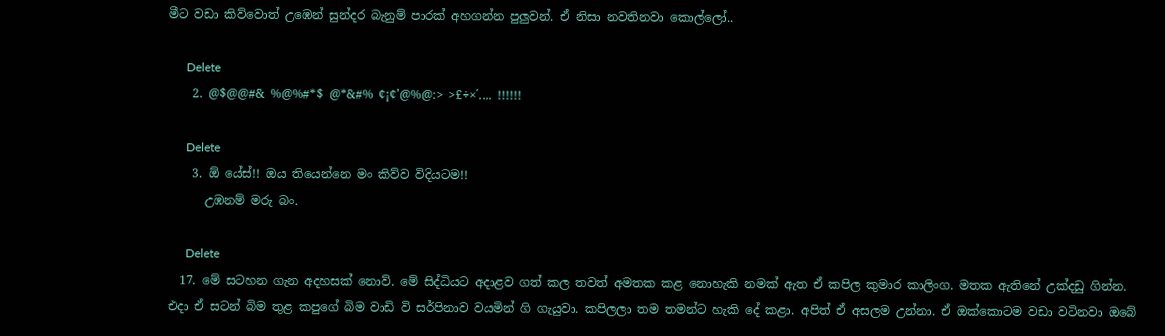මීට වඩා කිව්වොත් උඹෙන් සුන්දර බැනුම් පාරක් අහගන්න පුලුවන්. ඒ නිසා නවතිනවා කොල්ලෝ..

      Delete
    2. @$@@#& %@%#*$ @*&#% ¢¡¢'@%@:> >£÷×´.... !!!!!!

      Delete
    3. ඕ යේස්!! ඔය තියෙන්නෙ මං කිව්ව විදියටම!!
      උඹනම් මරු බං.

      Delete
  17. මේ සටහන ගැන අදහසක් නොව්. මේ සිද්ධියට අදාළව ගත් කල තවත් අමතක කළ නොහැකි නමක් ඇත ඒ කපිල කුමාර කාලිංග. මතක ඇතිනේ උක්දඩු ගින්න. එදා ඒ සටන් බිම තුළ කපුගේ බිම වාඩි වි සර්පිනාව වයමින් ගි ගැයුවා. කපිලලා තම තමන්ට හැකි දේ කළා. අපිත් ඒ අසලම උන්නා. ඒ ඔක්කොටම වඩා වටිනවා ඔබේ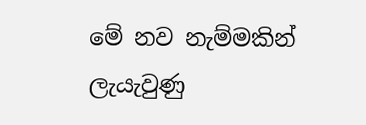මේ නව නැම්මකින් ලැයැවුණු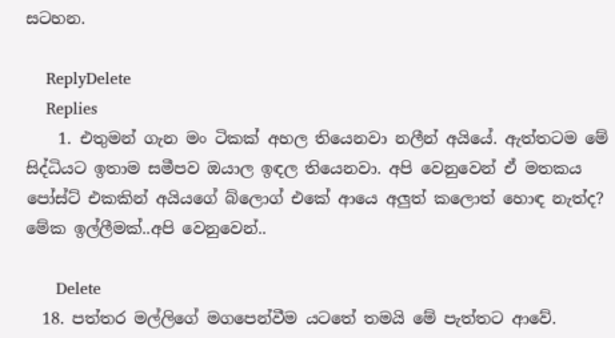සටහන.

    ReplyDelete
    Replies
    1. එතුමන් ගැන මං ටිකක් අහල තියෙනවා නලීන් අයියේ. ඇත්තටම මේ සිද්ධියට ඉතාම සමීපව ඔයාල ඉඳල තියෙනවා. අපි වෙනුවෙන් ඒ මතකය පෝස්ට් එකකින් අයියගේ බ්ලොග් එකේ ආයෙ අලුත් කලොත් හොඳ නැත්ද? මේක ඉල්ලීමක්..අපි වෙනුවෙන්..

      Delete
  18. පත්තර මල්ලිගේ මගපෙන්වීම යටතේ තමයි මේ පැත්තට ආවේ.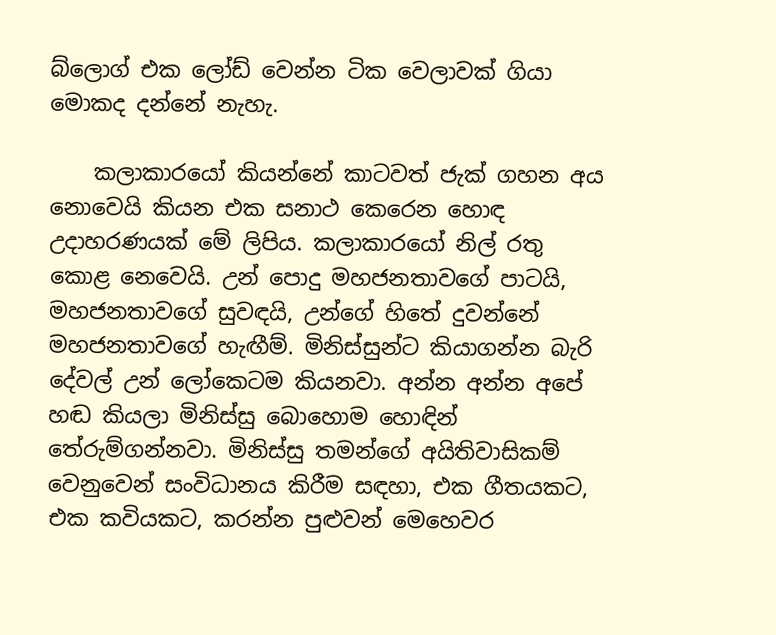බ්ලොග් එක ලෝඩ් වෙන්න ටික වෙලාවක් ගියා මොකද දන්නේ නැහැ.

    කලාකාරයෝ කියන්නේ කාටවත් ජැක් ගහන අය නොවෙයි කියන එක සනාථ කෙරෙන හොඳ උදාහරණයක් මේ ලිපිය. කලාකාරයෝ නිල් රතු කොළ නෙවෙයි. උන් පොදු මහජනතාවගේ පාටයි, මහජනතාවගේ සුවඳයි, උන්ගේ හිතේ දුවන්නේ මහජනතාවගේ හැඟීම්. මිනිස්සුන්ට කියාගන්න බැරි දේවල් උන් ලෝකෙටම කියනවා. අන්න අන්න අපේ හඬ කියලා මිනිස්සු බොහොම හොඳින් තේරුම්ගන්නවා. මිනිස්සු තමන්ගේ අයිතිවාසිකම් වෙනුවෙන් සංවිධානය කිරීම සඳහා, එක ගීතයකට, එක කවියකට, කරන්න පුළුවන් මෙහෙවර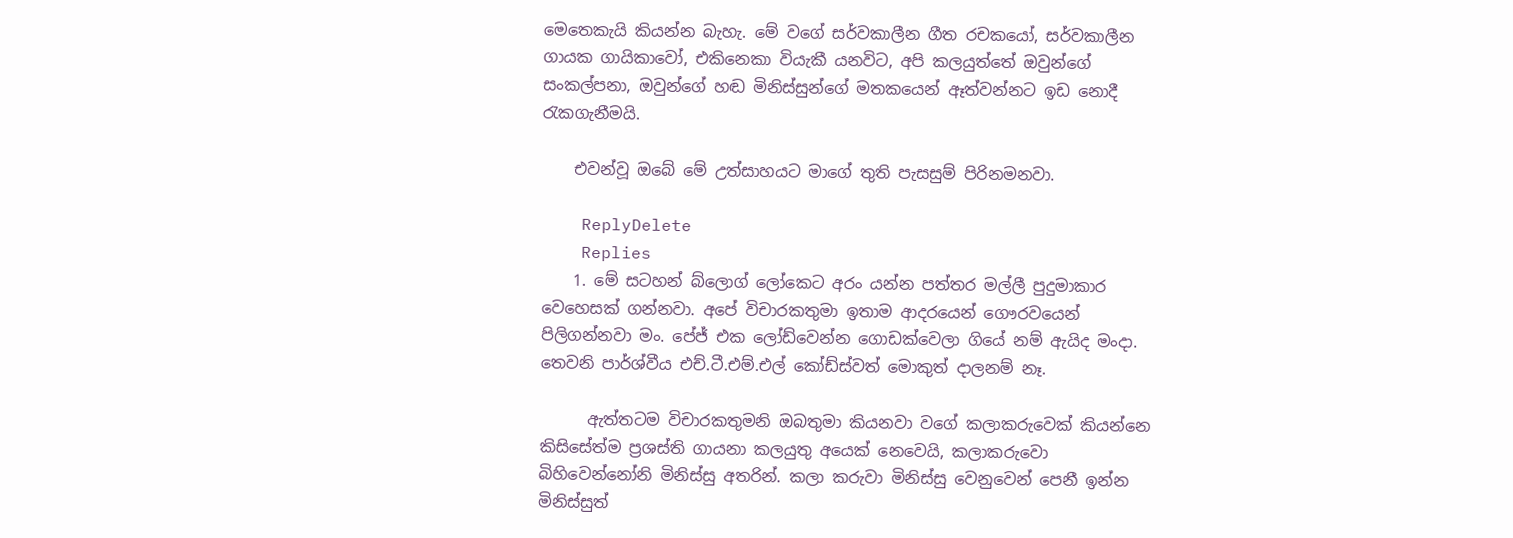මෙතෙකැයි කියන්න බැහැ. මේ වගේ සර්වකාලීන ගීත රචකයෝ, සර්වකාලීන ගායක ගායිකාවෝ, එකිනෙකා වියැකී යනවිට, අපි කලයුත්තේ ඔවුන්ගේ සංකල්පනා, ඔවුන්ගේ හඬ මිනිස්සුන්ගේ මතකයෙන් ඈත්වන්නට ඉඩ නොදී රැකගැනීමයි.

    එවන්වූ ඔබේ මේ උත්සාහයට මාගේ තුති පැසසුම් පිරිනමනවා.

    ReplyDelete
    Replies
    1. මේ සටහන් බ්ලොග් ලෝකෙට අරං යන්න පත්තර මල්ලී පුදුමාකාර වෙහෙසක් ගන්නවා. අපේ විචාරකතුමා ඉතාම ආදරයෙන් ගෞරවයෙන් පිලිගන්නවා මං. පේජ් එක ලෝඩ්වෙන්න ගොඩක්වෙලා ගියේ නම් ඇයිද මංදා. තෙවනි පාර්ශ්වීය එච්.ටී.එම්.එල් කෝඩ්ස්වත් මොකුත් දාලනම් නෑ.

      ඇත්තටම විචාරකතුමනි ඔබතුමා කියනවා වගේ කලාකරුවෙක් කියන්නෙ කිසිසේත්ම ප්‍රශස්ති ගායනා කලයුතු අයෙක් නෙවෙයි, කලාකරුවො බිහිවෙන්නෝනි මිනිස්සු අතරින්. කලා කරුවා මිනිස්සු වෙනුවෙන් පෙනී ඉන්න මිනිස්සුත්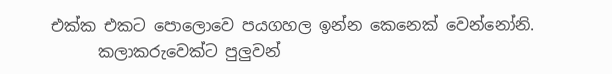එක්ක එකට පොලොවෙ පයගහල ඉන්න කෙනෙක් වෙන්නෝනි.
      කලාකරුවෙක්ට පුලුවන්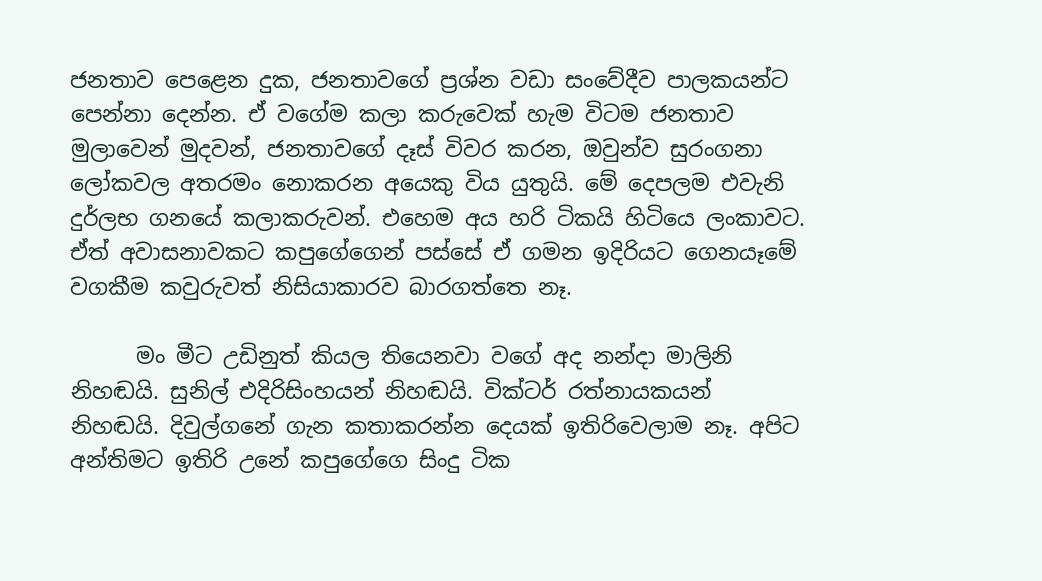ජනතාව පෙළෙන දුක, ජනතාවගේ ප්‍රශ්න වඩා සංවේදීව පාලකයන්ට පෙන්නා දෙන්න. ඒ වගේම කලා කරුවෙක් හැම විටම ජනතාව මුලාවෙන් මුදවන්, ජනතාවගේ දෑස් විවර කරන, ඔවුන්ව සුරංගනා ලෝකවල අතරමං නොකරන අයෙකු විය යුතුයි. මේ දෙපලම එවැනි දුර්ලභ ගනයේ කලාකරුවන්. එහෙම අය හරි ටිකයි හිටියෙ ලංකාවට. ඒත් අවාසනාවකට කපුගේගෙන් පස්සේ ඒ ගමන ඉදිරියට ගෙනයෑමේ වගකීම කවුරුවත් නිසියාකාරව බාරගත්තෙ නෑ.

      මං මීට උඩිනුත් කියල තියෙනවා වගේ අද නන්දා මාලිනි නිහඬයි. සුනිල් එදිරිසිංහයන් නිහඬයි. වික්ටර් රත්නායකයන් නිහඬයි. දිවුල්ගනේ ගැන කතාකරන්න දෙයක් ඉතිරිවෙලාම නෑ. අපිට අන්තිමට ඉතිරි උනේ කපුගේගෙ සිංදු ටික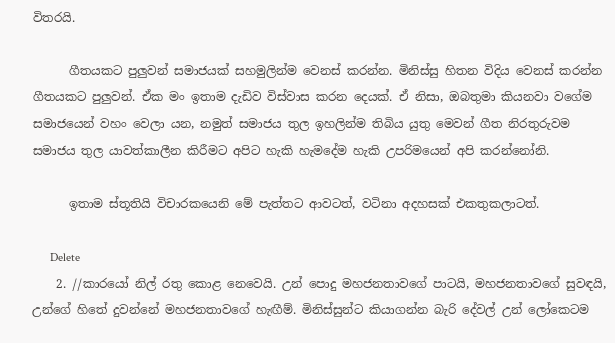විතරයි.

      ගීතයකට පුලුවන් සමාජයක් සහමුලින්ම වෙනස් කරන්න. මිනිස්සු හිතන විදිය වෙනස් කරන්න ගීතයකට පුලුවන්. ඒක මං ඉතාම දැඩිව විස්වාස කරන දෙයක්. ඒ නිසා, ඔබතුමා කියනවා වගේම සමාජයෙන් වහං වෙලා යන, නමුත් සමාජය තුල ඉහලින්ම තිබිය යුතු මෙවන් ගීත නිරතුරුවම සමාජය තුල යාවත්කාලීන කිරීමට අපිට හැකි හැමදේම හැකි උපරිමයෙන් අපි කරන්නෝනි.

      ඉතාම ස්තූතියි විචාරකයෙනි මේ පැත්තට ආවටත්, වටිනා අදහසක් එකතුකලාටත්.

      Delete
    2. //කාරයෝ නිල් රතු කොළ නෙවෙයි. උන් පොදු මහජනතාවගේ පාටයි, මහජනතාවගේ සුවඳයි, උන්ගේ හිතේ දුවන්නේ මහජනතාවගේ හැඟීම්. මිනිස්සුන්ට කියාගන්න බැරි දේවල් උන් ලෝකෙටම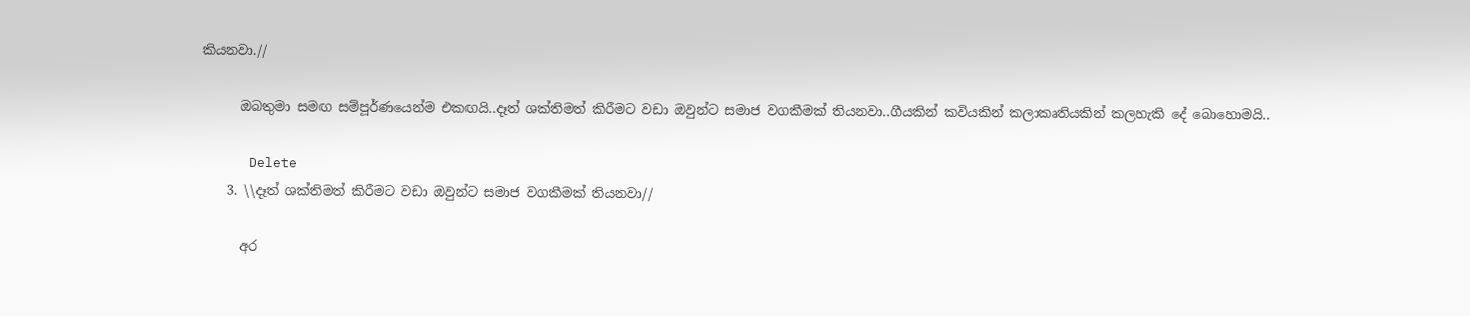කියනවා.//

      ඔබතුමා සමඟ සම්පූර්ණයෙන්ම එකඟයි..දෑත් ශක්තිමත් කිරීමට වඩා ඔවුන්ට සමාජ වගකීමක් තියනවා..ගීයකින් කවියකින් කලාකෘතියකින් කලහැකි දේ බොහොමයි..

      Delete
    3. \\දෑත් ශක්තිමත් කිරීමට වඩා ඔවුන්ට සමාජ වගකීමක් තියනවා//

      අර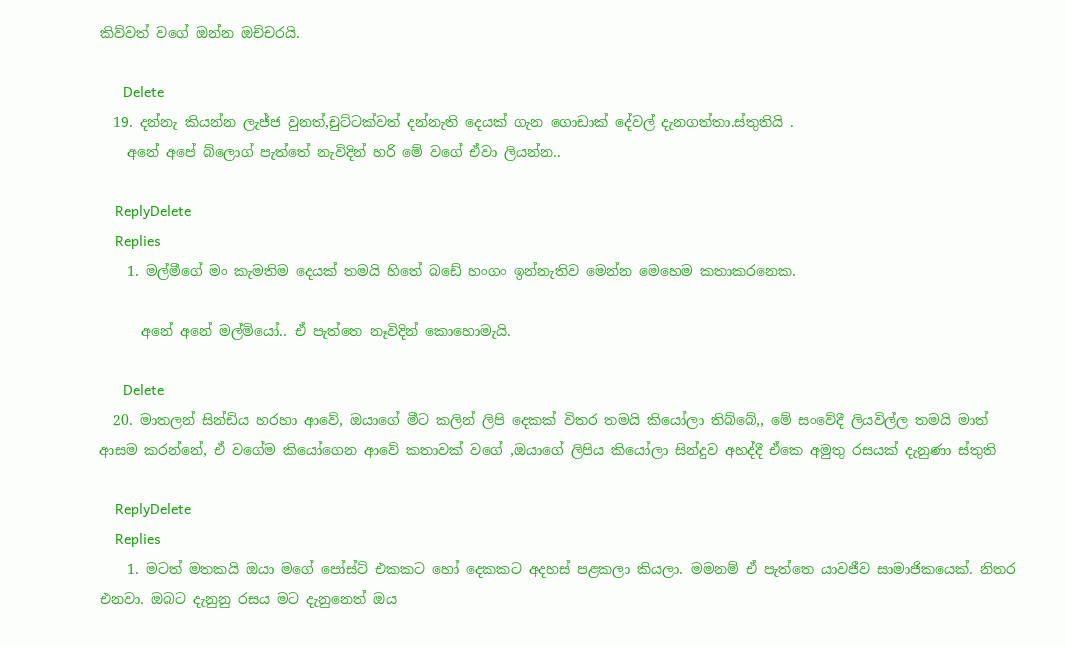කිව්වත් වගේ ඔන්න ඔච්චරයි.

      Delete
  19. දන්නැ කියන්න ලැජ්ජ වුනත්,චුට්ටක්වත් දන්නැති දෙයක් ගැන ගොඩාක් දේවල් දැනගත්තා.ස්තුතියි .
    අනේ අපේ බ්ලොග් පැත්තේ නැවිදින් හරි මේ වගේ ඒවා ලියන්න..

    ReplyDelete
    Replies
    1. මල්මීගේ මං කැමතිම දෙයක් තමයි හිතේ බඩේ හංගං ඉන්නැතිව මෙන්න මෙහෙම කතාකරනෙක.

      අනේ අනේ මල්මියෝ.. ඒ පැත්තෙ නෑවිදින් කොහොමැයි.

      Delete
  20. මාතලන් සින්ඩිය හරහා ආවේ, ඔයාගේ මීට කලින් ලිපි දෙකක් විතර තමයි කියෝලා තිබ්බේ,, මේ සංවේදී ලියවිල්ල තමයි මාත් ආසම කරන්නේ, ඒ වගේම කියෝගෙන ආවේ කතාවක් වගේ ,ඔයාගේ ලිපිය කියෝලා සින්දුව අහද්දී ඒකෙ අමුතු රසයක් දැනුණා ස්තුති

    ReplyDelete
    Replies
    1. මටත් මතකයි ඔයා මගේ පෝස්ට් එකකට හෝ දෙකකට අදහස් පළකලා කියලා. මමනම් ඒ පැත්තෙ යාවජීව සාමාජිකයෙක්. නිතර එනවා. ඔබට දැනුනු රසය මට දැනුනෙත් ඔය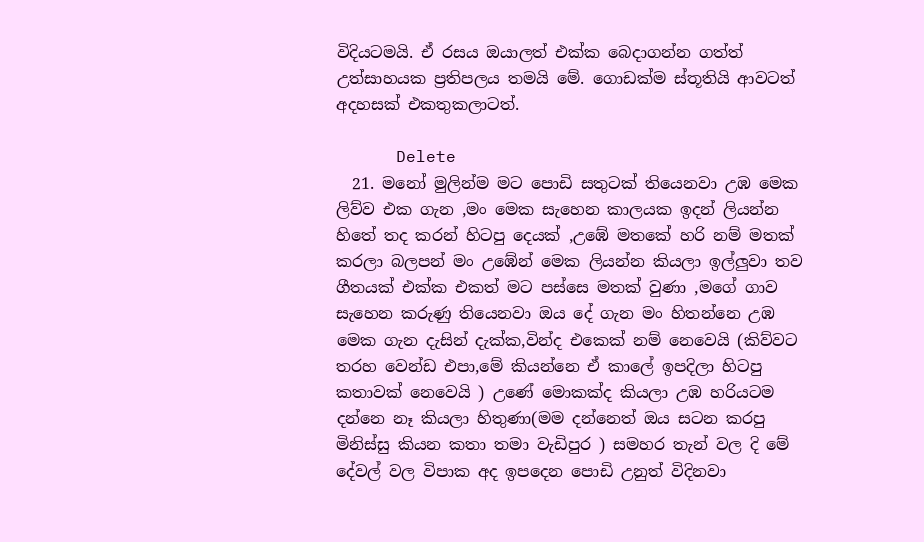විදියටමයි. ඒ රසය ඔයාලත් එක්ක බෙදාගන්න ගත්ත් උත්සාහයක ප්‍රතිපලය තමයි මේ. ගොඩක්ම ස්තූතියි ආවටත් අදහසක් එකතුකලාටත්.

      Delete
  21. මනෝ මුලින්ම මට පොඩි සතුටක් තියෙනවා උඹ මෙක ලිව්ව එක ගැන ,මං මෙක සැහෙන කාලයක ඉදන් ලියන්න හිතේ තද කරන් හිටපු දෙයක් ,උඹේ මතකේ හරි නම් මතක් කරලා බලපන් මං උඹේන් මෙක ලියන්න කියලා ඉල්ලුවා තව ගීතයක් එක්ක එකත් මට පස්සෙ මතක් වුණා ,මගේ ගාව සැහෙන කරුණු තියෙනවා ඔය දේ ගැන මං හිතන්නෙ උඹ මෙක ගැන දැසින් දැක්ක,වින්ද එකෙක් නම් නෙවෙයි (කිව්වට තරහ වෙන්ඩ එපා,මේ කියන්නෙ ඒ කාලේ ඉපදිලා හිටපු කතාවක් නෙවෙයි ) උණේ මොකක්ද කියලා උඹ හරියටම දන්නෙ නෑ කියලා හිතුණා(මම දන්නෙත් ඔය සටන කරපු මිනිස්සු කියන කතා තමා වැඩිපුර ) සමහර තැන් වල දි මේ දේවල් වල විපාක අද ඉපදෙන පොඩි උනුත් විදිනවා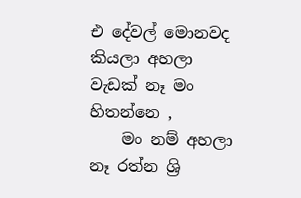එ දේවල් මොනවද කියලා අහලා වැඩක් නෑ මං හිතන්නෙ ,
    මං නම් අහලා නෑ රත්න ශ්‍රි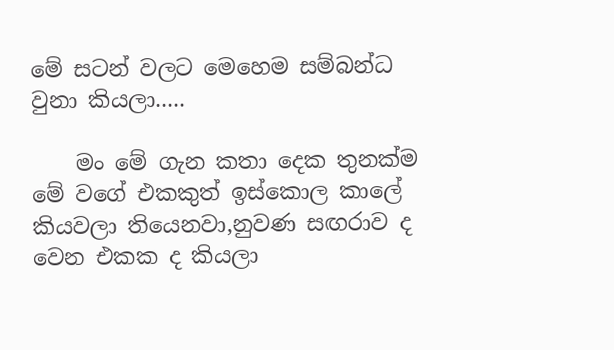මේ සටන් වලට මෙහෙම සම්බන්ධ වුනා කියලා.....

    මං මේ ගැන කතා දෙක තුනක්ම මේ වගේ එකකුත් ඉස්කොල කාලේ කියවලා තියෙනවා,නුවණ සඟරාව ද වෙන එකක ද කියලා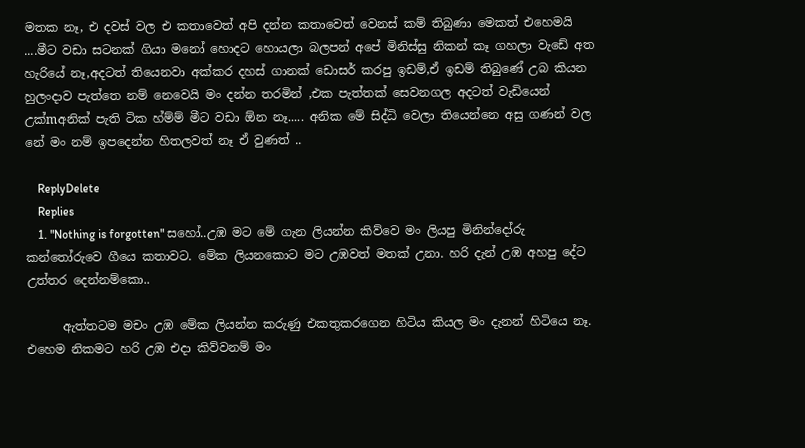මතක නෑ, එ දවස් වල එ කතාවෙත් අපි දන්න කතාවෙත් වෙනස් කම් තිබුණා මෙකත් එහෙමයි ....මීට වඩා සටනක් ගියා මනෝ හොදට හොයලා බලපන් අපේ මිනිස්සු නිකන් කෑ ගහලා වැඩේ අත හැරියේ නෑ,අදටත් තියෙනවා අක්කර දහස් ගානක් ඩොසර් කරපු ඉඩම්,ඒ ඉඩම් තිබුණේ උබ කියන හුලංදාව පැත්තෙ නම් නෙවෙයි මං දන්න තරමින් ,එක පැත්තක් සෙවනගල අදටත් වැඩියෙන් උක්mඅනික් පැති ටික හ්ම්ම් මීට වඩා ඕන නෑ..... අනික මේ සිද්ධි වෙලා තියෙන්නෙ අසු ගණන් වල නේ මං නම් ඉපදෙන්න හිතලවත් නෑ ඒ වුණත් ..

    ReplyDelete
    Replies
    1. "Nothing is forgotten" සහෝ..උඹ මට මේ ගැන ලියන්න කිව්වෙ මං ලියපු මිනින්දෝරු කන්තෝරුවෙ ගීයෙ කතාවට. මේක ලියනකොට මට උඹවත් මතක් උනා. හරි දැන් උඹ අහපු දේට උත්තර දෙන්නම්කො..

      ඇත්තටම මචං උඹ මේක ලියන්න කරුණු එකතුකරගෙන හිටිය කියල මං දැනන් හිටියෙ නෑ. එහෙම නිකමට හරි උඹ එදා කිව්වනම් මං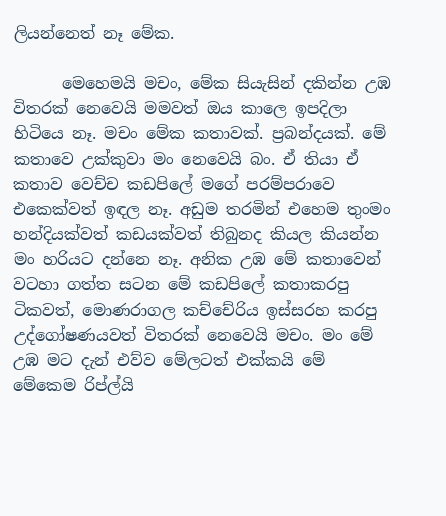ලියන්නෙත් නෑ මේක.

      මෙහෙමයි මචං, මේක සියැසින් දකින්න උඹ විතරක් නෙවෙයි මමවත් ඔය කාලෙ ඉපදිලා හිටියෙ නෑ. මචං මේක කතාවක්. ප්‍රබන්දයක්. මේ කතාවෙ උක්කුවා මං නෙවෙයි බං. ඒ තියා ඒ කතාව වෙච්ච කඩපිලේ මගේ පරම්පරාවෙ එකෙක්වත් ඉඳල නෑ. අඩුම තරමින් එහෙම තුංමං හන්දියක්වත් කඩයක්වත් තිබුනද කියල කියන්න මං හරියට දන්නෙ නෑ. අනික උඹ මේ කතාවෙන් වටහා ගත්ත සටන මේ කඩපිලේ කතාකරපු ටිකවත්, මොණරාගල කච්චේරිය ඉස්සරහ කරපු උද්ගෝෂණයවත් විතරක් නෙවෙයි මචං. මං මේ උඹ මට දැන් එව්ව මේලටත් එක්කයි මේ මේකෙම රිප්ල්යි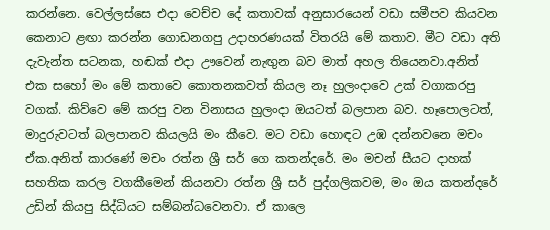කරන්නෙ. වෙල්ලස්සෙ එදා වෙච්ච දේ කතාවක් අනුසාරයෙන් වඩා සමීපව කියවන කෙනාට ළඟා කරන්න ගොඩනගපු උදාහරණයක් විතරයි මේ කතාව. මීට වඩා අති දැවැන්ත සටනක, හඬක් එදා ඌවෙන් නැඟුන බව මාත් අහල තියෙනවා.අනිත් එක සහෝ මං මේ කතාවෙ කොතනකවත් කියල නෑ හුලංදාවෙ උක් වගාකරපු වගක්. කිව්වෙ මේ කරපු වන විනාසය හුලංදා ඔයටත් බලපාන බව. හෑපොලටත්, මාදුරුවටත් බලපානව කියලයි මං කීවෙ. මට වඩා හොඳට උඹ දන්නවනෙ මචං ඒක.අනිත් කාරණේ මචං රත්න ශ්‍රී සර් ගෙ කතන්දරේ. මං මචන් සීයට දාහක් සහතික කරල වගකීමෙන් කියනවා රත්න ශ්‍රී සර් පුද්ගලිකවම, මං ඔය කතන්දරේ උඩින් කියපු සිද්ධියට සම්බන්ධවෙනවා. ඒ කාලෙ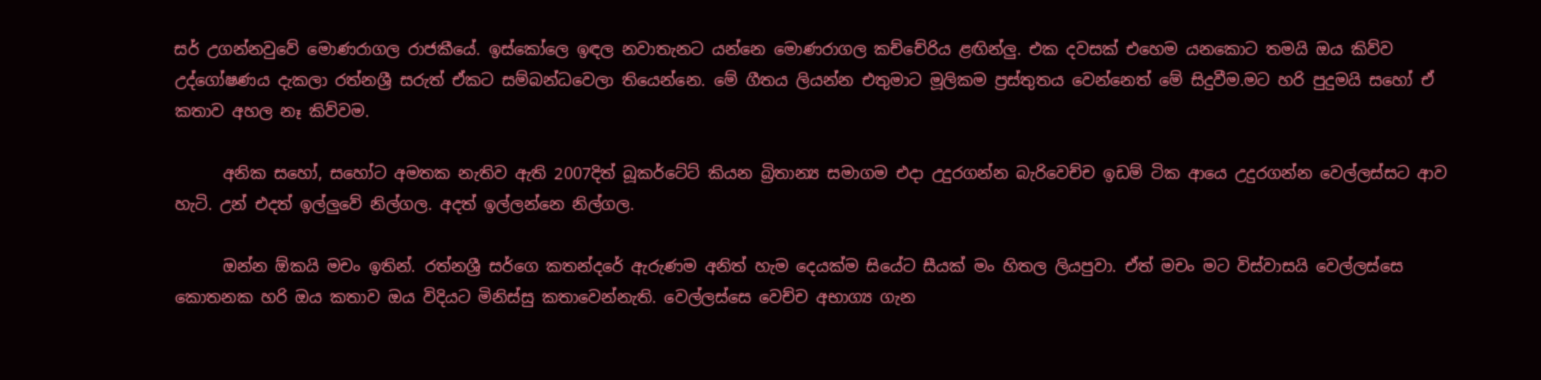සර් උගන්නවුවේ මොණරාගල රාජකීයේ. ඉස්කෝලෙ ඉඳල නවාතැනට යන්නෙ මොණරාගල කච්චේරිය ළඟින්ලු. එක දවසක් එහෙම යනකොට තමයි ඔය කිව්ව උද්ගෝෂණය දැකලා රත්නශ්‍රී සරුත් ඒකට සම්බන්ධවෙලා තියෙන්නෙ. මේ ගීතය ලියන්න එතුමාට මූලිකම ප්‍රස්තුතය වෙන්නෙත් මේ සිදුවීම.මට හරි පුදුමයි සහෝ ඒ කතාව අහල නෑ කිව්වම.

      අනික සහෝ, සහෝට අමතක නැතිව ඇති 2007දිත් බූකර්ටේට් කියන බ්‍රිතාන්‍ය සමාගම එදා උදුරගන්න බැරිවෙච්ච ඉඩම් ටික ආයෙ උදුරගන්න වෙල්ලස්සට ආව හැටි. උන් එදත් ඉල්ලුවේ නිල්ගල. අදත් ඉල්ලන්නෙ නිල්ගල.

      ඔන්න ඕකයි මචං ඉතින්. රත්නශ්‍රී සර්ගෙ කතන්දරේ ඇරුණම අනිත් හැම දෙයක්ම සියේට සීයක් මං හිතල ලියපුවා. ඒත් මචං මට විස්වාසයි වෙල්ලස්සෙ කොතනක හරි ඔය කතාව ඔය විදියට මිනිස්සු කතාවෙන්නැති. වෙල්ලස්සෙ වෙච්ච අභාග්‍ය ගැන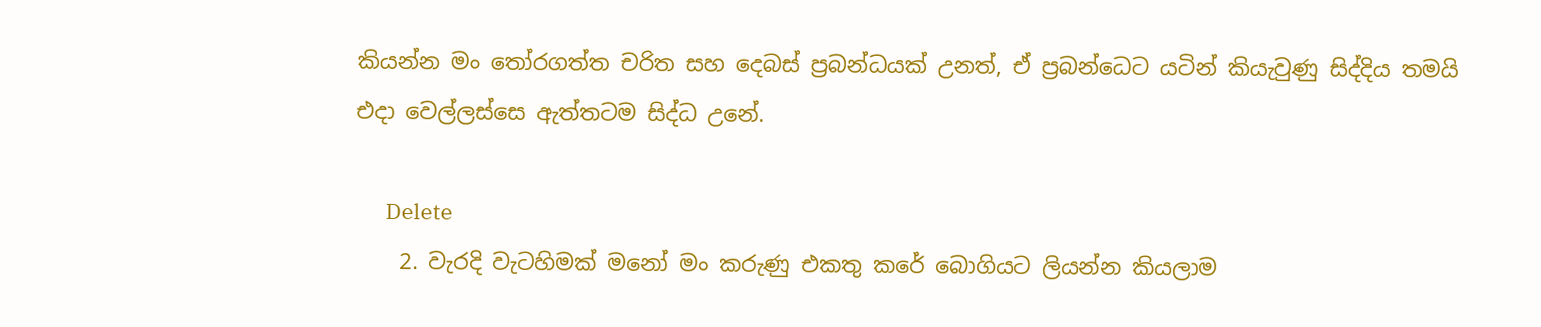කියන්න මං තෝරගත්ත චරිත සහ දෙබස් ප්‍රබන්ධයක් උනත්, ඒ ප්‍රබන්ධෙට යටින් කියැවුණු සිද්දිය තමයි එදා වෙල්ලස්සෙ ඇත්තටම සිද්ධ උනේ.

      Delete
    2. වැරදි වැටහිමක් මනෝ මං කරුණු එකතු කරේ බොගියට ලියන්න කියලාම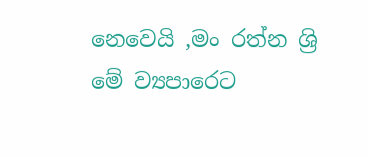නෙවෙයි ,මං රත්න ශ්‍රි මේ ව්‍යපාරෙට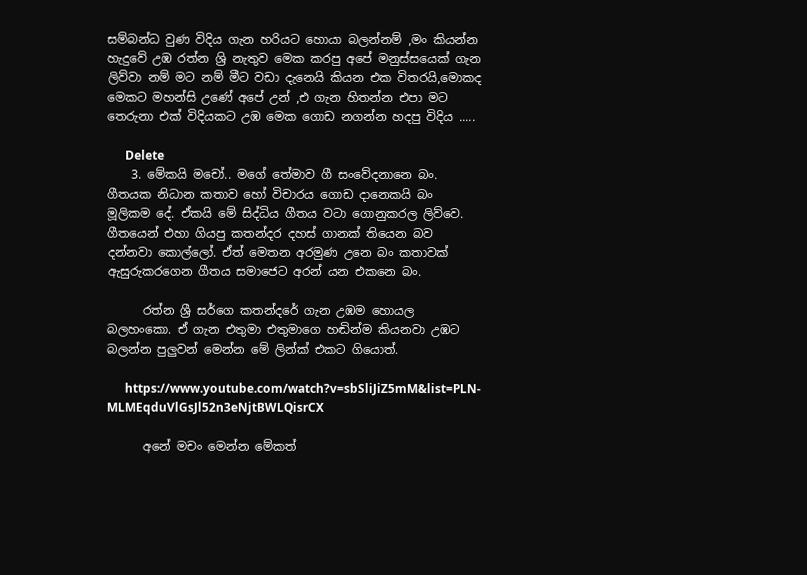සම්බන්ධ වුණ විදිය ගැන හරියට හොයා බලන්නම් ,මං කියන්න හැදුවේ උඹ රත්න ශ්‍රි නැතුව මෙක කරපු අපේ මනුස්සයෙක් ගැන ලිව්වා නම් මට නම් මීට වඩා දැනෙයි කියන එක විතරයි,මොකද මෙකට මහන්සි උණේ අපේ උන් ,එ ගැන හිතන්න එපා මට තෙරුනා එක් විදියකට උඹ මෙක ගොඩ නගන්න හදපු විදිය .....

      Delete
    3. මේකයි මචෝ.. මගේ තේමාව ගී සංවේදනානෙ බං. ගීතයක නිධාන කතාව හෝ විචාරය ගොඩ දානෙකයි බං මූලිකම දේ. ඒකයි මේ සිද්ධිය ගීතය වටා ගොනුකරල ලිව්වෙ. ගීතයෙන් එහා ගියපු කතන්දර දහස් ගානක් තියෙන බව දන්නවා කොල්ලෝ. ඒත් මෙතන අරමුණ උනෙ බං කතාවක් ඇසුරුකරගෙන ගීතය සමාජෙට අරන් යන එකනෙ බං.

      රත්න ශ්‍රී සර්ගෙ කතන්දරේ ගැන උඹම හොයල බලහංකො. ඒ ගැන එතුමා එතුමාගෙ හඬින්ම කියනවා උඹට බලන්න පුලුවන් මෙන්න මේ ලින්ක් එකට ගියොත්.

      https://www.youtube.com/watch?v=sbSliJiZ5mM&list=PLN-MLMEqduVlGsJl52n3eNjtBWLQisrCX

      අනේ මචං මෙන්න මේකත්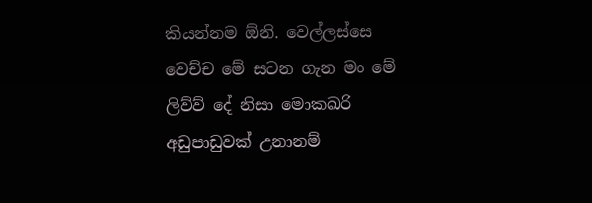කියන්නම ඕනි. වෙල්ලස්සෙ වෙච්ච මේ සටන ගැන මං මේ ලිව්ව් දේ නිසා මොකඛරි අඩුපාඩුවක් උනානම්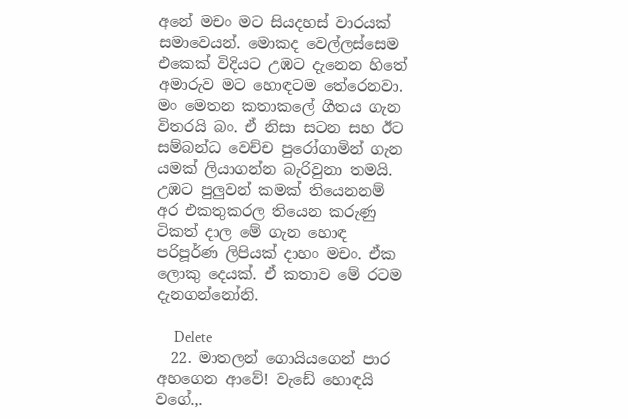අනේ මචං මට සියදහස් වාරයක් සමාවෙයන්. මොකද වෙල්ලස්සෙම එකෙක් විදියට උඹට දැනෙන හිතේ අමාරුව මට හොඳටම තේරෙනවා. මං මෙතන කතාකලේ ගීතය ගැන විතරයි බං. ඒ නිසා සටන සහ ඊට සම්බන්ධ වෙච්ච පුරෝගාමින් ගැන යමක් ලියාගන්න බැරිවුනා තමයි. උඹට පුලුවන් කමක් තියෙනනම් අර එකතුකරල තියෙන කරුණු ටිකත් දාල මේ ගැන හොඳ පරිපූර්ණ ලිපියක් දාහං මචං. ඒක ලොකු දෙයක්. ඒ කතාව මේ රටම දැනගන්නෝනි.

      Delete
  22. මාතලන් ගොයියගෙන් පාර අහගෙන ආවේ! වැඩේ හොඳයි වගේ.,.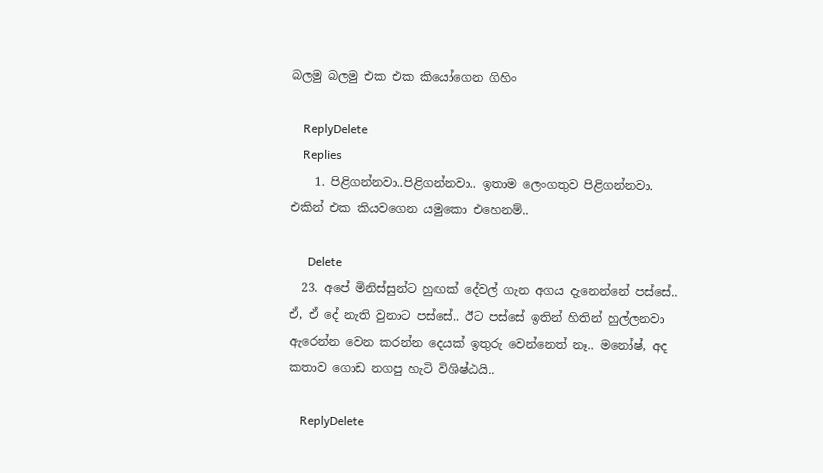බලමු බලමු එක එක කියෝගෙන ගිහිං

    ReplyDelete
    Replies
    1. පිළිගන්නවා..පිළිගන්නවා.. ඉතාම ලෙංගතුව පිළිගන්නවා. එකින් එක කියවගෙන යමුකො එහෙනම්..

      Delete
  23. අපේ මිනිස්සුන්ට හුඟක් දේවල් ගැන අගය දැනෙන්නේ පස්සේ.. ඒ, ඒ දේ නැති වුනාට පස්සේ.. ඊට පස්සේ ඉතින් හිතින් හුල්ලනවා ඇරෙන්න වෙන කරන්න දෙයක් ඉතුරු වෙන්නෙත් නෑ.. මනෝෂ්, අද කතාව ගොඩ නගපු හැටි විශිෂ්ඨයි..

    ReplyDelete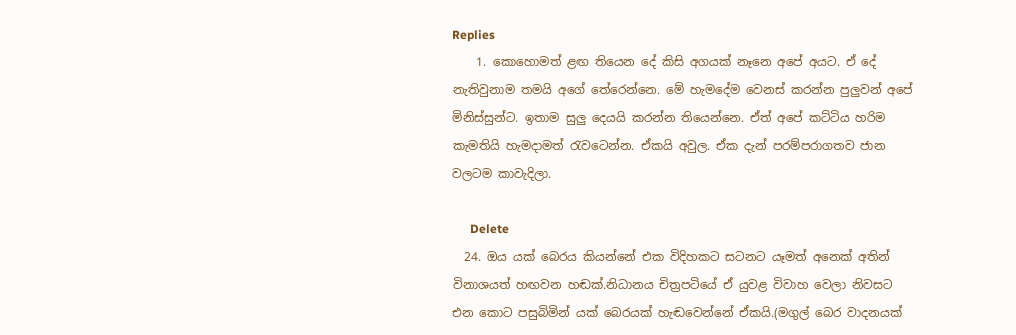Replies
    1. කොහොමත් ළඟ තියෙන දේ කිසි අගයක් නෑනෙ අපේ අයට. ඒ දේ නැතිවුනාම තමයි අගේ තේරෙන්නෙ. මේ හැමදේම වෙනස් කරන්න පුලුවන් අපේ මිනිස්සුන්ට. ඉතාම සුලු දෙයයි කරන්න තියෙන්නෙ. ඒත් අපේ කට්ටිය හරිම කැමතියි හැමදාමත් රැවටෙන්න. ඒකයි අවුල. ඒක දැන් පරම්පරාගතව ජාන වලටම කාවැදිලා.

      Delete
  24. ඔය යක් බෙරය කියන්නේ එක විදිහකට සටනට යෑමත් අනෙක් අතින් විනාශයත් හඟවන හඬක්.නිධානය චිත්‍රපටියේ ඒ යුවළ විවාහ වෙලා නිවසට එන කොට පසුබිමින් යක් බෙරයක් හැඬවෙන්නේ ඒකයි.(මගුල් බෙර වාදනයක්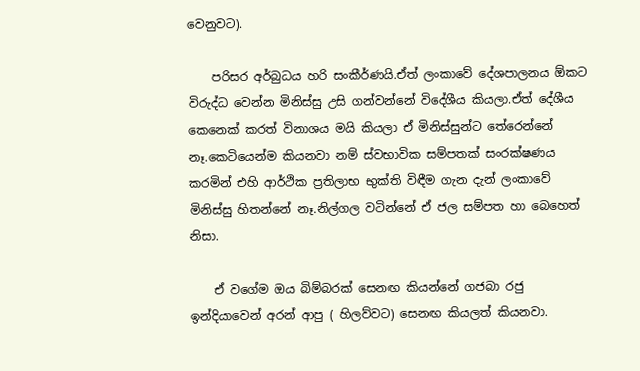වෙනුවට).

    පරිසර අර්බුධය හරි සංකීර්ණයි.ඒත් ලංකාවේ දේශපාලනය ඕකට විරුද්ධ වෙන්න මිනිස්සු උසි ගන්වන්නේ විදේශීය කියලා.ඒත් දේශීය කෙනෙක් කරත් විනාශය මයි කියලා ඒ මිනිස්සුන්ට තේරෙන්නේ නෑ.කෙටියෙන්ම කියනවා නම් ස්වභාවික සම්පතක් සංරක්ෂණය කරමින් එහි ආර්ථික ප්‍රතිලාභ භුක්ති විඳීම ගැන දැන් ලංකාවේ මිනිස්සු හිතන්නේ නෑ.නිල්ගල වටින්නේ ඒ ජල සම්පත හා බෙහෙත් නිසා.

    ඒ වගේම ඔය බිම්බරක් සෙනඟ කියන්නේ ගජබා රජු ඉන්දියාවෙන් අරන් ආපු ( හිලව්වට) සෙනඟ කියලත් කියනවා.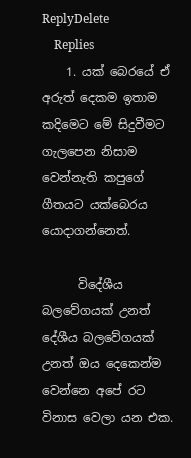ReplyDelete
    Replies
    1. යක් බෙරයේ ඒ අරුත් දෙකම ඉතාම කදිමෙට මේ සිදුවීමට ගැලපෙන නිසාම වෙන්නැති කපුගේ ගීතයට යක්බෙරය යොදාගන්නෙත්.

      විදේශීය බලවේගයක් උනත් දේශීය බලවේගයක් උනත් ඔය දෙකෙන්ම වෙන්නෙ අපේ රට විනාස වෙලා යන එක.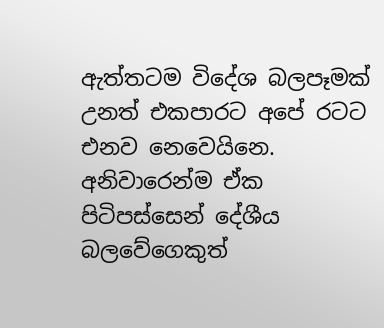ඇත්තටම විදේශ බලපෑමක් උනත් එකපාරට අපේ රටට එනව නෙවෙයිනෙ. අනිවාරෙන්ම ඒක පිටිපස්සෙන් දේශීය බලවේගෙකුත්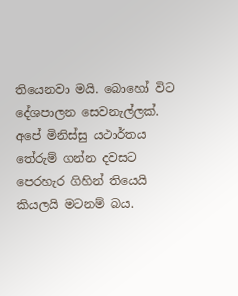තියෙනවා මයි. බොහෝ විට දේශපාලන සෙවනැල්ලක්. අපේ මිනිස්සු යථාර්තය තේරුම් ගන්න දවසට පෙරහැර ගිහින් තියෙයි කියලයි මටනම් බය.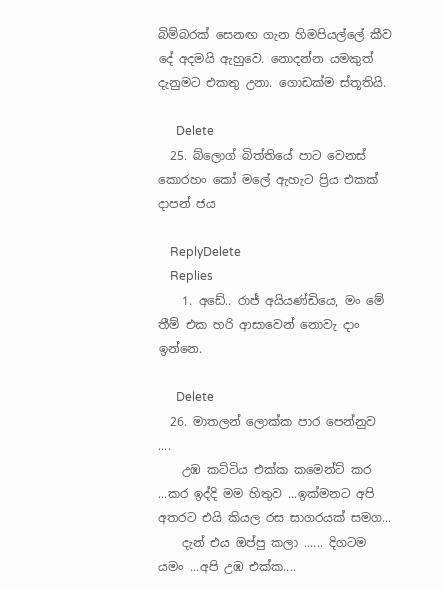බිම්බරක් සෙනඟ ගැන හිමපියල්ලේ කීව දේ අදමයි ඇහුවෙ. නොදන්න යමකුත් දැනුමට එකතු උනා. ගොඩක්ම ස්තූතියි.

      Delete
  25. බ්ලොග් බිත්තියේ පාට වෙනස් කොරහං කෝ මලේ ඇහැට ප්‍රිය එකක් දාපන් ජය

    ReplyDelete
    Replies
    1. අඩේ.. රාජ් අයියණ්ඩියෙ, මං මේ තීම් එක හරි ආසාවෙන් නොවැ දාං ඉන්නෙ.

      Delete
  26. මාතලන් ලොක්ක පාර පෙන්නුව ....
    උඹ කට්ටිය එක්ක කමෙන්ට් කර ...කර ඉද්දි මම හිතුව ...ඉක්මනට අපි අතරට එයි කියල රස සාගරයක් සමග...
    දැන් එය ඔප්පු කලා ...... දිගටම යමං ...අපි උඹ එක්ක....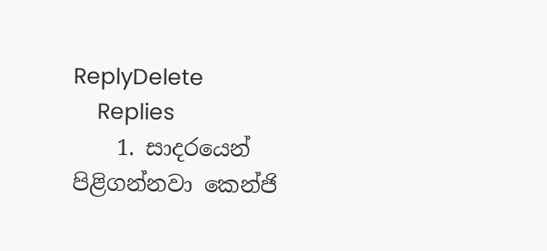ReplyDelete
    Replies
    1. සාදරයෙන් පිළිගන්නවා කෙන්ජි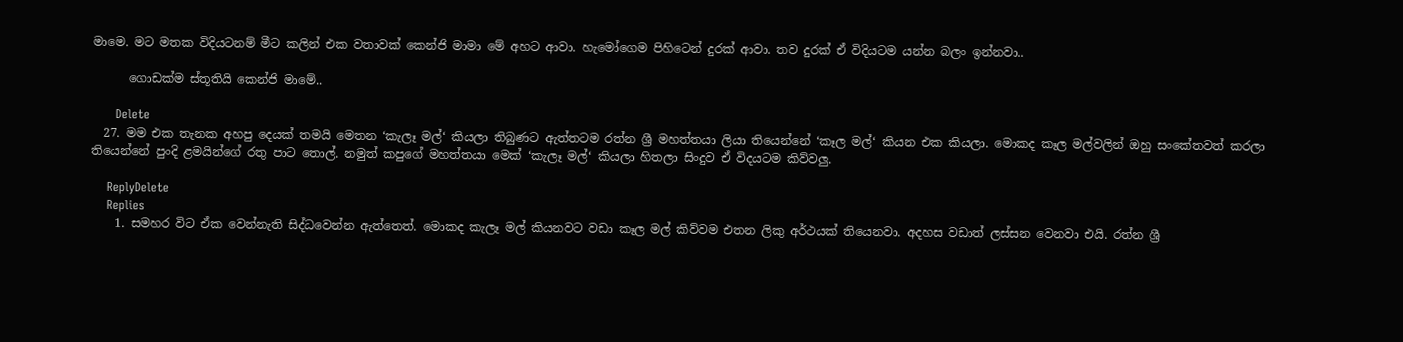මාමෙ. මට මතක විදියටනම් මීට කලින් එක වතාවක් කෙන්ජි මාමා මේ අහට ආවා. හැමෝගෙම පිහිටෙන් දුරක් ආවා. තව දුරක් ඒ විදියටම යන්න බලං ඉන්නවා..

      ගොඩක්ම ස්තූතියි කෙන්ජි මාමේ..

      Delete
  27. මම එක තැනක අහපු දෙයක් තමයි මෙතන ‘කැලෑ මල්‘ කියලා තිබුණට ඇත්තටම රත්න ශ්‍රී මහත්තයා ලියා තියෙන්නේ ‘කෑල මල්‘ කියන එක කියලා. මොකද කෑල මල්වලින් ඔහු සංකේතවත් කරලා තියෙන්නේ පුංදි ළමයින්ගේ රතු පාට තොල්. නමුත් කපුගේ මහත්තයා මෙක් ‘කැලෑ මල්‘ කියලා හිතලා සිංදුව ඒ විදයටම කිව්වලු.

    ReplyDelete
    Replies
    1. සමහර විට ඒක වෙන්නැති සිද්ධවෙන්න ඇත්තෙත්. මොකද කැලෑ මල් කියනවට වඩා කෑල මල් කිව්වම එතන ලිකු අර්ථයක් තියෙනවා. අදහස වඩාත් ලස්සන වෙනවා එයි. රත්න ශ්‍රී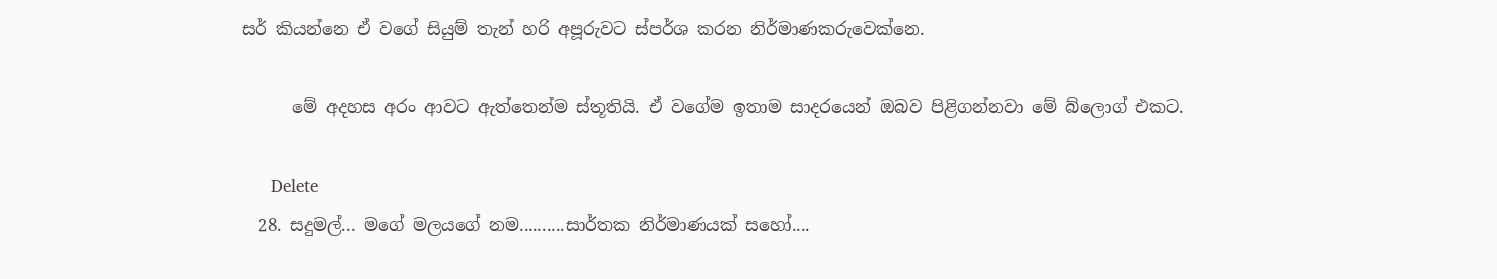සර් කියන්නෙ ඒ වගේ සියුම් තැන් හරි අපූරුවට ස්පර්ශ කරන නිර්මාණකරුවෙක්නෙ.

      මේ අදහස අරං ආවට ඇත්තෙන්ම ස්තූතියි. ඒ වගේම ඉතාම සාදරයෙන් ඔබව පිළිගන්නවා මේ බ්ලොග් එකට.

      Delete
  28. සදුමල්... මගේ මලයගේ නම..........සාර්තක නිර්මාණයක් සහෝ....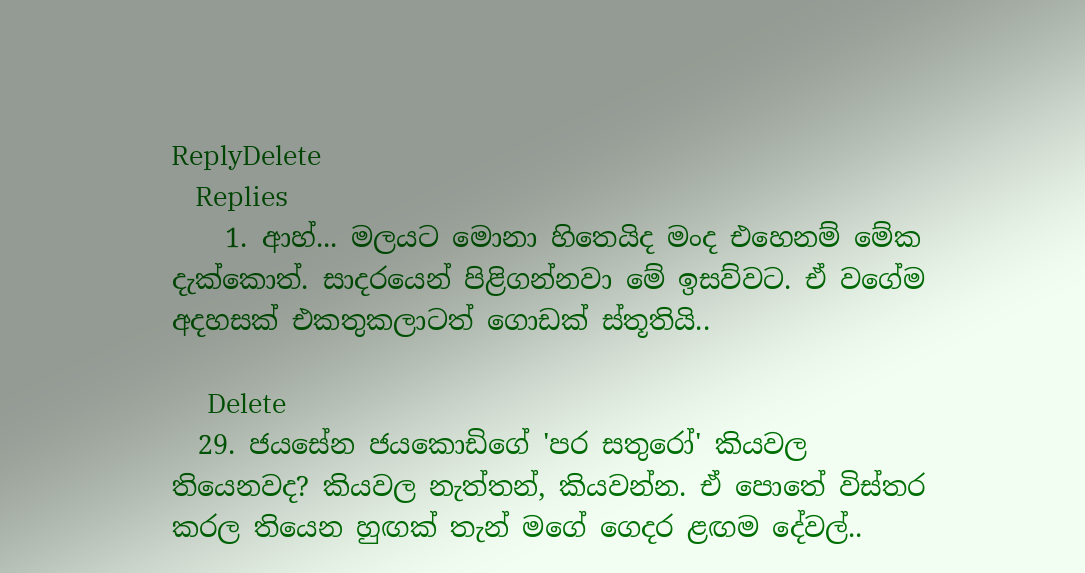ReplyDelete
    Replies
    1. ආහ්... මලයට මොනා හිතෙයිද මංද එහෙනම් මේක දැක්කොත්. සාදරයෙන් පිළිගන්නවා මේ ඉසව්වට. ඒ වගේම අදහසක් එකතුකලාටත් ගොඩක් ස්තූතියි..

      Delete
  29. ජයසේන ජයකොඩිගේ 'පර සතුරෝ' කියවල තියෙනවද? කියවල නැත්තන්, කියවන්න. ඒ පොතේ විස්තර කරල තියෙන හුඟක් තැන් මගේ ගෙදර ළඟම දේවල්..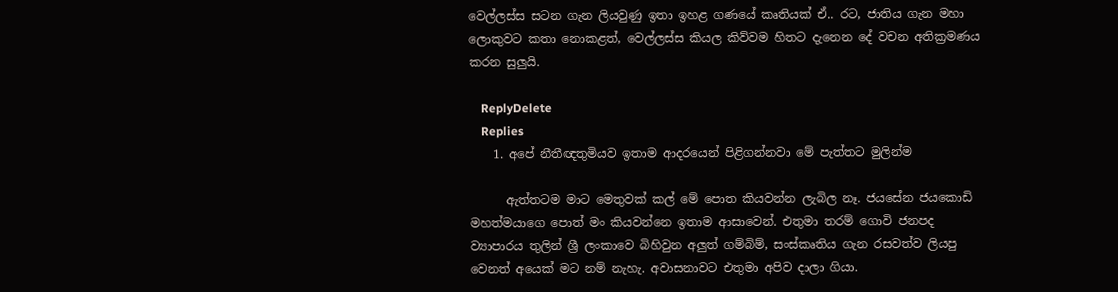වෙල්ලස්ස සටන ගැන ලියවුණු ඉතා ඉහළ ගණයේ කෘතියක් ඒ.. රට, ජාතිය ගැන මහා ලොකුවට කතා නොකළත්, වෙල්ලස්ස කියල කිව්වම හිතට දැනෙන දේ වචන අතික්‍රමණය කරන සුලුයි.

    ReplyDelete
    Replies
    1. අපේ නීතීඥතුමියව ඉතාම ආදරයෙන් පිළිගන්නවා මේ පැත්තට මුලින්ම

      ඇත්තටම මාට මෙතුවක් කල් මේ පොත කියවන්න ලැබිල නෑ. ජයසේන ජයකොඩි මහත්මයාගෙ පොත් මං කියවන්නෙ ඉතාම ආසාවෙන්. එතුමා තරම් ගොවි ජනපද ව්‍යාපාරය තුලින් ශ්‍රී ලංකාවෙ බිහිවුන අලුත් ගම්බිම්, සංස්කෘතිය ගැන රසවත්ව ලියපු වෙනත් අයෙක් මට නම් නැහැ. අවාසනාවට එතුමා අපිව දාලා ගියා.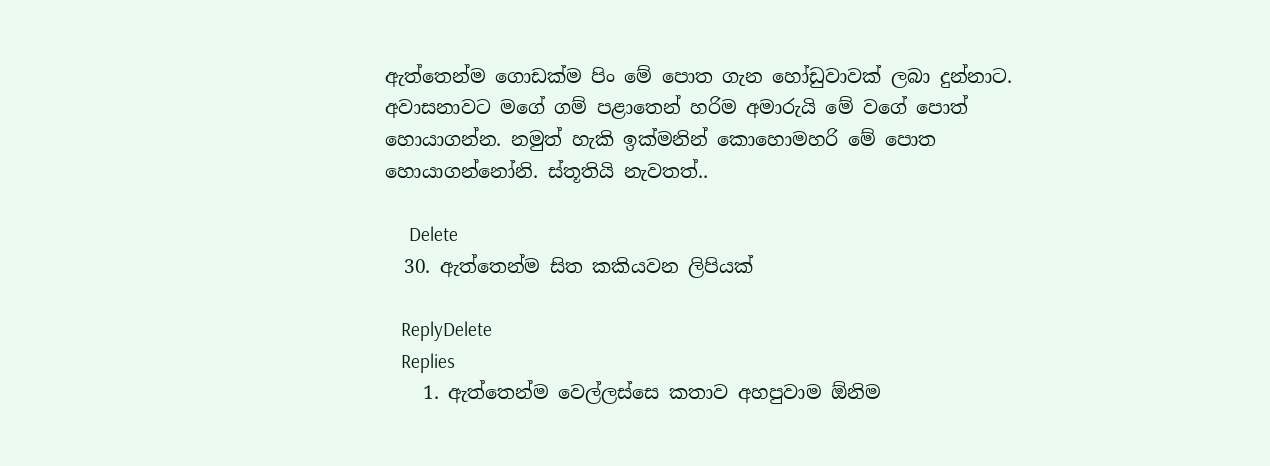ඇත්තෙන්ම ගොඩක්ම පිං මේ පොත ගැන හෝඩුවාවක් ලබා දුන්නාට. අවාසනාවට මගේ ගම් පළාතෙන් හරිම අමාරුයි මේ වගේ පොත් හොයාගන්න. නමුත් හැකි ඉක්මනින් කොහොමහරි මේ පොත හොයාගන්නෝනි. ස්තූතියි නැවතත්..

      Delete
  30. ඇත්තෙන්ම සිත කකියවන ලිපියක්

    ReplyDelete
    Replies
    1. ඇත්තෙන්ම වෙල්ලස්සෙ කතාව අහපුවාම ඕනිම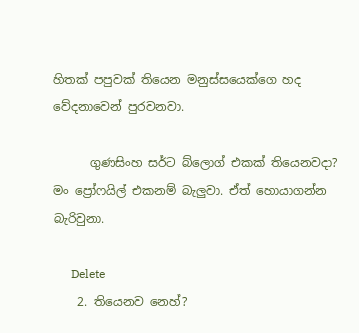හිතක් පපුවක් තියෙන මනුස්සයෙක්ගෙ හද වේදනාවෙන් පුරවනවා.

      ගුණසිංහ සර්ට බ්ලොග් එකක් තියෙනවදා? මං ප්‍රෝෆයිල් එකනම් බැලුවා. ඒත් හොයාගන්න බැරිවුනා.

      Delete
    2. තියෙනව නෙහ්?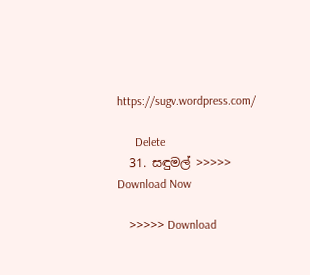https://sugv.wordpress.com/

      Delete
  31. සඳුමල් >>>>> Download Now

    >>>>> Download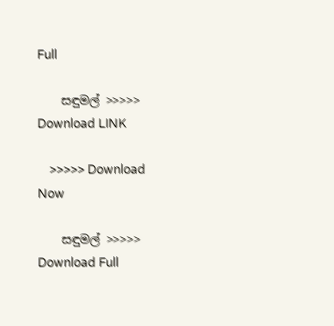Full

    සඳුමල් >>>>> Download LINK

    >>>>> Download Now

    සඳුමල් >>>>> Download Full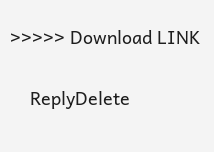>>>>> Download LINK

    ReplyDelete